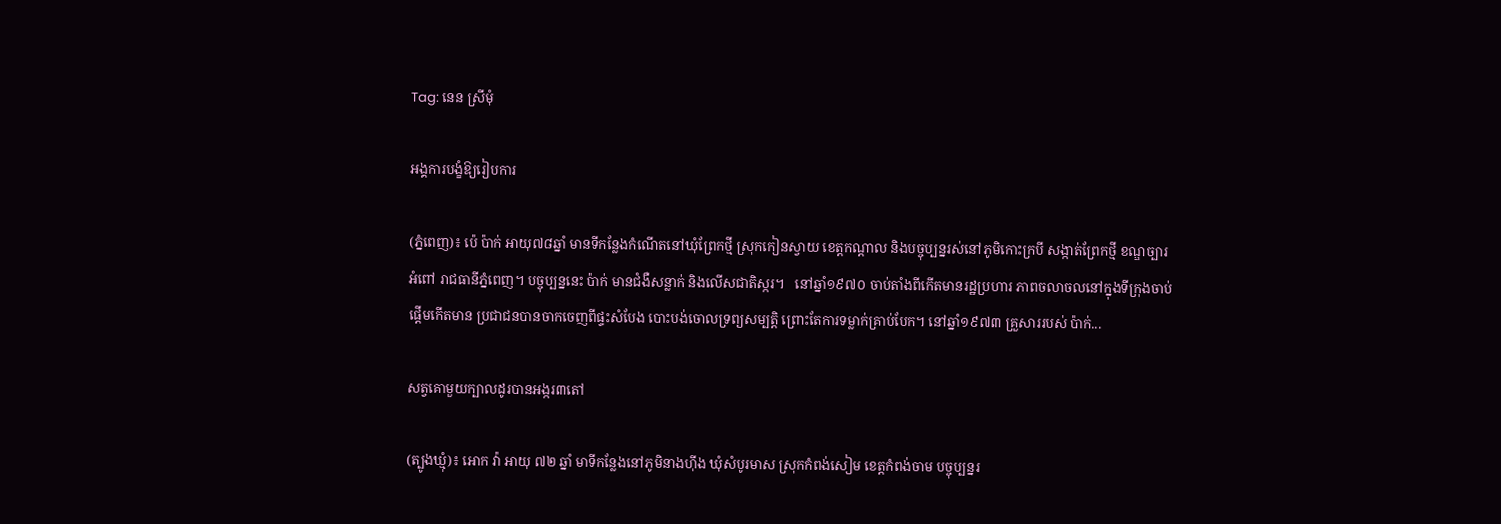Tag: នេន ស្រីមុំ

អង្គការបង្ខំឱ្យរៀបការ

(ភ្នំពេញ)៖ ប៉េ ប៉ាក់ អាយុ៧៨ឆ្នាំ មានទីកន្លែងកំណើតនៅឃុំព្រែកថ្មី ស្រុកកៀនស្វាយ ខេត្តកណ្ដាល និងបច្ចុប្បន្នរស់នៅភូមិកោះក្របី សង្កាត់ព្រែកថ្មី ខណ្ឌច្បារអំពៅ រាជធានីភ្នំពេញ។ បច្ចុប្បន្ននេះ ប៉ាក់ មានជំងឺសន្លាក់ និងលើសជាតិស្ករ។   នៅឆ្នាំ១៩៧០ ចាប់តាំងពីកើតមានរដ្ឋប្រហារ ភាពចលាចលនៅក្នុងទីក្រុងចាប់ផ្ដើមកើតមាន ប្រជាជនបានចាកចេញពីផ្ទះសំបែង បោះបង់ចោលទ្រព្យសម្បត្តិ ព្រោះតែការទម្លាក់គ្រាប់បែក។ នៅឆ្នាំ១៩៧៣ គ្រួសាររបស់ ប៉ាក់...

សត្វគោមួយក្បាលដូរបានអង្ករ៣តៅ

(ត្បូងឃ្មុំ)៖ អោក វ៉ា អាយុ ៧២ ឆ្នាំ មាទីកន្លែងនៅភូមិនាងហ៊ីង ឃុំសំបូរមាស ស្រុកកំពង់សៀម ខេត្តកំពង់ចាម បច្ចុប្បន្នរ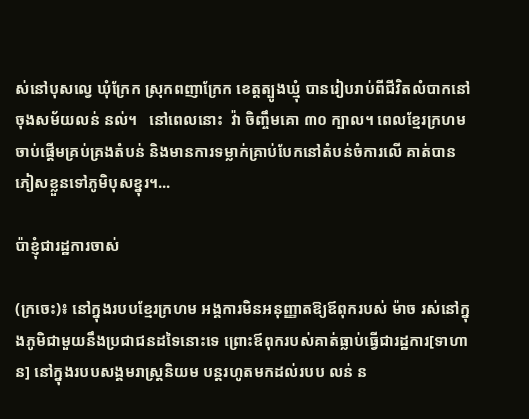ស់នៅបុសល្វេ ឃុំក្រែក ស្រុកពញាក្រែក ខេត្តត្បូងឃ្មុំ បានរៀបរាប់ពីជីវិតលំបាកនៅចុងសម័យលន់ នល់។   នៅពេលនោះ  វ៉ា ចិញ្ចឹមគោ ៣០ ក្បាល។ ពេលខ្មែរក្រហមចាប់ផ្តើមគ្រប់គ្រងតំបន់ និងមានការទម្លាក់គ្រាប់បែកនៅតំបន់ចំការលើ គាត់បានភៀសខ្លួនទៅភូមិបុសខ្នុរ។...

ប៉ាខ្ញុំជារដ្ឋការចាស់

(ក្រចេះ)៖ នៅក្នុងរបបខ្មែរក្រហម អង្គការមិនអនុញ្ញាតឱ្យឪពុករបស់ ម៉ាច រស់នៅក្នុងភូមិជាមួយនឹងប្រជាជនដទៃនោះទេ ព្រោះឪពុករបស់គាត់ធ្លាប់ធ្វើជារដ្ឋការ[ទាហាន] នៅក្នុងរបបសង្គមរាស្រ្តនិយម បន្តរហូតមកដល់របប លន់ ន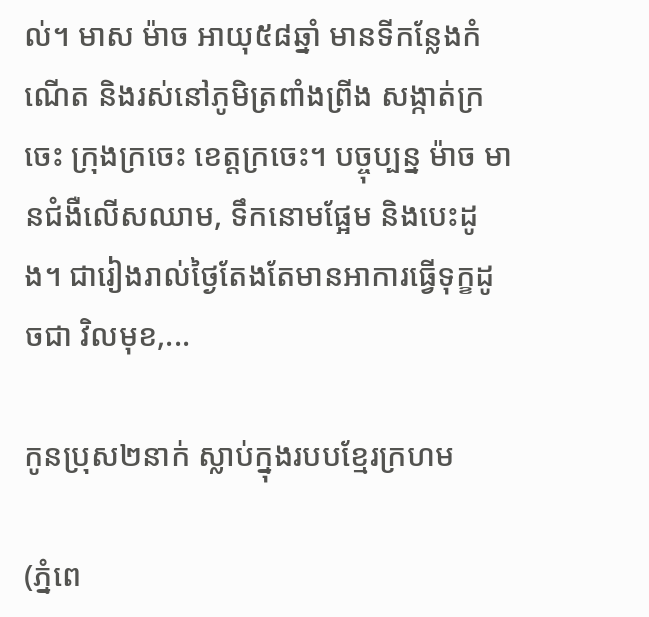ល់។ មាស ម៉ាច អាយុ៥៨ឆ្នាំ មានទីកន្លែងកំណើត និងរស់នៅភូមិត្រពាំងព្រីង សង្កាត់ក្រចេះ ក្រុងក្រចេះ ខេត្តក្រចេះ។ បច្ចុប្បន្ន ម៉ាច មានជំងឺលើសឈាម, ទឹកនោមផ្អែម និងបេះដូង។ ជារៀងរាល់ថ្ងៃតែងតែមានអាការធ្វើទុក្ខដូចជា វិលមុខ,...

កូនប្រុស២នាក់ ស្លាប់ក្នុងរបបខ្មែរក្រហម

(ភ្នំពេ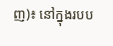ញ)៖ នៅក្នុងរបប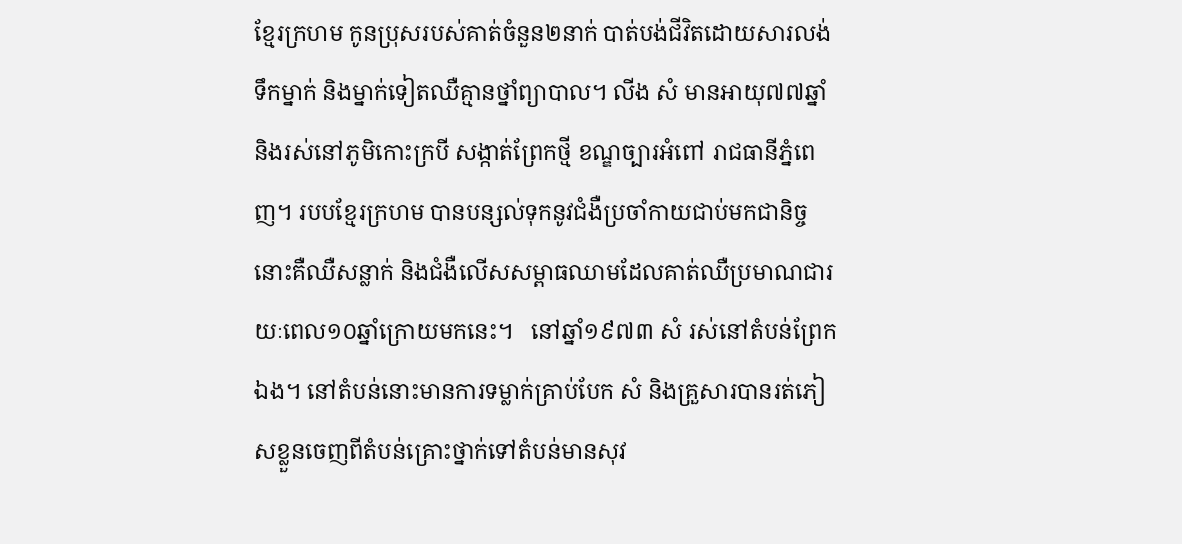ខ្មែរក្រហម កូនប្រុសរបស់គាត់ចំនួន២នាក់ បាត់បង់ជីវិតដោយសារលង់ទឹកម្នាក់ និងម្នាក់ទៀតឈឺគ្មានថ្នាំព្យាបាល។ លីង សំ មានអាយុ៧៧ឆ្នាំ និងរស់នៅភូមិកោះក្របី សង្កាត់ព្រែកថ្មី ខណ្ឌច្បារអំពៅ រាជធានីភ្នំពេញ។ របបខ្មែរក្រហម បានបន្សល់ទុកនូវជំងឺប្រចាំកាយជាប់មកជានិច្ចនោះគឺឈឺសន្លាក់ និងជំងឺលើសសម្ពាធឈាមដែលគាត់ឈឺប្រមាណជារយៈពេល១០ឆ្នាំក្រោយមកនេះ។   នៅឆ្នាំ១៩៧៣ សំ រស់នៅតំបន់ព្រែកឯង។ នៅតំបន់នោះមានការទម្លាក់គ្រាប់បែក សំ និងគ្រួសារបានរត់ភៀសខ្លួនចេញពីតំបន់គ្រោះថ្នាក់ទៅតំបន់មានសុវ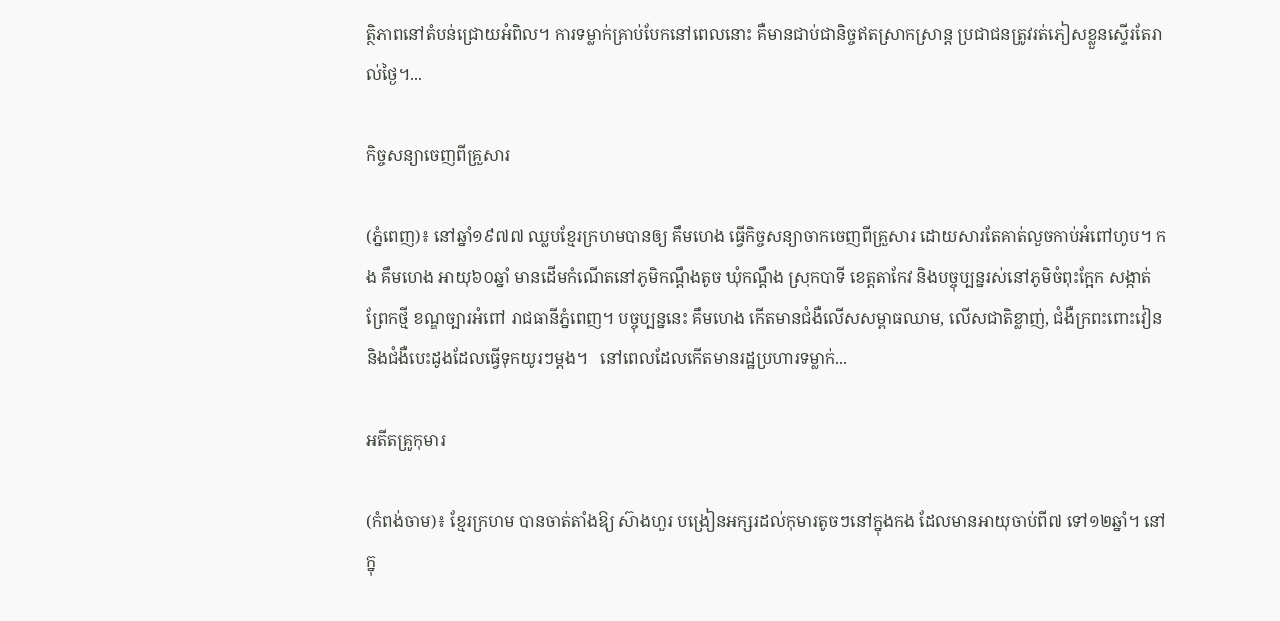ត្ថិភាពនៅតំបន់ជ្រោយអំពិល។ ការទម្លាក់គ្រាប់បែកនៅពេលនោះ គឺមានជាប់ជានិច្ចឥតស្រាកស្រាន្ត ប្រជាជនត្រូវរត់ភៀសខ្លួនស្ទើរតែរាល់ថ្ងៃ។...

កិច្ចសន្យាចេញពីគ្រួសារ

(ភ្នំពេញ)៖ នៅឆ្នាំ១៩៧៧ ឈ្លបខ្មែរក្រហមបានឲ្យ គឹមហេង ធ្វើកិច្ចសន្យាចាកចេញពីគ្រួសារ ដោយសារតែគាត់លួចកាប់អំពៅហូប។ កង គឹមហេង អាយុ៦០ឆ្នាំ មានដើមកំណើតនៅភូមិកណ្ដឹងតូច ឃុំកណ្ដឹង ស្រុកបាទី ខេត្តតាកែវ និងបច្ចុប្បន្នរស់នៅភូមិចំពុះក្អែក សង្កាត់ព្រែកថ្មី ខណ្ឌច្បារអំពៅ រាជធានីភ្នំពេញ។ បច្ចុប្បន្ននេះ គឹមហេង កើតមានជំងឺលើសសម្ពាធឈាម, លើសជាតិខ្លាញ់, ជំងឺក្រពះពោះវៀន និងជំងឺបេះដូងដែលធ្វើទុកយូរៗម្ដង។   នៅពេលដែលកើតមានរដ្ឋប្រហារទម្លាក់...

អតីតគ្រូកុមារ

(កំពង់ចាម)៖ ខ្មែរក្រហម បានចាត់តាំងឱ្យ ស៊ាងហួរ បង្រៀនអក្សរដល់កុមារតូចៗនៅក្នុងកង ដែលមានអាយុចាប់ពី៧ ទៅ១២ឆ្នាំ។ នៅក្នុ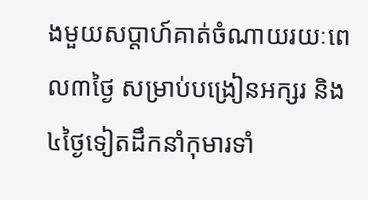ងមួយសប្ដាហ៍គាត់ចំណាយរយៈពេល៣ថ្ងៃ សម្រាប់បង្រៀនអក្សរ និង៤ថ្ងៃទៀតដឹកនាំកុមារទាំ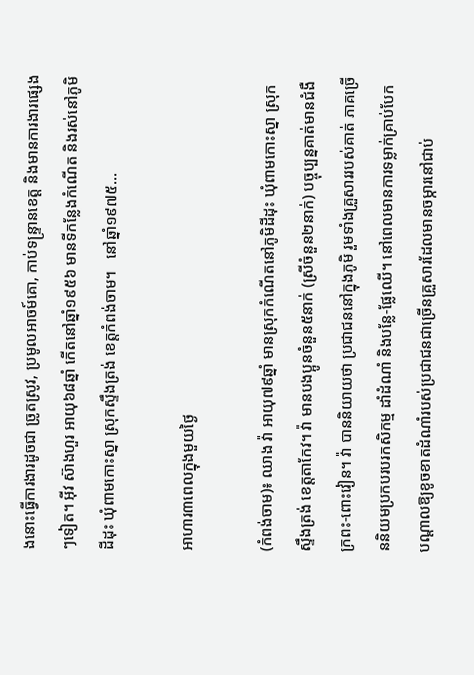ងនោះធ្វើការងារដូចជា ច្រូតស្រូវ, ប្រមូលអាចម៍គោ, កាប់ទន្រ្ទានខេត្ត និងមានការងារផ្សេងៗទៀត។ អ៊ីវ ស៊ាងហួរ អាយុ៦៨ឆ្នាំ កើតនៅឆ្នាំ១៩៥៦ មានទីកន្លែងកំណើត និងរស់នៅភូមិដីដុះ ឃុំពាមកោះស្នា ស្រុកស្ទឹងត្រង់ ខេត្តកំពង់ចាម។   នៅឆ្នាំ១៩៧៥...

អាហារ៣ពេលក្នុងមួយថ្ងៃ

(កំពង់ចាម)៖ ឈាង វ៉ា អាយុ៧៩ឆ្នាំ មានស្រុកកំណើតនៅភូមិដីដុះ ឃុំពាមកោះស្នា ស្រុកស្ទឹងត្រង់ ខេត្តតាកែវ។ វ៉ា មានបងប្អូនចំនួន៥នាក់ (ស្រីចំនួន២នាក់) បច្ចុប្បន្នគាត់មានជំងឺក្រពះ-ពោះវៀន។ វ៉ា បាននិយាយថា ប្រជាជននៅក្នុងភូមិ រួមទាំងគ្រួសាររបស់គាត់ ភាគច្រើននិយមប្រកបរបរកសិកម្ម ដាំដំណាំ និងបន្លែ-ផ្លែឈើ។ នៅពេលមានការទម្លាក់គ្រាប់បែក បណ្ដាលឱ្យខូចខាតដំណាំរបស់ប្រជាជនជាច្រើនគ្រួសារដែលមានចម្ការនៅជាប់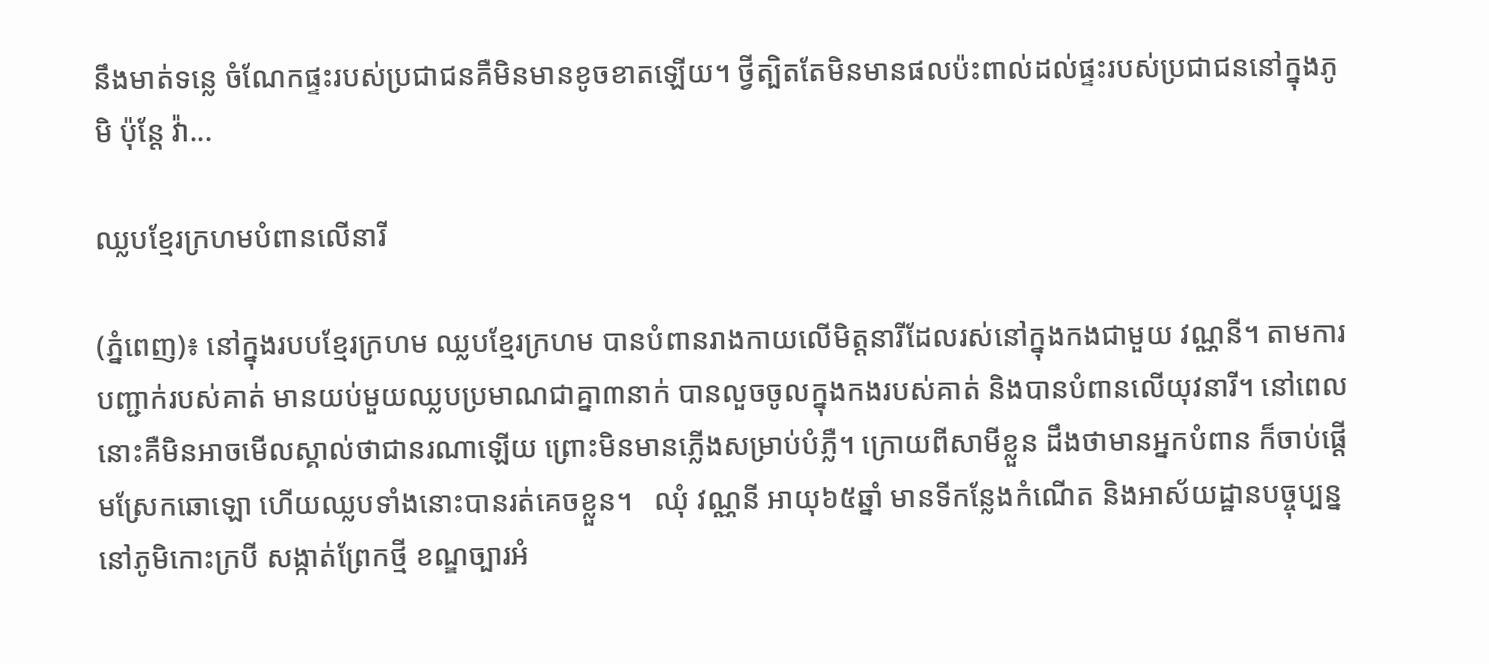នឹងមាត់ទន្លេ ចំណែកផ្ទះរបស់ប្រជាជនគឺមិនមានខូចខាតឡើយ។ ថ្វីត្បិតតែមិនមានផលប៉ះពាល់ដល់ផ្ទះរបស់ប្រជាជននៅក្នុងភូមិ ប៉ុន្តែ វ៉ា...

ឈ្លបខ្មែរក្រហមបំពានលើនារី

(ភ្នំពេញ)៖ នៅក្នុងរបបខ្មែរក្រហម ឈ្លបខ្មែរក្រហម បានបំពានរាងកាយលើមិត្តនារីដែលរស់នៅក្នុងកងជាមួយ វណ្ណនី។ តាមការបញ្ជាក់របស់គាត់ មានយប់មួយឈ្លបប្រមាណជាគ្នា៣នាក់ បានលួចចូលក្នុងកងរបស់គាត់ និងបានបំពានលើយុវនារី។ នៅពេលនោះគឺមិនអាចមើលស្គាល់ថាជានរណាឡើយ ព្រោះមិនមានភ្លើងសម្រាប់បំភ្លឺ។ ក្រោយពីសាមីខ្លួន ដឹងថាមានអ្នកបំពាន ក៏ចាប់ផ្ដើមស្រែកឆោឡោ ហើយឈ្លបទាំងនោះបានរត់គេចខ្លួន។   ឈុំ វណ្ណនី អាយុ៦៥ឆ្នាំ មានទីកន្លែងកំណើត និងអាស័យដ្ឋានបច្ចុប្បន្ននៅភូមិកោះក្របី សង្កាត់ព្រែកថ្មី ខណ្ឌច្បារអំ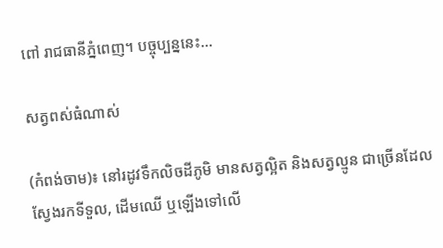ពៅ រាជធានីភ្នំពេញ។ បច្ចុប្បន្ននេះ...

សត្វពស់ធំណាស់

(កំពង់ចាម)៖ នៅរដូវទឹកលិចដីភូមិ មានសត្វល្អិត និងសត្វល្មូន ជាច្រើនដែលស្វែងរកទីទួល, ដើមឈើ ឬឡើងទៅលើ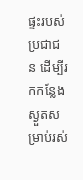ផ្ទះរបស់ប្រជាជន ដើម្បីរកកន្លែងស្ងួតសម្រាប់រស់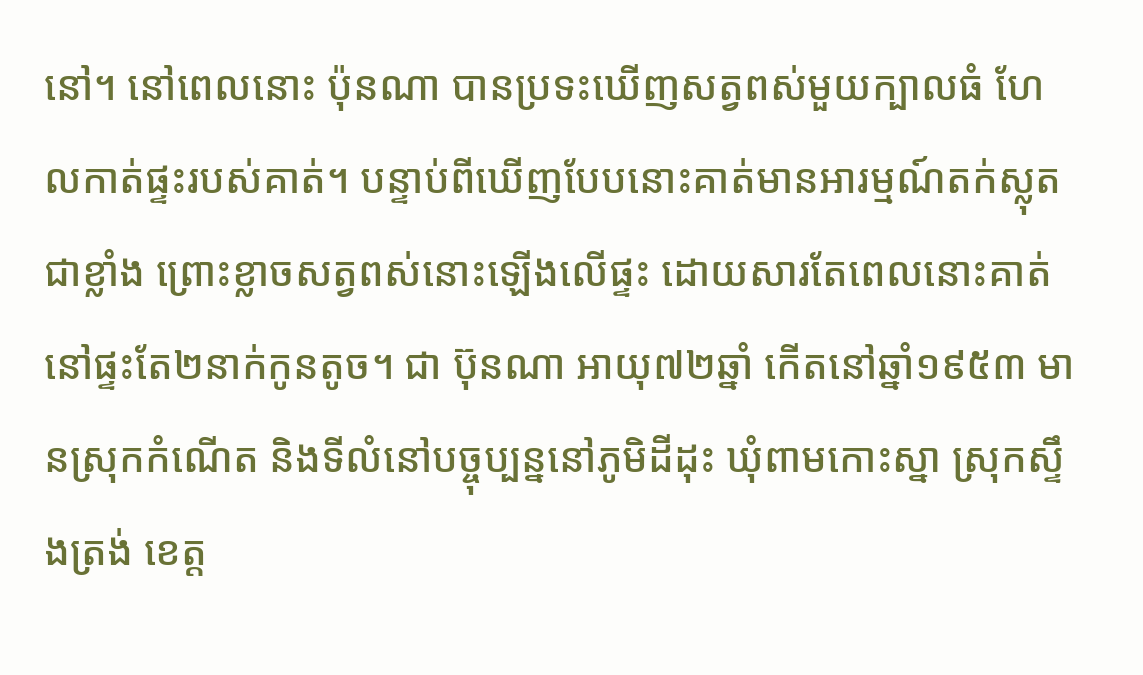នៅ។ នៅពេលនោះ ប៉ុនណា បានប្រទះឃើញសត្វពស់មួយក្បាលធំ ហែលកាត់ផ្ទះរបស់គាត់។ បន្ទាប់ពីឃើញបែបនោះគាត់មានអារម្មណ៍តក់ស្លុតជាខ្លាំង ព្រោះខ្លាចសត្វពស់នោះឡើងលើផ្ទះ ដោយសារតែពេលនោះគាត់នៅផ្ទះតែ២នាក់កូនតូច។ ជា ប៊ុនណា អាយុ៧២ឆ្នាំ កើតនៅឆ្នាំ១៩៥៣ មានស្រុកកំណើត និងទីលំនៅបច្ចុប្បន្ននៅភូមិដីដុះ ឃុំពាមកោះស្នា ស្រុកស្ទឹងត្រង់ ខេត្ត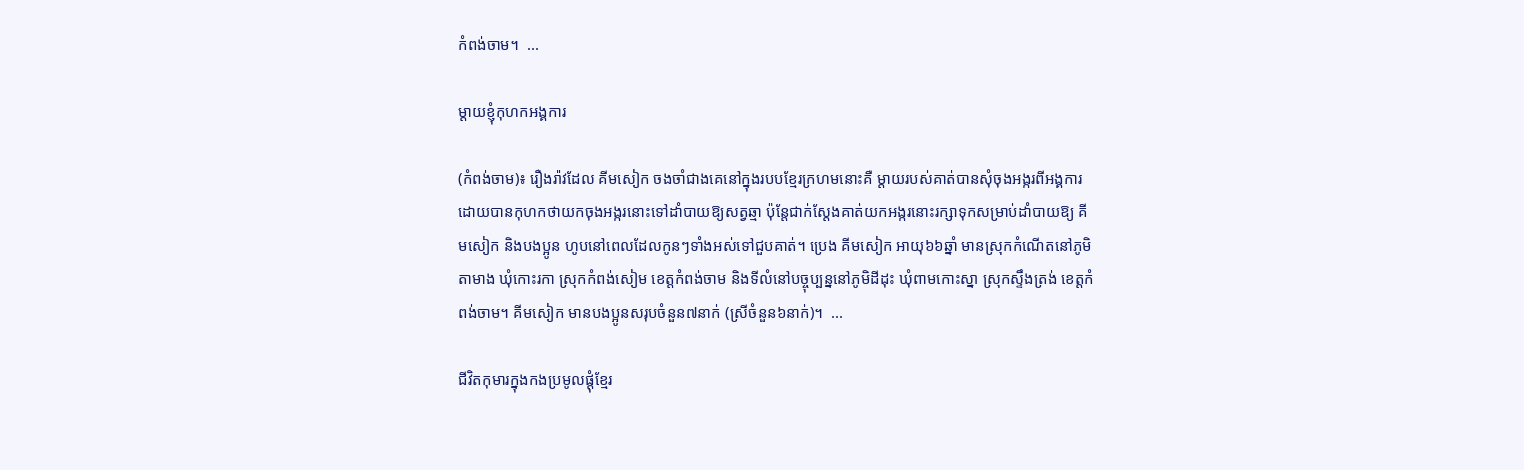កំពង់ចាម។  ...

ម្ដាយខ្ញុំកុហកអង្គការ

(កំពង់ចាម)៖ រឿងរ៉ាវដែល គីមសៀក ចងចាំជាងគេនៅក្នុងរបបខ្មែរក្រហមនោះគឺ ម្ដាយរបស់គាត់បានសុំចុងអង្ករពីអង្គការ ដោយបានកុហកថាយកចុងអង្ករនោះទៅដាំបាយឱ្យសត្វឆ្មា ប៉ុន្តែជាក់ស្ដែងគាត់យកអង្ករនោះរក្សាទុកសម្រាប់ដាំបាយឱ្យ គីមសៀក និងបងប្អូន ហូបនៅពេលដែលកូនៗទាំងអស់ទៅជួបគាត់។ ប្រេង គីមសៀក អាយុ៦៦ឆ្នាំ មានស្រុកកំណើតនៅភូមិតាមាង ឃុំកោះរកា ស្រុកកំពង់សៀម ខេត្តកំពង់ចាម និងទីលំនៅបច្ចុប្បន្ននៅភូមិដីដុះ ឃុំពាមកោះស្នា ស្រុកស្ទឹងត្រង់ ខេត្តកំពង់ចាម។ គីមសៀក មានបងប្អូនសរុបចំនួន៧នាក់ (ស្រីចំនួន៦នាក់)។  ...

ជីវិតកុមារក្នុងកងប្រមូលផ្ដុំខ្មែរ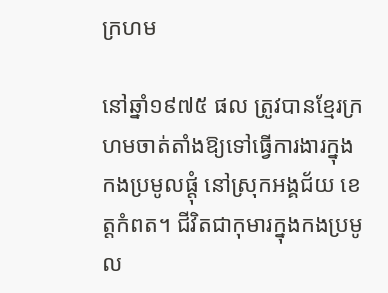ក្រហម

នៅឆ្នាំ១៩៧៥ ផល ត្រូវបានខ្មែរក្រហមចាត់តាំងឱ្យទៅធ្វើការងារក្នុងកងប្រមូលផ្ដុំ នៅស្រុកអង្គជ័យ ខេត្តកំពត។ ជីវិតជាកុមារក្នុងកងប្រមូល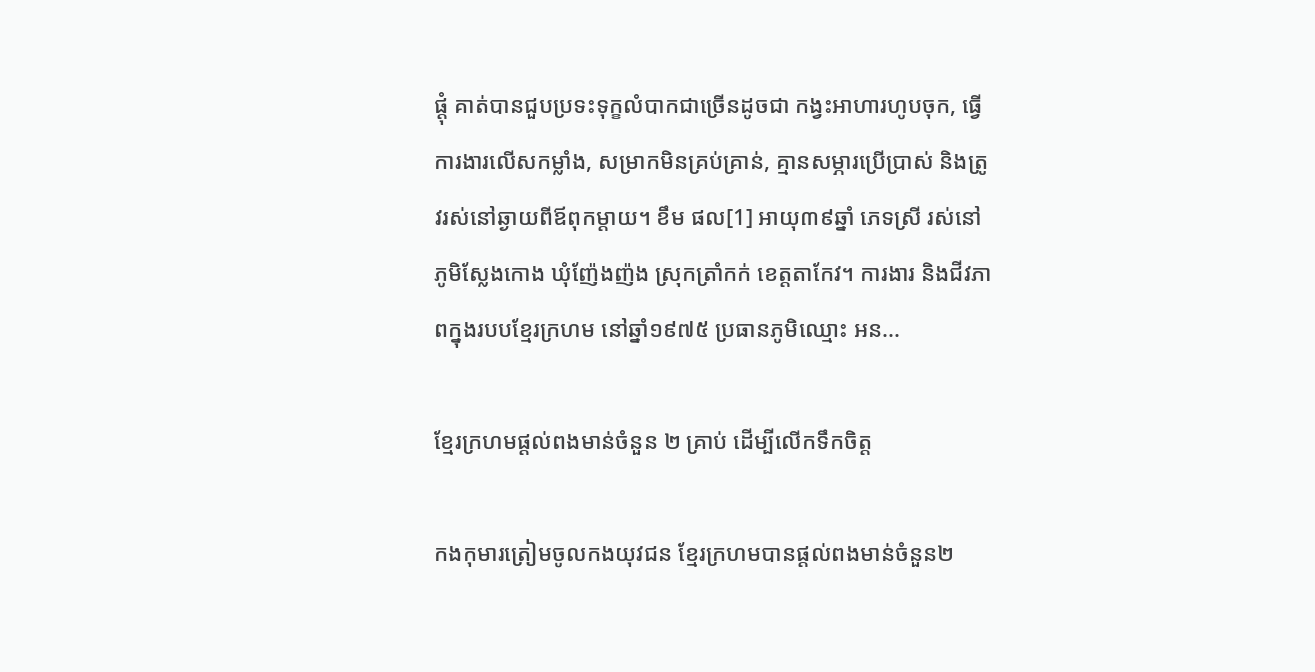ផ្ដុំ គាត់បានជួបប្រទះទុក្ខលំបាកជាច្រើនដូចជា កង្វះអាហារហូបចុក, ធ្វើការងារលើសកម្លាំង, សម្រាកមិនគ្រប់គ្រាន់, គ្មានសម្ភារប្រើប្រាស់ និងត្រូវរស់នៅឆ្ងាយពីឪពុកម្ដាយ។ ខឹម ផល[1] អាយុ៣៩ឆ្នាំ ភេទស្រី រស់នៅភូមិស្លែងកោង ឃុំញ៉ែងញ៉ង ស្រុកត្រាំកក់ ខេត្តតាកែវ។ ការងារ និងជីវភាពក្នុងរបបខ្មែរក្រហម នៅឆ្នាំ១៩៧៥ ប្រធានភូមិឈ្មោះ អន...

ខ្មែរក្រហមផ្ដល់ពងមាន់ចំនួន ២ គ្រាប់ ដើម្បីលើកទឹកចិត្ត

កងកុមារត្រៀមចូលកងយុវជន ខ្មែរក្រហមបានផ្ដល់ពងមាន់ចំនួន២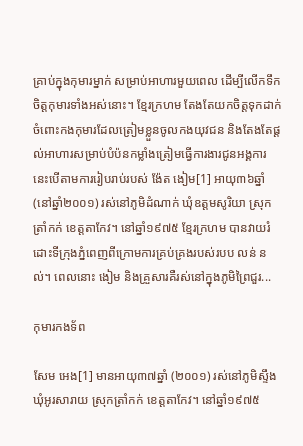គ្រាប់ក្នុងកុមារម្នាក់ សម្រាប់អាហារមួយពេល ដើម្បីលើកទឹកចិត្តកុមារទាំងអស់នោះ។ ខ្មែរក្រហម តែងតែយកចិត្តទុកដាក់ ចំពោះកងកុមារដែលត្រៀមខ្លួនចូលកងយុវជន និងតែងតែផ្ដល់អាហារសម្រាប់បំប៉នកម្លាំងត្រៀមធ្វើការងារជូនអង្គការ នេះបើតាមការរៀបរាប់របស់ ង៉ែត ងៀម[1] អាយុ៣៦ឆ្នាំ (នៅឆ្នាំ២០០១) រស់នៅភូមិដំណាក់ ឃុំឧត្តមសូរិយា ស្រុកត្រាំកក់ ខេត្តតាកែវ។ នៅឆ្នាំ១៩៧៥ ខ្មែរក្រហម បានវាយរំដោះទីក្រុងភ្នំពេញពីក្រោមការគ្រប់គ្រងរបស់របប លន់ នល់។ ពេលនោះ ងៀម និងគ្រួសារគឺរស់នៅក្នុងភូមិព្រៃជួរ...

កុមារកងទ័ព

សែម អេង[1] មានអាយុ៣៧ឆ្នាំ (២០០១) រស់នៅភូមិស្ទឹង ឃុំអូរសារាយ ស្រុកត្រាំកក់ ខេត្តតាកែវ។ នៅឆ្នាំ១៩៧៥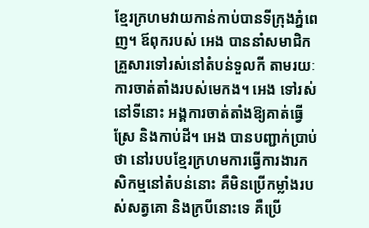ខ្មែរក្រហមវាយកាន់កាប់បានទីក្រុងភ្នំពេញ។ ឪពុករបស់ អេង បាននាំសមាជិកគ្រួសារទៅរស់នៅតំបន់ទួលកី តាមរយៈការចាត់តាំងរបស់មេកង។ អេង ទៅរស់នៅទីនោះ អង្គការចាត់តាំងឱ្យគាត់ធ្វើស្រែ និងកាប់ដី។ អេង បានបញ្ជាក់ប្រាប់ថា នៅរបបខ្មែរក្រហមការធ្វើការងារកសិកម្មនៅតំបន់នោះ គឺមិនប្រើកម្លាំងរបស់សត្វគោ និងក្របីនោះទេ គឺប្រើ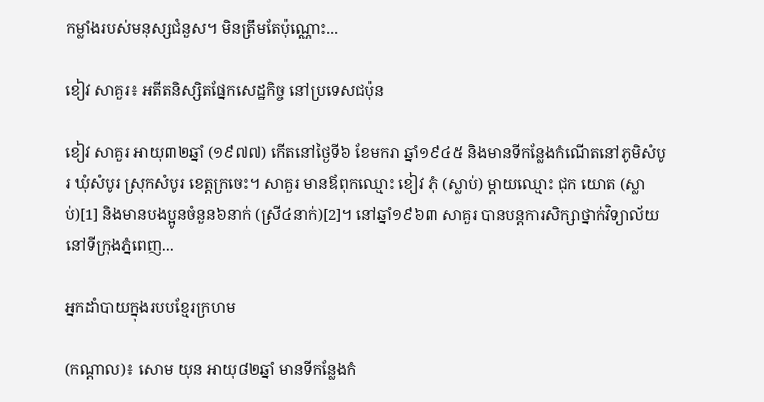កម្លាំងរបស់មនុស្សជំនួស។ មិនត្រឹមតែប៉ុណ្ណោះ...

ខៀវ សាគួរ៖ អតីតនិស្សិតផ្នែកសេដ្ឋកិច្ច នៅប្រទេសជប៉ុន

ខៀវ សាគួរ អាយុ៣២ឆ្នាំ (១៩៧៧) កើតនៅថ្ងៃទី៦ ខែមករា ឆ្នាំ១៩៤៥ និងមានទីកន្លែងកំណើតនៅភូមិសំបូរ ឃុំសំបូរ ស្រុកសំបូរ ខេត្តក្រចេះ។ សាគួរ មានឪពុកឈ្មោះ ខៀវ ភុំ (ស្លាប់) ម្ដាយឈ្មោះ ជុក យោត (ស្លាប់)[1] និងមានបងប្អូនចំនួន៦នាក់ (ស្រី៤នាក់)[2]។ នៅឆ្នាំ១៩៦៣ សាគួរ បានបន្តការសិក្សាថ្នាក់វិទ្យាល័យនៅទីក្រុងភ្នំពេញ...

អ្នកដាំបាយក្នុងរបបខ្មែរក្រហម

(កណ្ដាល)៖ សោម យុន អាយុ៨២ឆ្នាំ មានទីកន្លែងកំ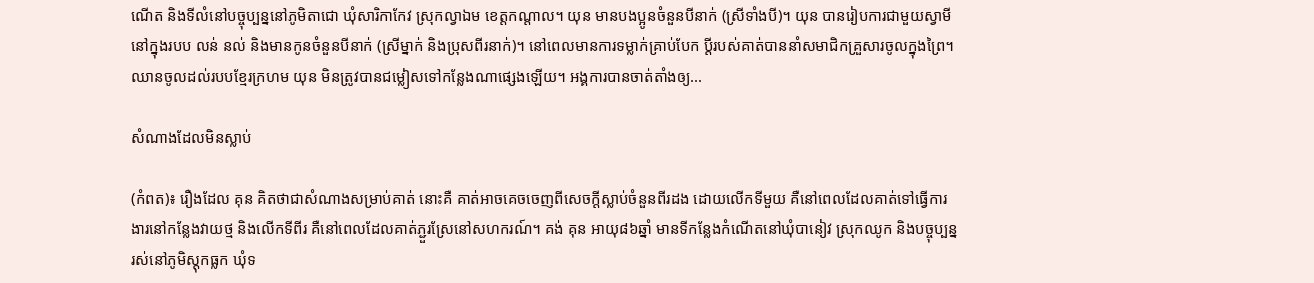ណើត និងទីលំនៅបច្ចុប្បន្ននៅភូមិតាជោ ឃុំសារិកាកែវ ស្រុកល្វាឯម ខេត្តកណ្ដាល។ យុន មានបងប្អូនចំនួនបីនាក់ (ស្រីទាំងបី)។ យុន បានរៀបការជាមួយស្វាមីនៅក្នុងរបប លន់ នល់ និងមានកូនចំនួនបីនាក់ (ស្រីម្នាក់ និងប្រុសពីរនាក់)។ នៅពេលមានការទម្លាក់គ្រាប់បែក ប្ដីរបស់គាត់បាននាំសមាជិកគ្រួសារចូលក្នុងព្រៃ។ ឈានចូលដល់របបខ្មែរក្រហម យុន មិនត្រូវបានជម្លៀសទៅកន្លែងណាផ្សេងឡើយ។ អង្គការបានចាត់តាំងឲ្យ...

សំណាងដែលមិនស្លាប់

(កំពត)៖ រឿងដែល គុន គិតថាជាសំណាងសម្រាប់គាត់ នោះគឺ គាត់អាចគេចចេញពីសេចក្ដីស្លាប់ចំនួនពីរដង ដោយលើកទីមួយ គឺនៅពេលដែលគាត់ទៅធ្វើការងារនៅកន្លែងវាយថ្ម និងលើកទីពីរ គឺនៅពេលដែលគាត់ភ្ជួរស្រែនៅសហករណ៍។ គង់ គុន អាយុ៨៦ឆ្នាំ មានទីកន្លែងកំណើតនៅឃុំបានៀវ ស្រុកឈូក និងបច្ចុប្បន្នរស់នៅភូមិស្ដុកធ្លក ឃុំទ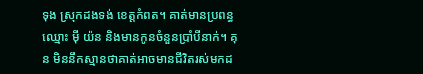ទុង ស្រុកដងទង់ ខេត្តកំពត។ គាត់មានប្រពន្ធឈ្មោះ ម៉ី យ៉ន និងមានកូនចំនួនប្រាំបីនាក់។ គុន មិននឹកស្មានថាគាត់អាចមានជីវិតរស់មកដ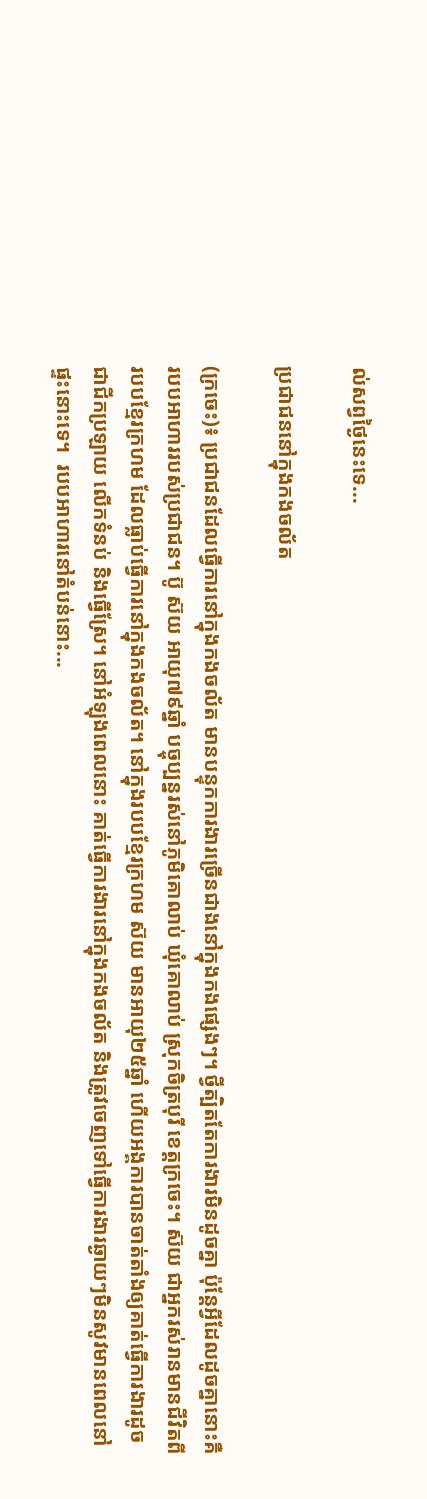ល់សព្វថ្ងៃនេះទេ...

ប្រជាជននៅក្នុងកងចល័ត

(ក្រចេះ)៖ ប្រជាជនដែលធ្វើការនៅក្នុងកងចល័ត មានបន្ទុកការងារច្រើនជាងនៅក្នុងកងផ្សេងៗ។ ថ្វីត្បិតតែការងារមិនដូចគ្នា ប៉ុន្តែអ្វីដែលដូចគ្នានោះគឺរបបអាហាររបស់ប្រជាជន។ ប៊ូ ស៊យ អាយុ៧៩ឆ្នាំ បច្ចុប្បន្នរស់នៅភូមិគោលាប់ ឃុំគោលាប់ ស្រុកចិត្របុរី ខេត្តក្រចេះ។ ស៊យ ជាអ្នករស់រានមានជីវិតពីរបបខ្មែរក្រហម ដែលធ្លាប់ធ្វើការនៅក្នុងកងចល័ត។ នៅក្នុងរបបខ្មែរក្រហម ស៊យ មានអាយុ២៥ឆ្នាំ ហើយអង្គការបានចាត់តាំងឲ្យគាត់ធ្វើការងារដូចជាជីកប្រឡាយ លើកទំនប់ និងធ្វើស្រែ។ នៅអំឡុងពេលនោះ គាត់ធ្វើការងារនៅក្នុងកងចល័ត និងត្រូវចេញទៅធ្វើការងារឆ្ងាយៗមិនសូវមានពេលនៅផ្ទះនោះទេ។  របបអាហារនៅតំបន់នោះ...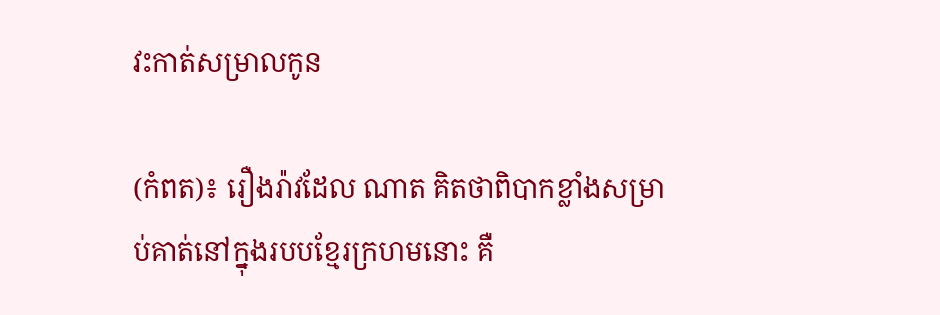វះកាត់សម្រាលកូន

(កំពត)៖ រឿងរ៉ាវដែល ណាត គិតថាពិបាកខ្លាំងសម្រាប់គាត់នៅក្នុងរបបខ្មែរក្រហមនោះ គឺ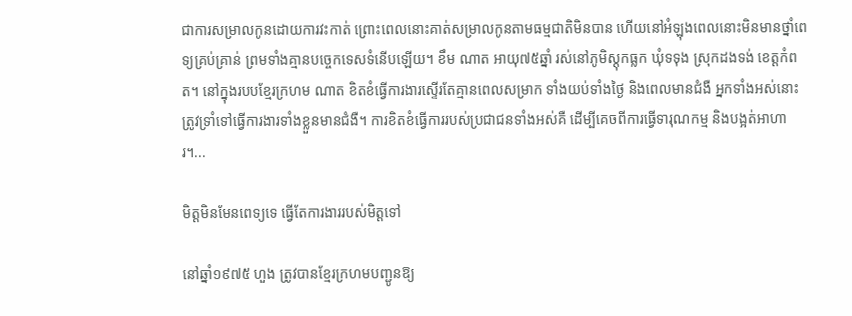ជាការសម្រាលកូនដោយការវះកាត់ ព្រោះពេលនោះគាត់សម្រាលកូនតាមធម្មជាតិមិនបាន ហើយនៅអំឡុងពេលនោះមិនមានថ្នាំពេទ្យគ្រប់គ្រាន់ ព្រមទាំងគ្មានបច្ចេកទេសទំនើបឡើយ។ ខឹម ណាត អាយុ៧៥ឆ្នាំ រស់នៅភូមិស្ដុកធ្លក ឃុំទទុង ស្រុកដងទង់ ខេត្តកំពត។ នៅក្នុងរបបខ្មែរក្រហម ណាត ខិតខំធ្វើការងារស្ទើរតែគ្មានពេលសម្រាក ទាំងយប់ទាំងថ្ងៃ និងពេលមានជំងឺ អ្នកទាំងអស់នោះ ត្រូវទ្រាំទៅធ្វើការងារទាំងខ្លួនមានជំងឺ។ ការខិតខំធ្វើការរបស់ប្រជាជនទាំងអស់គឺ ដើម្បីគេចពីការធ្វើទារុណកម្ម និងបង្អត់អាហារ។...

មិត្តមិនមែនពេទ្យទេ ធ្វើតែការងាររបស់មិត្តទៅ

នៅឆ្នាំ១៩៧៥ ហួង ត្រូវបានខ្មែរក្រហមបញ្ជូនឱ្យ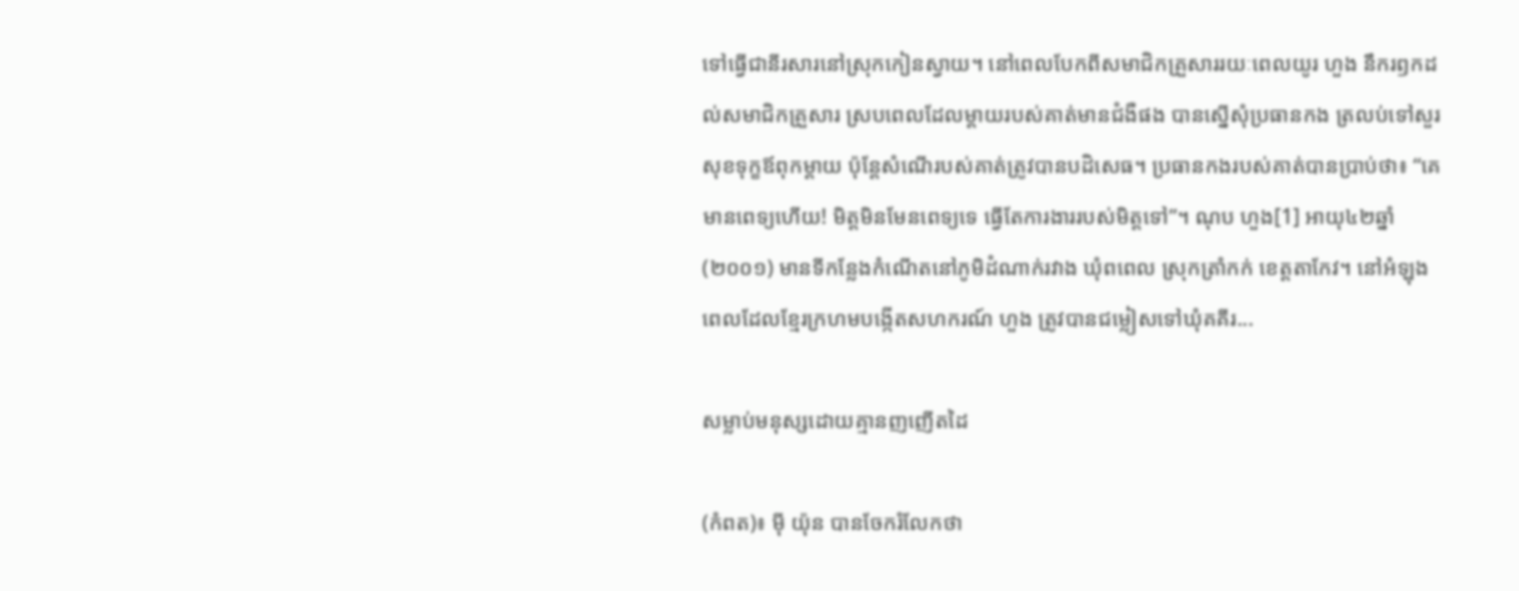ទៅធ្វើជានីរសារនៅស្រុកកៀនស្វាយ។ នៅពេលបែកពីសមាជិកគ្រួសាររយៈពេលយូរ ហួង នឹករឭកដល់សមាជិកគ្រួសារ ស្របពេលដែលម្ដាយរបស់គាត់មានជំងឺផង បានស្នើសុំប្រធានកង ត្រលប់ទៅសួរសុខទុក្ខឪពុកម្ដាយ ប៉ុន្តែសំណើរបស់គាត់ត្រូវបានបដិសេធ។ ប្រធានកងរបស់គាត់បានប្រាប់ថា៖ “គេមានពេទ្យហើយ! មិត្តមិនមែនពេទ្យទេ ធ្វើតែការងាររបស់មិត្តទៅ”។ ណុប ហួង[1] អាយុ៤២ឆ្នាំ (២០០១) មានទីកន្លែងកំណើតនៅភូមិដំណាក់រវាង ឃុំពពេល ស្រុកត្រាំកក់ ខេត្តតាកែវ។ នៅអំឡុងពេលដែលខ្មែរក្រហមបង្កើតសហករណ៍ ហួង ត្រូវបានជម្លៀសទៅឃុំគគីរ...

សម្លាប់មនុស្សដោយគ្មានញញើតដៃ

(កំពត)៖ ម៉ី យ៉ុន បានចែករំលែកថា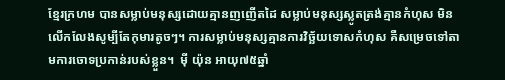ខ្មែរក្រហម បានសម្លាប់មនុស្សដោយគ្មានញញើតដៃ សម្លាប់មនុស្សស្លូតត្រង់គ្មានកំហុស មិនលើកលែងសូម្បីតែកុមារតូចៗ។ ការសម្លាប់មនុស្សគ្មានការវិច្ឆ័យទោសកំហុស គឺសម្រេចទៅតាមការចោទប្រកាន់របស់ខ្លួន។  ម៉ី យ៉ុន អាយុ៧៥ឆ្នាំ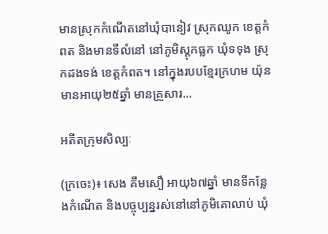មានស្រុកកំណើតនៅឃុំបានៀវ ស្រុកឈូក ខេត្តកំពត និងមានទីលំនៅ នៅភូមិស្ដុកធ្លក ឃុំទទុង ស្រុកដងទង់ ខេត្តកំពត។ នៅក្នុងរបបខ្មែរក្រហម យ៉ុន មានអាយុ២៥ឆ្នាំ មានគ្រួសារ...

អតីតក្រុមសិល្បៈ

(ក្រចេះ)៖ សេង គឹមសឿ អាយុ៦៧ឆ្នាំ មានទីកន្លែងកំណើត និងបច្ចុប្បន្នរស់នៅនៅភូមិគោលាប់ ឃុំ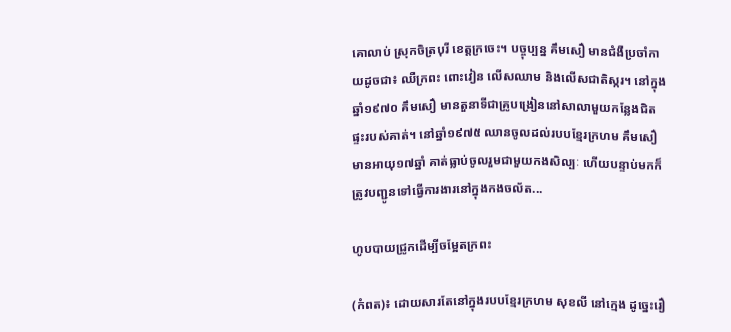គោលាប់ ស្រុកចិត្របុរី ខេត្តក្រចេះ។ បច្ចុប្បន្ន គឹមសឿ មានជំងឺប្រចាំកាយដូចជា៖ ឈឺក្រពះ ពោះវៀន លើសឈាម និងលើសជាតិស្ករ។ នៅក្នុងឆ្នាំ១៩៧០ គឹមសឿ មានតួនាទីជាគ្រូបង្រៀននៅសាលាមួយកន្លែងជិតផ្ទះរបស់គាត់។ នៅឆ្នាំ១៩៧៥ ឈានចូលដល់របបខ្មែរក្រហម គឹមសឿ មានអាយុ១៧ឆ្នាំ គាត់ធ្លាប់ចូលរួមជាមួយកងសិល្បៈ ហើយបន្ទាប់មកក៏ត្រូវបញ្ជូនទៅធ្វើការងារនៅក្នុងកងចល័ត...

ហូបបាយជ្រូកដើម្បីចម្អែតក្រពះ

(កំពត)៖ ដោយសារតែនៅក្នុងរបបខ្មែរក្រហម សុខលី នៅក្មេង ដូច្នេះរឿ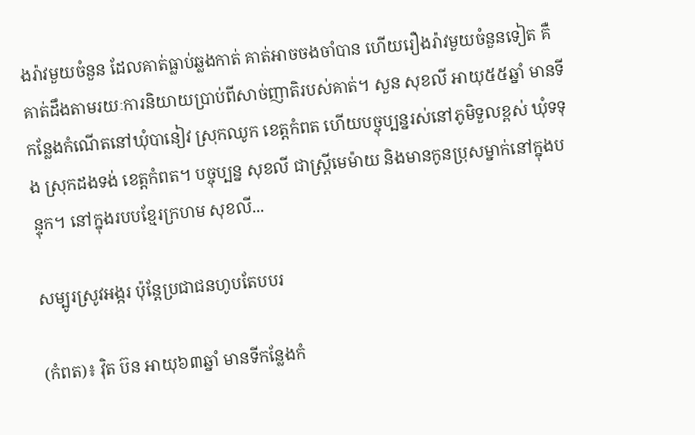ងរ៉ាវមួយចំនួន ដែលគាត់ធ្លាប់ឆ្លងកាត់ គាត់អាចចងចាំបាន ហើយរឿងរ៉ាវមួយចំនួនទៀត គឺគាត់ដឹងតាមរយៈការនិយាយប្រាប់ពីសាច់ញាតិរបស់គាត់។ សួន សុខលី អាយុ៥៥ឆ្នាំ មានទីកន្លែងកំណើតនៅឃុំបានៀវ ស្រុកឈូក ខេត្តកំពត ហើយបច្ចុប្បន្នរស់នៅភូមិទួលខ្ពស់ ឃុំទទុង ស្រុកដងទង់ ខេត្តកំពត។ បច្ចុប្បន្ន សុខលី ជាស្រ្តីមេម៉ាយ និងមានកូនប្រុសម្នាក់នៅក្នុងបន្ទុក។ នៅក្នុងរបបខ្មែរក្រហម សុខលី...

សម្បូរស្រូវអង្ករ ប៉ុន្តែប្រជាជនហូបតែបបរ

(កំពត)៖ វ៉ិត ប៊ន អាយុ៦៣ឆ្នាំ មានទីកន្លែងកំ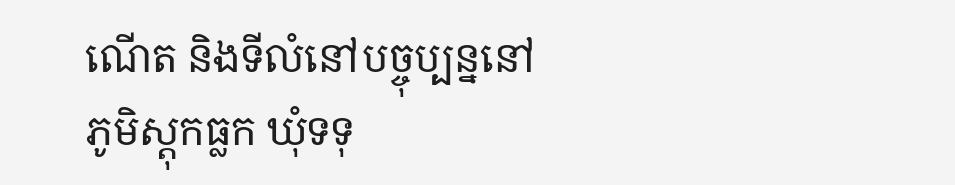ណើត និងទីលំនៅបច្ចុប្បន្ននៅភូមិស្ដុកធ្លក ឃុំទទុ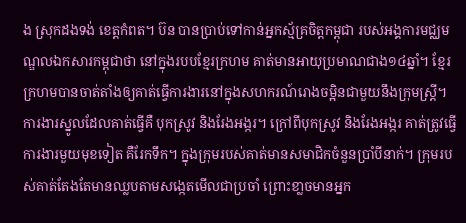ង ស្រុកដងទង់ ខេត្តកំពត។ ប៊ន បានប្រាប់ទៅកាន់អ្នកស្ម័គ្រចិត្តកម្ពុជា របស់អង្គការមជ្ឈមណ្ឌលឯកសារកម្ពុជាថា នៅក្នុងរបបខ្មែរក្រហម គាត់មានអាយុប្រមាណជាង១៤ឆ្នាំ។ ខ្មែរក្រហមបានចាត់តាំងឲ្យគាត់ធ្វើការងារនៅក្នុងសហករណ៍រោងចម្អិនជាមួយនឹងក្រុមស្រ្តី។ ការងារស្នូលដែលគាត់ធ្វើគឺ បុកស្រូវ និងរែងអង្ករ។ ក្រៅពីបុកស្រូវ និងរែងអង្ករ គាត់ត្រូវធ្វើការងារមួយមុខទៀត គឺរែកទឹក។ ក្នុងក្រុមរបស់គាត់មានសមាជិកចំនួនប្រាំបីនាក់។ ក្រុមរបស់គាត់តែងតែមានឈ្លបតាមសង្កេតមើលជាប្រចាំ ព្រោះខា្លចមានអ្នក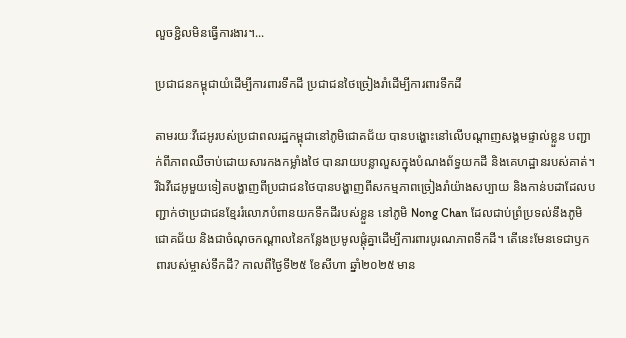លួចខ្ជិលមិនធ្វើការងារ។...

ប្រជាជនកម្ពុជាយំដើម្បីការពារទឹកដី ប្រជាជនថៃច្រៀងរាំដើម្បីការពារទឹកដី

តាមរយៈវីដេអូរបស់ប្រជាពលរដ្ឋកម្ពុជានៅភូមិជោគជ័យ បានបង្ហោះនៅលើបណ្ដាញសង្គមផ្ទាល់ខ្លួន បញ្ជាក់ពីភាពឈឺចាប់ដោយសារកងកម្លាំងថៃ បានរាយបន្លាលួសក្នុងបំណងព័ទ្ធយកដី និងគេហដ្ឋានរបស់គាត់។ រីឯវីដេអូមួយទៀតបង្ហាញពីប្រជាជនថៃបានបង្ហាញពីសកម្មភាពច្រៀងរាំយ៉ាងសប្បាយ និងកាន់បដាដែលបញ្ជាក់ថាប្រជាជនខ្មែររំលោភបំពានយកទឹកដីរបស់ខ្លួន នៅភូមិ Nong Chan ដែលជាប់ព្រំប្រទល់នឹងភូមិជោគជ័យ និងជាចំណុចកណ្ដាលនៃកន្លែងប្រមូលផ្ដុំគ្នាដើម្បីការពារបូរណភាពទឹកដី។ តើនេះមែនទេជាឫកពារបស់ម្ចាស់ទឹកដី? កាលពីថ្ងៃទី២៥ ខែសីហា ឆ្នាំ២០២៥ មាន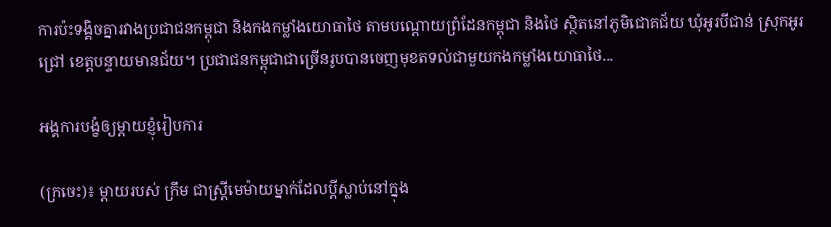ការប៉ះទង្គិចគ្នារវាងប្រជាជនកម្ពុជា និងកងកម្លាំងយោធាថៃ តាមបណ្ដោយព្រំដែនកម្ពុជា និងថៃ ស្ថិតនៅភូមិជោគជ័យ ឃុំអូរបីជាន់ ស្រុកអូរជ្រៅ ខេត្តបន្ទាយមានជ័យ។ ប្រជាជនកម្ពុជាជាច្រើនរូបបានចេញមុខតទល់ជាមួយកងកម្លាំងយោធាថៃ...

អង្គការបង្ខំឲ្យម្ដាយខ្ញុំរៀបការ

(ក្រចេះ)៖ ម្ដាយរបស់ ក្រឹម ជាស្រ្តីមេម៉ាយម្នាក់ដែលប្ដីស្លាប់នៅក្នុង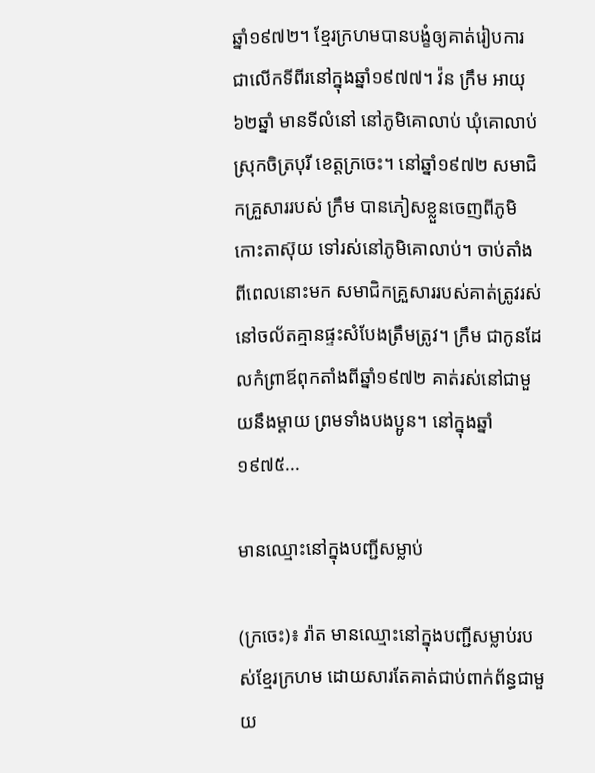ឆ្នាំ១៩៧២។ ខ្មែរក្រហមបានបង្ខំឲ្យគាត់រៀបការជាលើកទីពីរនៅក្នុងឆ្នាំ១៩៧៧។ វ៉ន ក្រឹម អាយុ៦២ឆ្នាំ មានទីលំនៅ នៅភូមិគោលាប់ ឃុំគោលាប់ ស្រុកចិត្របុរី ខេត្តក្រចេះ។ នៅឆ្នាំ១៩៧២ សមាជិកគ្រួសាររបស់ ក្រឹម បានភៀសខ្លួនចេញពីភូមិកោះតាស៊ុយ ទៅរស់នៅភូមិគោលាប់។ ចាប់តាំងពីពេលនោះមក សមាជិកគ្រួសាររបស់គាត់ត្រូវរស់នៅចល័តគ្មានផ្ទះសំបែងត្រឹមត្រូវ។ ក្រឹម ជាកូនដែលកំព្រាឪពុកតាំងពីឆ្នាំ១៩៧២ គាត់រស់នៅជាមួយនឹងម្ដាយ ព្រមទាំងបងប្អូន។ នៅក្នុងឆ្នាំ១៩៧៥...

មានឈ្មោះនៅក្នុងបញ្ជីសម្លាប់

(ក្រចេះ)៖ រ៉ាត មានឈ្មោះនៅក្នុងបញ្ជីសម្លាប់របស់ខ្មែរក្រហម ដោយសារតែគាត់ជាប់ពាក់ព័ន្ធជាមួយ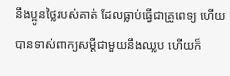នឹងប្អូនថ្លៃរបស់គាត់ ដែលធ្លាប់ធ្វើជាគ្រូពេទ្យ ហើយបានទាស់ពាក្យសម្ដីជាមួយនឹងឈ្លប ហើយក៏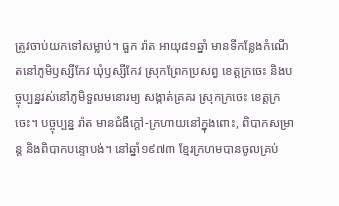ត្រូវចាប់យកទៅសម្លាប់។ ធួក រ៉ាត អាយុ៨១ឆ្នាំ មានទីកន្លែងកំណើតនៅភូមិឫស្សីកែវ ឃុំឫស្សីកែវ ស្រុកព្រែកប្រសព្វ ខេត្តក្រចេះ និងបច្ចុប្បន្នរស់នៅភូមិទួលមនោរម្យ សង្កាត់គ្រគរ ស្រុកក្រចេះ ខេត្តក្រចេះ។ បច្ចុប្បន្ន រ៉ាត មានជំងឺក្ដៅ-ក្រហាយនៅក្នុងពោះ, ពិបាកសម្រាន្ត និងពិបាកបន្ទោបង់។ នៅឆ្នាំ១៩៧៣ ខ្មែរក្រហមបានចូលគ្រប់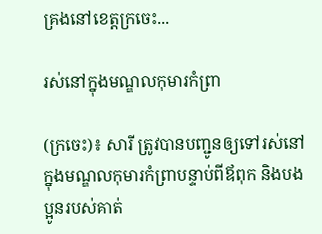គ្រងនៅខេត្តក្រចេះ...

រស់នៅក្នុងមណ្ឌលកុមារកំព្រា

(ក្រចេះ)៖ សារី ត្រូវបានបញ្ជូនឲ្យទៅរស់នៅក្នុងមណ្ឌលកុមារកំព្រាបន្ទាប់ពីឪពុក និងបងប្អូនរបស់គាត់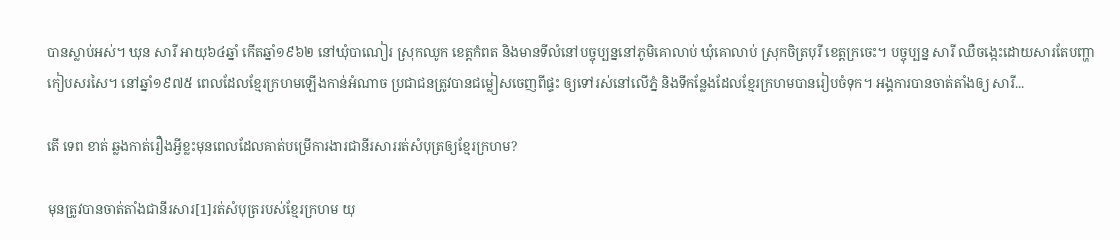បានស្លាប់អស់។ ឃុន សារី អាយុ៦៤ឆ្នាំ កើតឆ្នាំ១៩៦២ នៅឃុំបាណៀរ ស្រុកឈូក ខេត្តកំពត និងមានទីលំនៅបច្ចុប្បន្ននៅភូមិគោលាប់ ឃុំគោលាប់ ស្រុកចិត្របុរី ខេត្តក្រចេះ។ បច្ចុប្បន្ន សារី ឈឺចង្កេះដោយសារតែបញ្ហាកៀបសរសៃ។ នៅឆ្នាំ១៩៧៥ ពេលដែលខ្មែរក្រហមឡើងកាន់អំណាច ប្រជាជនត្រូវបានជម្លៀសចេញពីផ្ទះ ឲ្យទៅរស់នៅលើភ្នំ និងទីកន្លែងដែលខ្មែរក្រហមបានរៀបចំទុក។ អង្គការបានចាត់តាំងឲ្យ សារី...

តើ ទេព ខាត់ ឆ្លងកាត់រឿងអ្វីខ្លះមុនពេលដែលគាត់បម្រើការងារជានីរសាររត់សំបុត្រឲ្យខ្មែរក្រហម?

មុនត្រូវបានចាត់តាំងជានីរសារ[1]រត់សំបុត្ររបស់ខ្មែរក្រហម យុ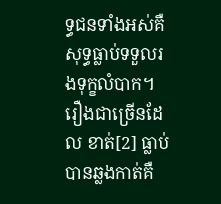ទ្ធជនទាំងអស់គឺសុទ្ធធ្លាប់ទទួលរងទុក្ខលំបាក។ រឿងជាច្រើនដែល ខាត់[2] ធ្លាប់បានឆ្លងកាត់គឺ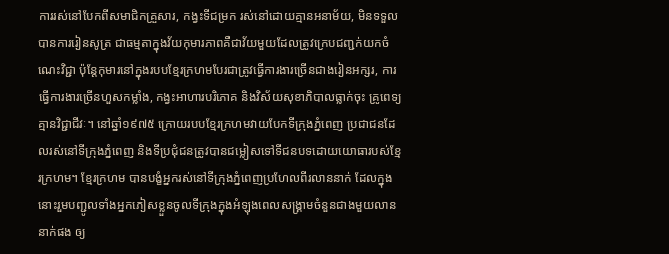ការរស់នៅបែកពីសមាជិកគ្រួសារ, កង្វះទីជម្រក រស់នៅដោយគ្មានអនាម័យ, មិនទទួលបានការរៀនសូត្រ ជាធម្មតាក្នុងវ័យកុមារភាពគឺជាវ័យមួយដែលត្រូវក្រេបជញ្ជក់យកចំណេះវិជ្ជា ប៉ុន្តែកុមារនៅក្នុងរបបខ្មែរក្រហមបែរជាត្រូវធ្វើការងារច្រើនជាងរៀនអក្សរ, ការធ្វើការងារច្រើនហួសកម្លាំង, កង្វះអាហារបរិភោគ និងវិស័យសុខាភិបាលធ្លាក់ចុះ គ្រូពេទ្យគ្មានវិជ្ជាជីវៈ។ នៅឆ្នាំ១៩៧៥ ក្រោយរបបខ្មែរក្រហមវាយបែកទីក្រុងភ្នំពេញ ប្រជាជនដែលរស់នៅទីក្រុងភ្នំពេញ និងទីប្រជុំជនត្រូវបានជម្លៀសទៅទីជនបទដោយយោធារបស់ខ្មែរក្រហម។ ខ្មែរក្រហម បានបង្ខំអ្នករស់នៅទីក្រុងភ្នំពេញប្រហែលពីរលាននាក់ ដែលក្នុងនោះរួមបញ្ជូលទាំងអ្នកភៀសខ្លួនចូលទីក្រុងក្នុងអំឡុងពេលសង្រ្គាមចំនួនជាងមួយលាននាក់ផង ឲ្យ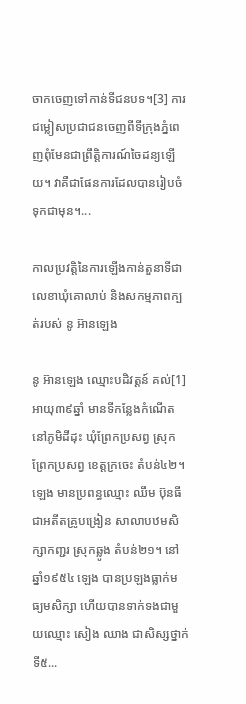ចាកចេញទៅកាន់ទីជនបទ។[3] ការជម្លៀសប្រជាជនចេញពីទីក្រុងភ្នំពេញពុំមែនជាព្រឹត្តិការណ៍ចៃដន្យឡើយ។ វាគឺជាផែនការដែលបានរៀបចំទុកជាមុន។...

កាលប្រវត្តិនៃការឡើងកាន់តួនាទីជាលេខាឃុំគោលាប់ និងសកម្មភាពក្បត់របស់ នូ អ៊ានឡេង

នូ អ៊ានឡេង ឈ្មោះបដិវត្តន៍ គល់[1] អាយុ៣៩ឆ្នាំ មានទីកន្លែងកំណើតនៅភូមិដីដុះ ឃុំព្រែកប្រសព្វ ស្រុកព្រែកប្រសព្វ ខេត្តក្រចេះ តំបន់៤២។ ឡេង មានប្រពន្ធឈ្មោះ ឈឹម ប៊ុនធី ជាអតីតគ្រូបង្រៀន សាលាបឋមសិក្សាកញ្ជរ ស្រុកឆ្លូង តំបន់២១។ នៅឆ្នាំ១៩៥៤ ឡេង បានប្រឡងធ្លាក់មធ្យមសិក្សា ហើយបានទាក់ទងជាមួយឈ្មោះ សៀង ឈាង ជាសិស្សថ្នាក់ទី៥...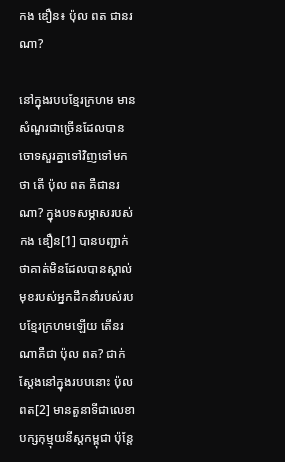កង ឌឿន៖ ប៉ុល ពត ជានរណា?

នៅក្នុងរបបខ្មែរក្រហម មានសំណួរជាច្រើនដែលបានចោទសួរគ្នាទៅវិញទៅមកថា តើ ប៉ុល ពត គឺជានរណា? ក្នុងបទសម្ភាសរបស់ កង ឌឿន[1] បានបញ្ជាក់ថាគាត់មិនដែលបានស្គាល់មុខរបស់អ្នកដឹកនាំរបស់របបខ្មែរក្រហមឡើយ តើនរណាគឺជា ប៉ុល ពត? ជាក់ស្ដែងនៅក្នុងរបបនោះ ប៉ុល ពត[2] មានតួនាទីជាលេខាបក្សកុម្មុយនីស្តកម្ពុជា ប៉ុន្តែ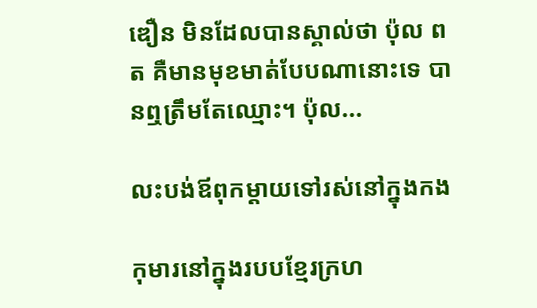ឌឿន មិនដែលបានស្គាល់ថា ប៉ុល ពត គឺមានមុខមាត់បែបណានោះទេ បានឮត្រឹមតែឈ្មោះ។ ប៉ុល...

លះបង់ឪពុកម្ដាយទៅរស់នៅក្នុងកង

កុមារនៅក្នុងរបបខ្មែរក្រហ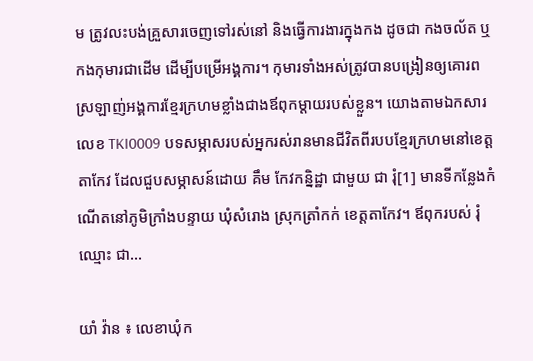ម ត្រូវលះបង់គ្រួសារចេញទៅរស់នៅ និងធ្វើការងារក្នុងកង ដូចជា កងចល័ត ឬកងកុមារជាដើម ដើម្បីបម្រើអង្គការ។ កុមារទាំងអស់ត្រូវបានបង្រៀនឲ្យគោរពស្រឡាញ់អង្គការខ្មែរក្រហមខ្លាំងជាងឪពុកម្ដាយរបស់ខ្លួន។ យោងតាមឯកសារលេខ TKI0009 បទសម្ភាសរបស់អ្នករស់រានមានជីវិតពីរបបខ្មែរក្រហមនៅខេត្តតាកែវ ដែលជួបសម្ភាសន៍ដោយ គឹម កែវកន្និដ្ឋា ជាមួយ ជា រុំ[1] មានទីកន្លែងកំណើតនៅភូមិក្រាំងបន្ទាយ ឃុំសំរោង ស្រុកត្រាំកក់ ខេត្តតាកែវ។ ឪពុករបស់ រុំ ឈ្មោះ ជា...

យាំ វ៉ាន ៖ លេខាឃុំក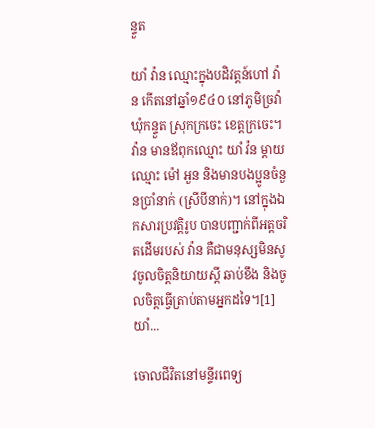ន្ទួត

យាំ វ៉ាន ឈ្មោះក្នុងបដិវត្តន៍ហៅ វ៉ាន កើតនៅឆ្នាំ១៩៤០ នៅភូមិច្រវ៉ា ឃុំកន្ទួត ស្រុកក្រចេះ ខេត្តក្រចេះ។ វ៉ាន មានឪពុកឈ្មោះ យាំ វ៉ន ម្ដាយឈ្មោះ ម៉ៅ អួន និងមានបងប្អូនចំនួនប្រាំនាក់ (ស្រីបីនាក់)។ នៅក្នុងឯកសារប្រវត្តិរូប បានបញ្ជាក់ពីអត្តចរិតដើមរបស់ វ៉ាន គឺជាមនុស្សមិនសូវចូលចិត្តនិយាយស្ដី ឆាប់ខឹង និងចូលចិត្តធ្វើត្រាប់តាមអ្នកដទៃ។[1] យាំ...

ចោលជីវិតនៅមន្ទីរពេទ្យ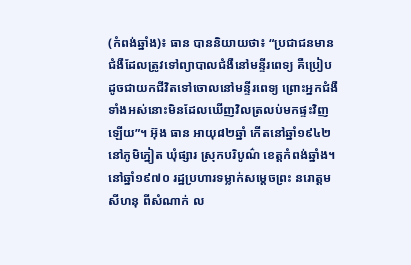(កំពង់ឆ្នាំង)៖ ធាន បាននិយាយថា៖ “ប្រជាជនមានជំងឺដែលត្រូវទៅព្យាបាលជំងឺនៅមន្ទីរពេទ្យ គឺប្រៀបដូចជាយកជីវិតទៅចោលនៅមន្ទីរពេទ្យ ព្រោះអ្នកជំងឺទាំងអស់នោះមិនដែលឃើញវិលត្រលប់មកផ្ទះវិញឡើយ”។ អ៊ុង ធាន អាយុ៨២ឆ្នាំ កើតនៅឆ្នាំ១៩៤២ នៅភូមិភ្នៀត ឃុំផ្សារ ស្រុកបរិបូណ៌ ខេត្តកំពង់ឆ្នាំង។ នៅឆ្នាំ១៩៧០ រដ្ឋប្រហារទម្លាក់សម្ដេចព្រះ នរោត្ដម សីហនុ ពីសំណាក់ ល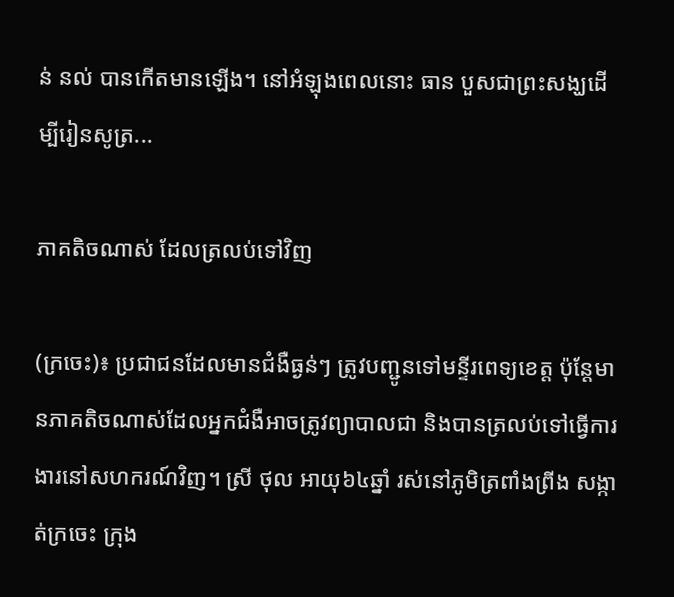ន់ នល់ បានកើតមានឡើង។ នៅអំឡុងពេលនោះ ធាន បួសជាព្រះសង្ឃដើម្បីរៀនសូត្រ...

ភាគតិចណាស់ ដែលត្រលប់ទៅវិញ

(ក្រចេះ)៖ ប្រជាជនដែលមានជំងឺធ្ងន់ៗ ត្រូវបញ្ជូនទៅមន្ទីរពេទ្យខេត្ត ប៉ុន្តែមានភាគតិចណាស់ដែលអ្នកជំងឺអាចត្រូវព្យាបាលជា និងបានត្រលប់ទៅធ្វើការងារនៅសហករណ៍វិញ។ ស្រី ថុល អាយុ៦៤ឆ្នាំ រស់នៅភូមិត្រពាំងព្រីង សង្កាត់ក្រចេះ ក្រុង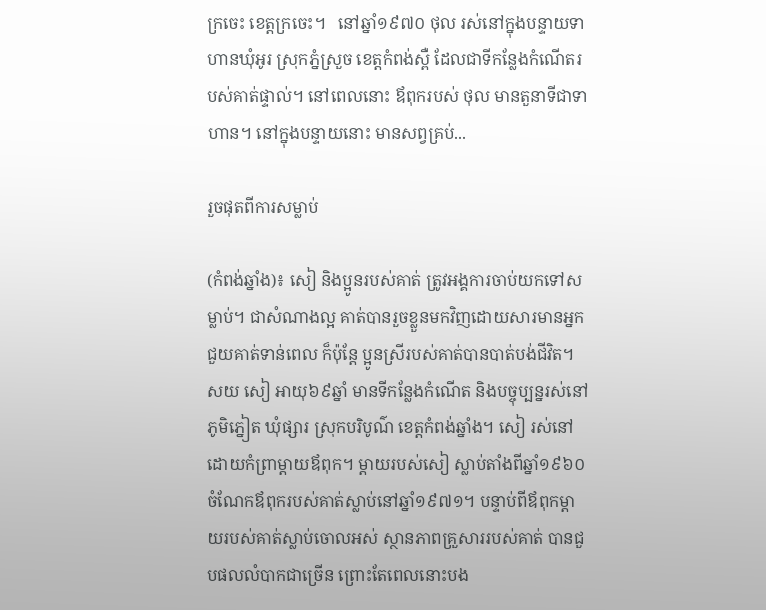ក្រចេះ ខេត្តក្រចេះ។   នៅឆ្នាំ១៩៧០ ថុល រស់នៅក្នុងបន្ទាយទាហានឃុំអូរ ស្រុកភ្នំស្រួច ខេត្តកំពង់ស្ពឺ ដែលជាទីកន្លែងកំណើតរបស់គាត់ផ្ទាល់។ នៅពេលនោះ ឪពុករបស់ ថុល មានតួនាទីជាទាហាន។ នៅក្នុងបន្ទាយនោះ មានសព្វគ្រប់...

រួចផុតពីការសម្លាប់

(កំពង់ឆ្នាំង)៖ សៀ និងប្អូនរបស់គាត់ ត្រូវអង្គការចាប់យកទៅសម្លាប់។ ជាសំណាងល្អ គាត់បានរួចខ្លួនមកវិញដោយសារមានអ្នកជួយគាត់ទាន់ពេល ក៏ប៉ុន្តែ ប្អូនស្រីរបស់គាត់បានបាត់បង់ជីវិត។ សយ សៀ អាយុ៦៩ឆ្នាំ មានទីកន្លែងកំណើត និងបច្ចុប្បន្នរស់នៅភូមិភ្នៀត ឃុំផ្សារ ស្រុកបរិបូណ៌ ខេត្តកំពង់ឆ្នាំង។ សៀ រស់នៅដោយកំព្រាម្ដាយឪពុក។ ម្ដាយរបស់សៀ ស្លាប់តាំងពីឆ្នាំ១៩៦០ ចំណែកឪពុករបស់គាត់ស្លាប់នៅឆ្នាំ១៩៧១។ បន្ទាប់ពីឪពុកម្ដាយរបស់គាត់ស្លាប់ចោលអស់ ស្ថានភាពគ្រួសាររបស់គាត់ បានជួបផលលំបាកជាច្រើន ព្រោះតែពេលនោះបង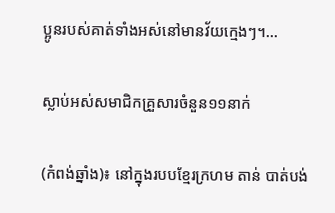ប្អូនរបស់គាត់ទាំងអស់នៅមានវ័យក្មេងៗ។...

ស្លាប់អស់សមាជិកគ្រួសារចំនួន១១នាក់

(កំពង់ឆ្នាំង)៖ នៅក្នុងរបបខ្មែរក្រហម តាន់ បាត់បង់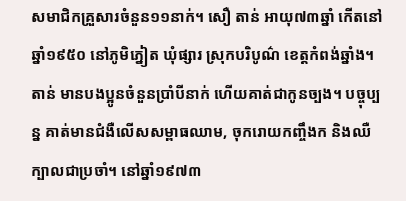សមាជិកគ្រួសារចំនួន១១នាក់។ សឿ តាន់ អាយុ៧៣ឆ្នាំ កើតនៅឆ្នាំ១៩៥០ នៅភូមិភ្នៀត ឃុំផ្សារ ស្រុកបរិបូណ៌ ខេត្តកំពង់ឆ្នាំង។ តាន់ មានបងប្អូនចំនួនប្រាំបីនាក់ ហើយគាត់ជាកូនច្បង។ បច្ចុប្បន្ន គាត់មានជំងឺលើសសម្ពាធឈាម, ចុករោយកញ្ចឹងក និងឈឺក្បាលជាប្រចាំ។ នៅឆ្នាំ១៩៧៣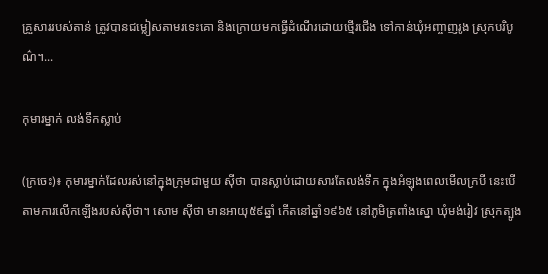គ្រួសាររបស់តាន់ ត្រូវបានជម្លៀសតាមរទេះគោ និងក្រោយមកធ្វើដំណើរដោយថ្មើរជើង ទៅកាន់ឃុំអញ្ចាញរូង ស្រុកបរិបូណ៌។...

កុមារម្នាក់ លង់ទឹកស្លាប់

(ក្រចេះ)៖ កុមារម្នាក់ដែលរស់នៅក្នុងក្រុមជាមួយ ស៊ីថា បានស្លាប់ដោយសារតែលង់ទឹក ក្នុងអំឡុងពេលមើលក្របី នេះបើតាមការលើកឡើងរបស់ស៊ីថា។ សោម ស៊ីថា មានអាយុ៥៩ឆ្នាំ កើតនៅឆ្នាំ១៩៦៥ នៅភូមិត្រពាំងស្នោ ឃុំមង់រៀវ ស្រុកត្បូង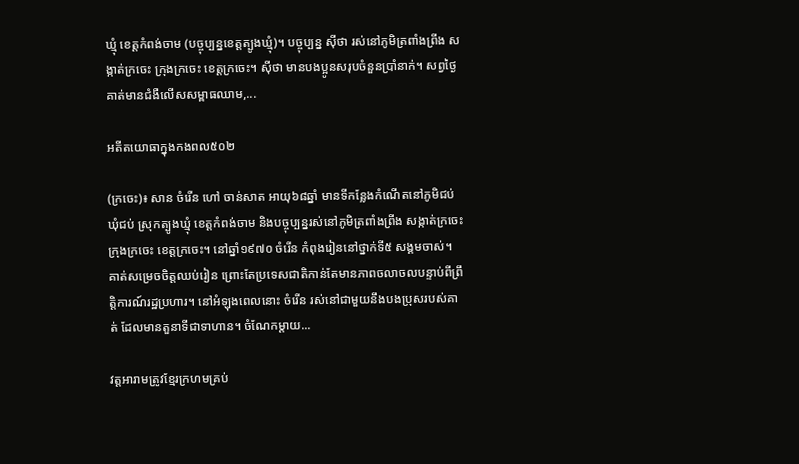ឃ្មុំ ខេត្តកំពង់ចាម (បច្ចុប្បន្នខេត្តត្បូងឃ្មុំ)។ បច្ចុប្បន្ន ស៊ីថា រស់នៅភូមិត្រពាំងព្រីង សង្កាត់ក្រចេះ ក្រុងក្រចេះ ខេត្តក្រចេះ។ ស៊ីថា មានបងប្អូនសរុបចំនួនប្រាំនាក់។ សព្វថ្ងៃ គាត់មានជំងឺលើសសម្ពាធឈាម,...

អតីតយោធាក្នុងកងពល៥០២

(ក្រចេះ)៖ សាន ចំរើន ហៅ ចាន់សាត អាយុ៦៨ឆ្នាំ មានទីកន្លែងកំណើតនៅភូមិជប់ ឃុំជប់ ស្រុកត្បូងឃ្មុំ ខេត្តកំពង់ចាម និងបច្ចុប្បន្នរស់នៅភូមិត្រពាំងព្រីង សង្កាត់ក្រចេះ ក្រុងក្រចេះ ខេត្តក្រចេះ។ នៅឆ្នាំ១៩៧០ ចំរើន កំពុងរៀននៅថ្នាក់ទី៥ សង្គមចាស់។ គាត់សម្រេចចិត្តឈប់រៀន ព្រោះតែប្រទេសជាតិកាន់តែមានភាពចលាចលបន្ទាប់ពីព្រឹត្តិការណ៍រដ្ឋប្រហារ។ នៅអំឡុងពេលនោះ ចំរើន រស់នៅជាមួយនឹងបងប្រុសរបស់គាត់ ដែលមានតួនាទីជាទាហាន។ ចំណែកម្ដាយ...

វត្តអារាមត្រូវខ្មែរក្រហមគ្រប់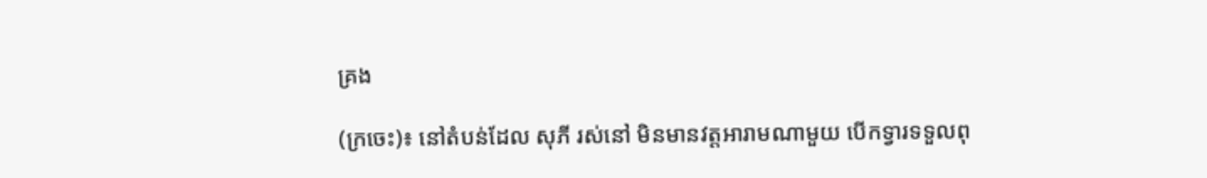គ្រង

(ក្រចេះ)៖ នៅតំបន់ដែល សុភី រស់នៅ មិនមានវត្តអារាមណាមួយ បើកទ្វារទទួលពុ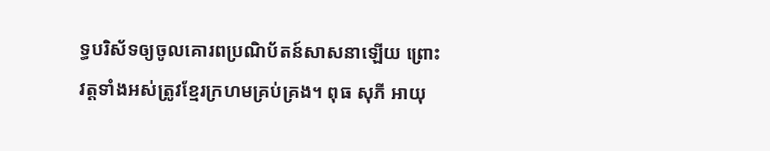ទ្ធបរិស័ទឲ្យចូលគោរពប្រណិប័តន៍សាសនាឡើយ ព្រោះវត្តទាំងអស់ត្រូវខ្មែរក្រហមគ្រប់គ្រង។ ពុធ សុភី អាយុ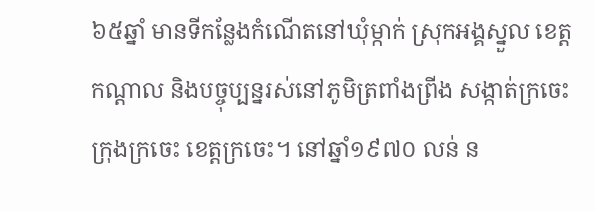៦៥ឆ្នាំ មានទីកន្លែងកំណើតនៅឃុំម្កាក់ ស្រុកអង្គស្នួល ខេត្តកណ្ដាល និងបច្ចុប្បន្នរស់នៅភូមិត្រពាំងព្រីង សង្កាត់ក្រចេះ ក្រុងក្រចេះ ខេត្តក្រចេះ។ នៅឆ្នាំ១៩៧០ លន់ ន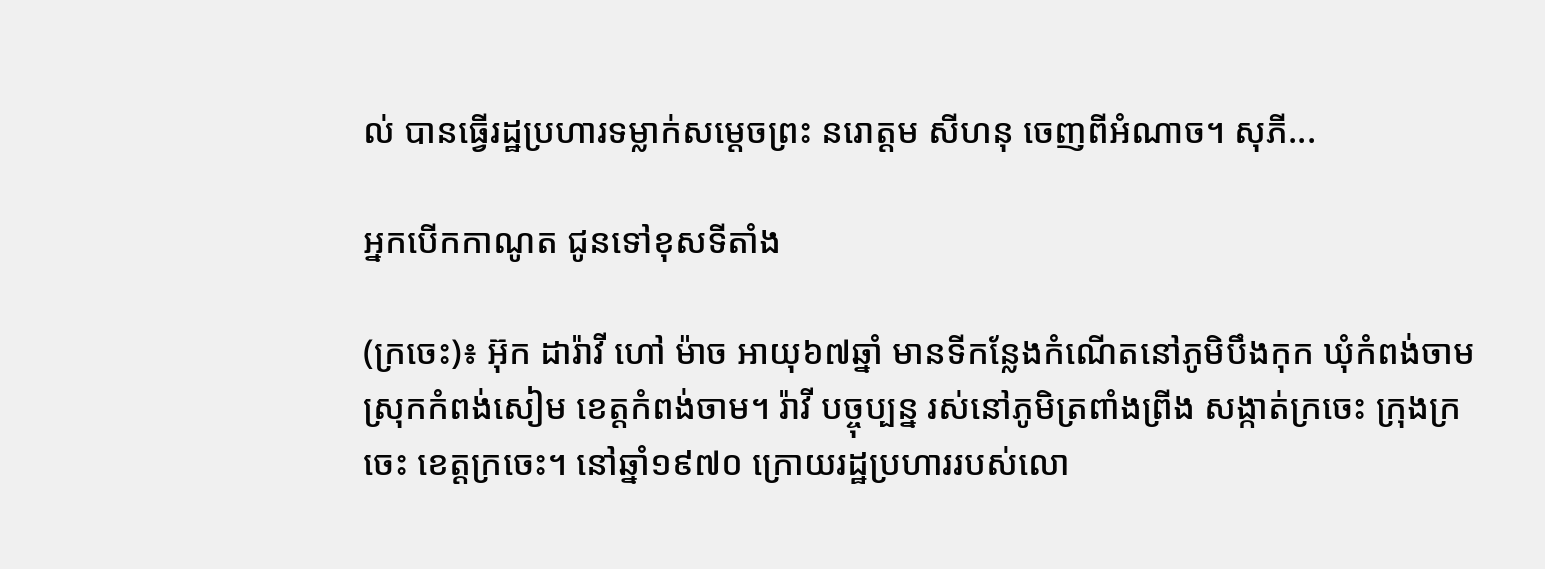ល់ បានធ្វើរដ្ឋប្រហារទម្លាក់សម្ដេចព្រះ នរោត្ដម សីហនុ ចេញពីអំណាច។ សុភី...

អ្នកបើកកាណូត ជូនទៅខុសទីតាំង

(ក្រចេះ)៖ អ៊ុក ដារ៉ាវី ហៅ ម៉ាច អាយុ៦៧ឆ្នាំ មានទីកន្លែងកំណើតនៅភូមិបឹងកុក ឃុំកំពង់ចាម ស្រុកកំពង់សៀម ខេត្តកំពង់ចាម។ រ៉ាវី បច្ចុប្បន្ន រស់នៅភូមិត្រពាំងព្រីង សង្កាត់ក្រចេះ ក្រុងក្រចេះ ខេត្តក្រចេះ។ នៅឆ្នាំ១៩៧០ ក្រោយរដ្ឋប្រហាររបស់លោ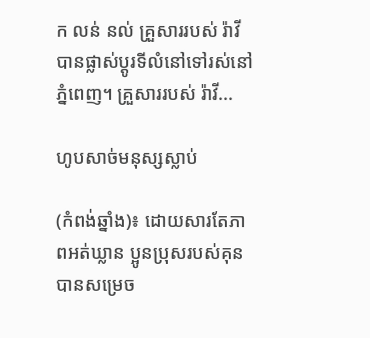ក លន់ នល់ គ្រួសាររបស់ រ៉ាវី បានផ្លាស់ប្ដូរទីលំនៅទៅរស់នៅភ្នំពេញ។ គ្រួសាររបស់ រ៉ាវី...

ហូបសាច់មនុស្សស្លាប់

(កំពង់ឆ្នាំង)៖ ដោយសារតែភាពអត់ឃ្លាន ប្អូនប្រុសរបស់គុន បានសម្រេច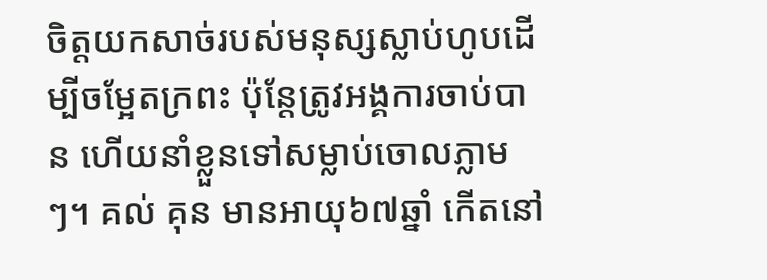ចិត្តយកសាច់របស់មនុស្សស្លាប់ហូបដើម្បីចម្អែតក្រពះ ប៉ុន្តែត្រូវអង្គការចាប់បាន ហើយនាំខ្លួនទៅសម្លាប់ចោលភ្លាមៗ។ គល់ គុន មានអាយុ៦៧ឆ្នាំ កើតនៅ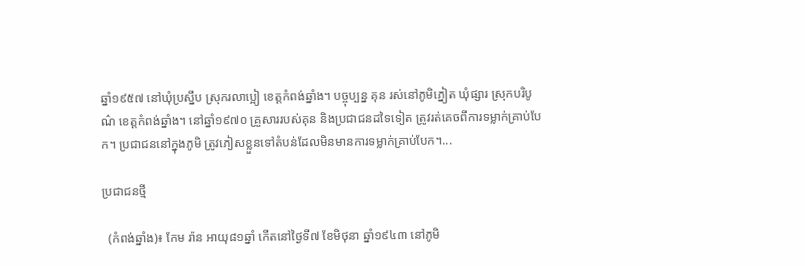ឆ្នាំ១៩៥៧ នៅឃុំប្រស្នឹប ស្រុករលាប្អៀ ខេត្តកំពង់ឆ្នាំង។ បច្ចុប្បន្ន គុន រស់នៅភូមិភ្នៀត ឃុំផ្សារ ស្រុកបរិបូណ៌ ខេត្តកំពង់ឆ្នាំង។ នៅឆ្នាំ១៩៧០ គ្រួសាររបស់គុន និងប្រជាជនដទៃទៀត ត្រូវរត់គេចពីការទម្លាក់គ្រាប់បែក។ ប្រជាជននៅក្នុងភូមិ ត្រូវភៀសខ្លួនទៅតំបន់ដែលមិនមានការទម្លាក់គ្រាប់បែក។...

ប្រជាជនថ្មី

  (កំពង់ឆ្នាំង)៖ កែម រ៉ាន អាយុ៨១ឆ្នាំ កើតនៅថ្ងៃទី៧ ខែមិថុនា ឆ្នាំ១៩៤៣ នៅភូមិ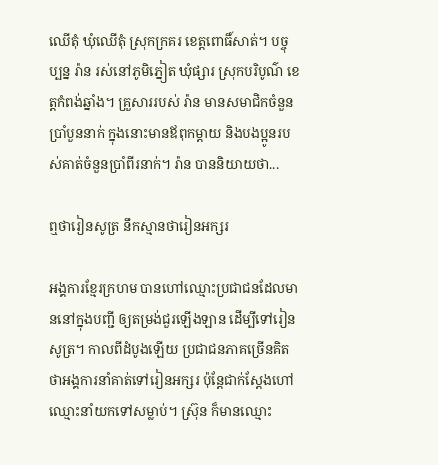ឈើតុំ ឃុំឈើតុំ ស្រុកក្រគរ ខេត្តពោធិ៍សាត់។ បច្ចុប្បន្ន រ៉ាន រស់នៅភូមិភ្នៀត ឃុំផ្សារ ស្រុកបរិបូណ៌ ខេត្តកំពង់ឆ្នាំង។ គ្រួសាររបស់ រ៉ាន មានសមាជិកចំនួនប្រាំបួននាក់ ក្នុងនោះមានឪពុកម្ដាយ និងបងប្អូនរបស់គាត់ចំនួនប្រាំពីរនាក់។ រ៉ាន បាននិយាយថា...

ឮថារៀនសូត្រ នឹកស្មានថារៀនអក្សរ

អង្គការខ្មែរក្រហម បានហៅឈ្មោះប្រជាជនដែលមាននៅក្នុងបញ្ជី ឲ្យតម្រង់ជួរឡើងឡាន ដើម្បីទៅរៀនសូត្រ។ កាលពីដំបូងឡើយ ប្រជាជនភាគច្រើនគិតថាអង្គការនាំគាត់ទៅរៀនអក្សរ ប៉ុន្តែជាក់ស្ដែងហៅឈ្មោះនាំយកទៅសម្លាប់។ ស្រ៊ុន ក៏មានឈ្មោះ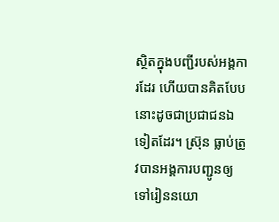ស្ថិតក្នុងបញ្ជីរបស់អង្គការដែរ ហើយបានគិតបែបនោះដូចជាប្រជាជនឯទៀតដែរ។ ស្រ៊ុន ធ្លាប់ត្រូវបានអង្គការបញ្ជូនឲ្យទៅរៀននយោ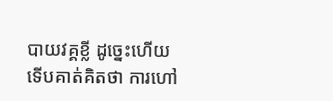បាយវគ្គខ្លី ដូច្នេះហើយ ទើបគាត់គិតថា ការហៅ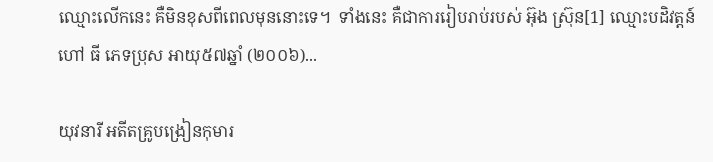ឈ្មោះលើកនេះ គឺមិនខុសពីពេលមុននោះទេ។  ទាំងនេះ គឺជាការរៀបរាប់របស់ អ៊ុង ស្រ៊ុន[1] ឈ្មោះបដិវត្តន៍ហៅ ធី ភេទប្រុស អាយុ៥៧ឆ្នាំ (២០០៦)...

យុវនារី អតីតគ្រូបង្រៀនកុមារ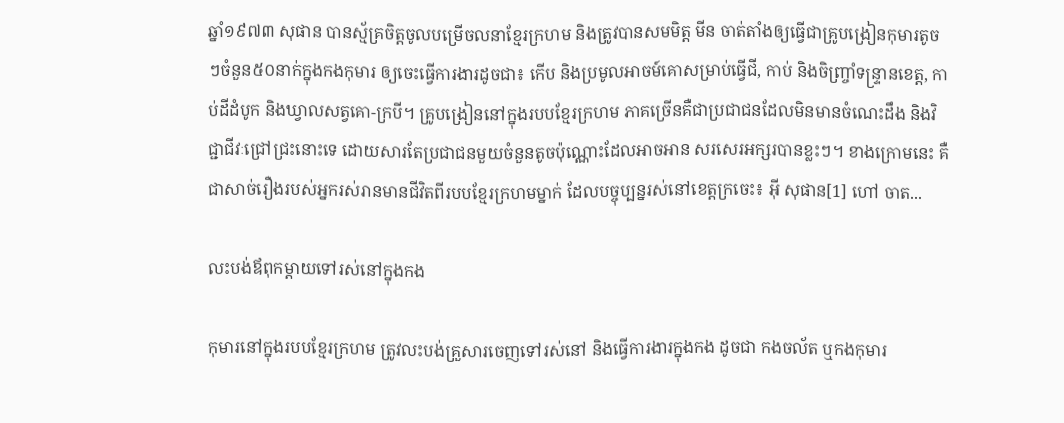ឆ្នាំ១៩៧៣ សុផាន បានស្ម័គ្រចិត្ដចូលបម្រើចលនាខែ្មរក្រហម និងត្រូវបានសមមិត្ត មីន ចាត់តាំងឲ្យធ្វើជាគ្រូបង្រៀនកុមារតូចៗចំនួន៥០នាក់ក្នុងកងកុមារ ឲ្យចេះធ្វើការងារដូចជា៖ កើប និងប្រមូលអាចម៍គោសម្រាប់ធ្វើជី, កាប់ និងចិញ្រ្ចាំទន្រ្ទានខេត្ត, កាប់ដីដំបូក និងឃ្វាលសត្វគោ-ក្របី។ គ្រូបង្រៀននៅក្នុងរបបខ្មែរក្រហម ភាគច្រើនគឺជាប្រជាជនដែលមិនមានចំណេះដឹង និងវិជ្ជាជីវៈជ្រៅជ្រះនោះទេ ដោយសារតែប្រជាជនមួយចំនួនតូចប៉ុណ្ណោះដែលអាចអាន សរសេរអក្សរបានខ្លះៗ។ ខាងក្រោមនេះ គឺជាសាច់រឿងរបស់អ្នករស់រានមានជីវិតពីរបបខ្មែរក្រហមម្នាក់ ដែលបច្ចុប្បន្នរស់នៅខេត្តក្រចេះ៖ អ៊ី សុផាន[1] ហៅ ចាត...

លះបង់ឪពុកម្ដាយទៅរស់នៅក្នុងកង

កុមារនៅក្នុងរបបខ្មែរក្រហម ត្រូវលះបង់គ្រួសារចេញទៅរស់នៅ និងធ្វើការងារក្នុងកង ដូចជា កងចល័ត ឬកងកុមារ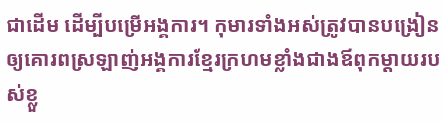ជាដើម ដើម្បីបម្រើអង្គការ។ កុមារទាំងអស់ត្រូវបានបង្រៀនឲ្យគោរពស្រឡាញ់អង្គការខ្មែរក្រហមខ្លាំងជាងឪពុកម្ដាយរបស់ខ្លួ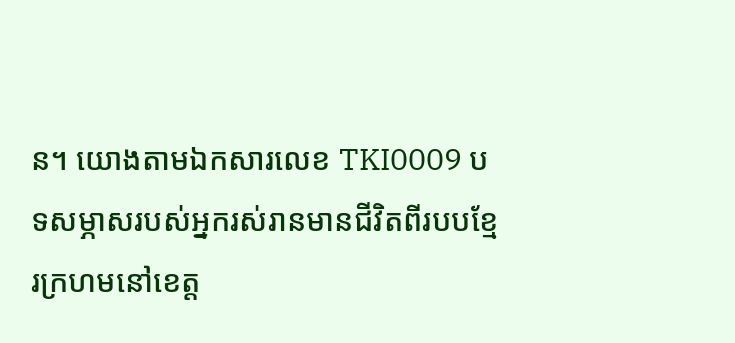ន។ យោងតាមឯកសារលេខ TKI0009 បទសម្ភាសរបស់អ្នករស់រានមានជីវិតពីរបបខ្មែរក្រហមនៅខេត្ត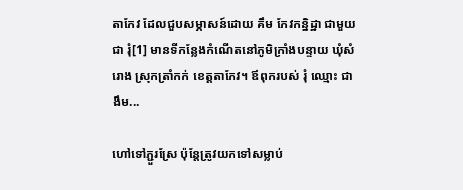តាកែវ ដែលជួបសម្ភាសន៍ដោយ គឹម កែវកន្និដ្ឋា ជាមួយជា រុំ[1] មានទីកន្លែងកំណើតនៅភូមិក្រាំងបន្ទាយ ឃុំសំរោង ស្រុកត្រាំកក់ ខេត្តតាកែវ។ ឪពុករបស់ រុំ ឈ្មោះ ជា ងឹម...

ហៅទៅភ្ជួរស្រែ ប៉ុន្តែត្រូវយកទៅសម្លាប់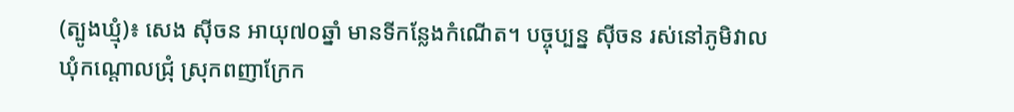(ត្បូងឃ្មុំ)៖ សេង ស៊ីចន អាយុ៧០ឆ្នាំ មានទីកន្លែងកំណើត។ បច្ចុប្បន្ន ស៊ីចន រស់នៅភូមិវាល ឃុំកណ្ដោលជ្រុំ ស្រុកពញាក្រែក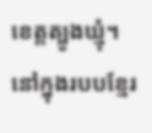ខេត្តត្បូងឃ្មុំ។ នៅក្នុងរបបខ្មែរ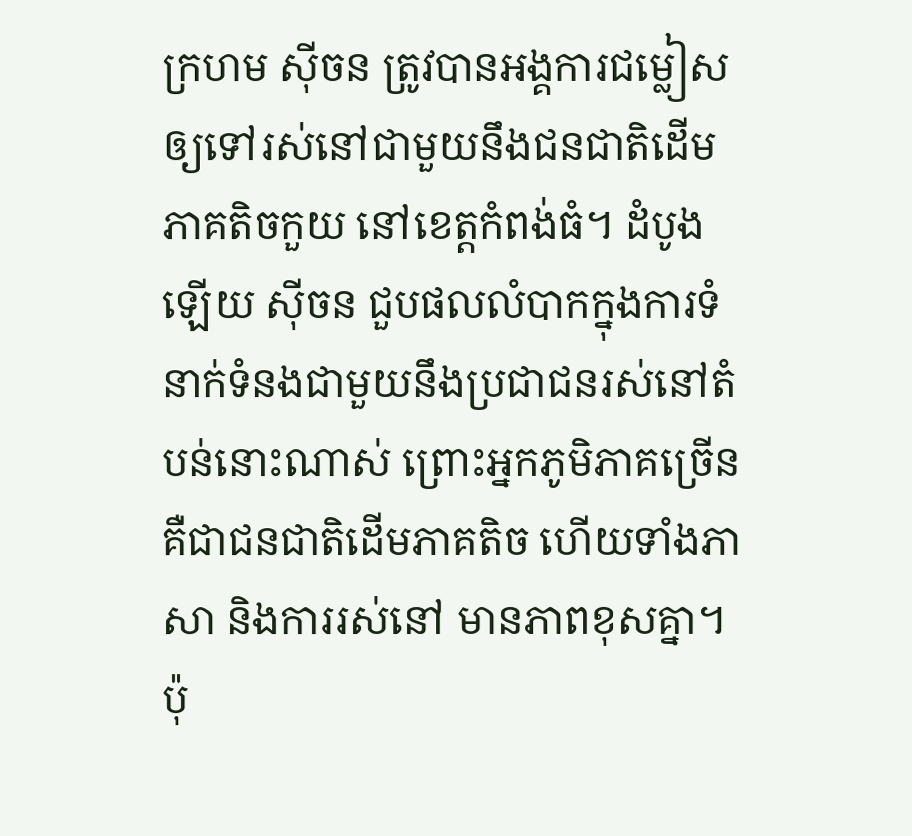ក្រហម ស៊ីចន ត្រូវបានអង្គការជម្លៀសឲ្យទៅរស់នៅជាមួយនឹងជនជាតិដើមភាគតិចកួយ នៅខេត្តកំពង់ធំ។ ដំបូងឡើយ ស៊ីចន ជួបផលលំបាកក្នុងការទំនាក់ទំនងជាមួយនឹងប្រជាជនរស់នៅតំបន់នោះណាស់ ព្រោះអ្នកភូមិភាគច្រើន គឺជាជនជាតិដើមភាគតិច ហើយទាំងភាសា និងការរស់នៅ មានភាពខុសគ្នា។ ប៉ុ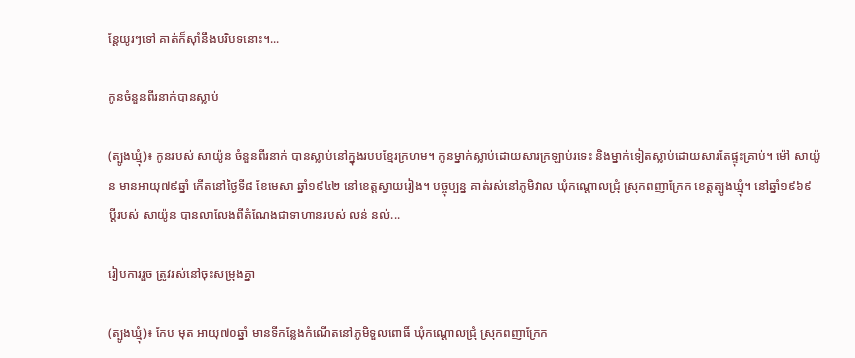ន្តែយូរៗទៅ គាត់ក៏ស៊ាំនឹងបរិបទនោះ។...

កូនចំនួនពីរនាក់បានស្លាប់

(ត្បូងឃ្មុំ)៖ កូនរបស់ សាយ៉ូន ចំនួនពីរនាក់ បានស្លាប់នៅក្នុងរបបខ្មែរក្រហម។ កូនម្នាក់ស្លាប់ដោយសារក្រឡាប់រទេះ និងម្នាក់ទៀតស្លាប់ដោយសារតែផ្ទុះគ្រាប់។ ម៉ៅ សាយ៉ូន មានអាយុ៧៩ឆ្នាំ កើតនៅថ្ងៃទី៨ ខែមេសា ឆ្នាំ១៩៤២ នៅខេត្តស្វាយរៀង។ បច្ចុប្បន្ន គាត់រស់នៅភូមិវាល ឃុំកណ្ដោលជ្រុំ ស្រុកពញាក្រែក ខេត្តត្បូងឃ្មុំ។ នៅឆ្នាំ១៩៦៩ ប្ដីរបស់ សាយ៉ូន បានលាលែងពីតំណែងជាទាហានរបស់ លន់ នល់...

រៀបការរួច ត្រូវរស់នៅចុះសម្រុងគ្នា

(ត្បូងឃ្មុំ)៖ កែប មុត អាយុ៧០ឆ្នាំ មានទីកន្លែងកំណើតនៅភូមិទួលពោធិ៍ ឃុំកណ្ដោលជ្រុំ ស្រុកពញាក្រែក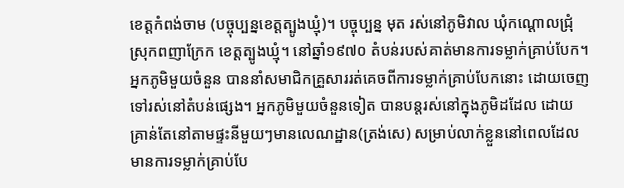ខេត្តកំពង់ចាម (បច្ចុប្បន្នខេត្តត្បូងឃ្មុំ)។ បច្ចុប្បន្ន មុត រស់នៅភូមិវាល ឃុំកណ្ដោលជ្រុំ ស្រុកពញាក្រែក ខេត្តត្បូងឃ្មុំ។ នៅឆ្នាំ១៩៧០ តំបន់របស់គាត់មានការទម្លាក់គ្រាប់បែក។ អ្នកភូមិមួយចំនួន បាននាំសមាជិកគ្រួសាររត់គេចពីការទម្លាក់គ្រាប់បែកនោះ ដោយចេញទៅរស់នៅតំបន់ផ្សេង។ អ្នកភូមិមួយចំនួនទៀត បានបន្តរស់នៅក្នុងភូមិដដែល ដោយគ្រាន់តែនៅតាមផ្ទះនីមួយៗមានលេណដ្ឋាន(ត្រង់សេ) សម្រាប់លាក់ខ្លួននៅពេលដែលមានការទម្លាក់គ្រាប់បែ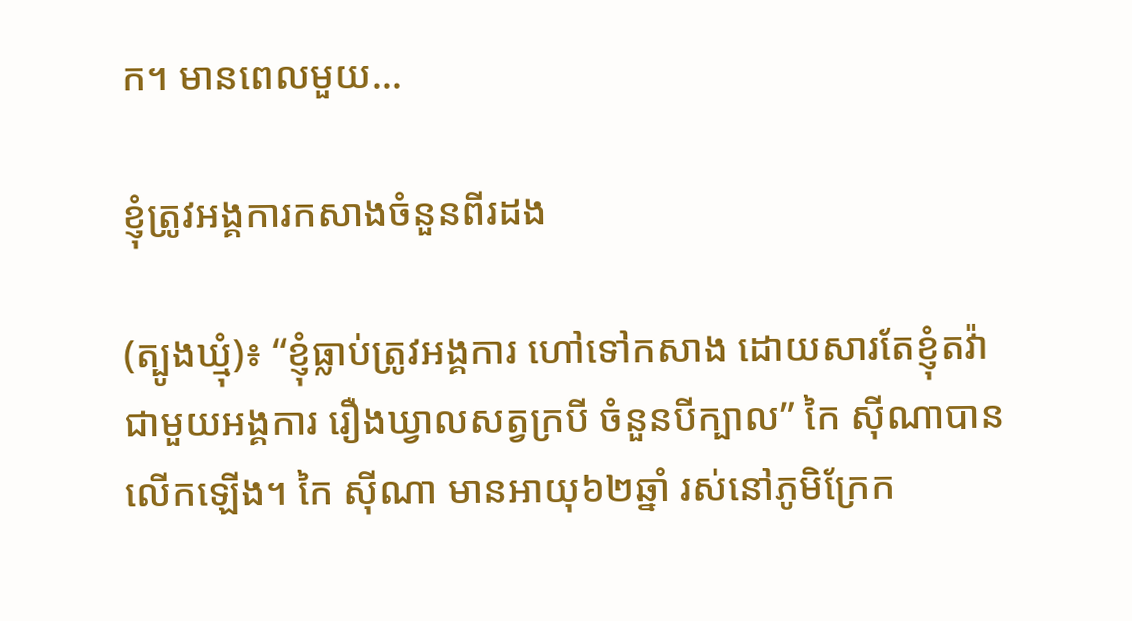ក។ មានពេលមួយ...

ខ្ញុំត្រូវអង្គការកសាងចំនួនពីរដង

(ត្បូងឃ្មុំ)៖ “ខ្ញុំធ្លាប់ត្រូវអង្គការ ហៅទៅកសាង ដោយសារតែខ្ញុំតវ៉ាជាមួយអង្គការ រឿងឃ្វាលសត្វក្របី ចំនួនបីក្បាល” កៃ ស៊ីណាបានលើកឡើង។ កៃ ស៊ីណា មានអាយុ៦២ឆ្នាំ រស់នៅភូមិក្រែក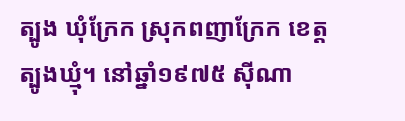ត្បូង ឃុំក្រែក ស្រុកពញាក្រែក ខេត្តត្បូងឃ្មុំ។ នៅឆ្នាំ១៩៧៥ ស៊ីណា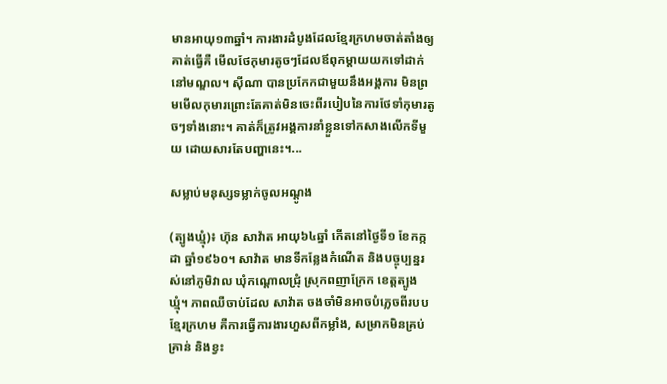មានអាយុ១៣ឆ្នាំ។ ការងារដំបូងដែលខ្មែរក្រហមចាត់តាំងឲ្យគាត់ធ្វើគឺ មើលថែកុមារតូចៗដែលឪពុកម្ដាយយកទៅដាក់នៅមណ្ឌល។ ស៊ីណា បានប្រកែកជាមួយនឹងអង្គការ មិនព្រមមើលកុមារព្រោះតែគាត់មិនចេះពីរបៀបនៃការថែទាំកុមារតូចៗទាំងនោះ។ គាត់ក៏ត្រូវអង្គការនាំខ្លួនទៅកសាងលើកទីមួយ ដោយសារតែបញ្ហានេះ។...

សម្លាប់មនុស្សទម្លាក់ចូលអណ្ដូង

(ត្បូងឃ្មុំ)៖ ហ៊ុន សាវ៉ាត អាយុ៦៤ឆ្នាំ កើតនៅថ្ងៃទី១ ខែកក្កដា ឆ្នាំ១៩៦០។ សាវ៉ាត មានទីកន្លែងកំណើត និងបច្ចុប្បន្នរស់នៅភូមិវាល ឃុំកណ្ដោលជ្រុំ ស្រុកពញាក្រែក ខេត្តត្បូងឃ្មុំ។ ភាពឈឺចាប់ដែល សាវ៉ាត ចងចាំមិនអាចបំភ្លេចពីរបបខ្មែរក្រហម គឺការធ្វើការងារហួសពីកម្លាំង, សម្រាកមិនគ្រប់គ្រាន់ និងខ្វះ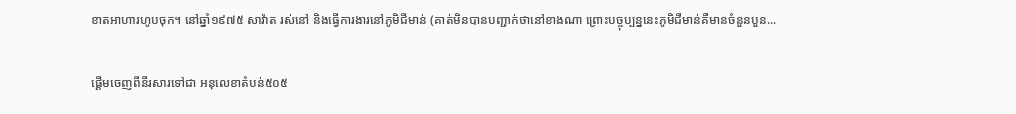ខាតអាហារហូបចុក។ នៅឆ្នាំ១៩៧៥ សាវ៉ាត រស់នៅ និងធ្វើការងារនៅភូមិជីមាន់ (គាត់មិនបានបញ្ជាក់ថានៅខាងណា ព្រោះបច្ចុប្បន្ននេះភូមិជីមាន់គឺមានចំនួនបួន...

ផ្ដើមចេញពីនីរសារទៅជា អនុលេខាតំបន់៥០៥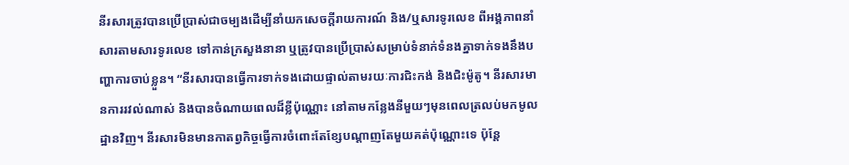នីរសារត្រូវបានប្រើប្រាស់ជាចម្បងដើម្បីនាំយកសេចក្ដីរាយការណ៍ និង/ឬសារទូរលេខ ពីអង្គភាពនាំសារតាមសារទូរលេខ ទៅកាន់ក្រសួងនានា ឬត្រូវបានប្រើប្រាស់សម្រាប់ទំនាក់ទំនងគ្នាទាក់ទងនឹងបញ្ហាការចាប់ខ្លួន។ “នីរសារបានធ្វើការទាក់ទងដោយផ្ទាល់តាមរយៈការជិះកង់ និងជិះម៉ូតូ។ នីរសារមានការរវល់ណាស់ និងបានចំណាយពេលដ៏ខ្លីប៉ុណ្ណោះ នៅតាមកន្លែងនីមួយៗមុនពេលត្រលប់មកមូលដ្ឋានវិញ។ នីរសារមិនមានកាតព្វកិច្ចធ្វើការចំពោះតែខ្សែបណ្ដាញតែមួយគត់ប៉ុណ្ណោះទេ ប៉ុន្តែ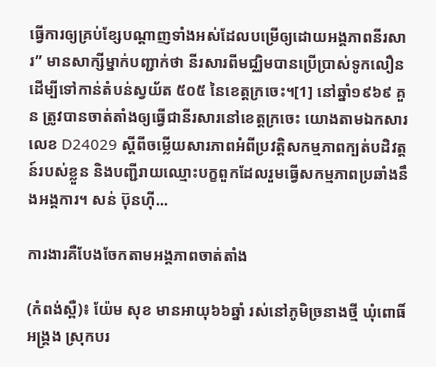ធ្វើការឲ្យគ្រប់ខ្សែបណ្ដាញទាំងអស់ដែលបម្រើឲ្យដោយអង្គភាពនីរសារ” មានសាក្សីម្នាក់បញ្ជាក់ថា នីរសារពីមជ្ឈិមបានប្រើប្រាស់ទូកលឿនដើម្បីទៅកាន់តំបន់ស្វយ័ត ៥០៥ នៃខេត្តក្រចេះ។[1] នៅឆ្នាំ១៩៦៩ គួន ត្រូវបានចាត់តាំងឲ្យធ្វើជានីរសារនៅខេត្តក្រចេះ យោងតាមឯកសារលេខ D24029 ស្ដីពីចម្លើយសារភាពអំពីប្រវត្ដិសកម្មភាពក្បត់បដិវត្ដន៍របស់ខ្លួន និងបញ្ជីរាយឈ្មោះបក្ខពួកដែលរួមធ្វើសកម្មភាពប្រឆាំងនឹងអង្គការ។ សន់ ប៊ុនហ៊ី...

ការងារគឺបែងចែកតាមអង្គភាពចាត់តាំង

(កំពង់ស្ពឺ)៖ យ៉ែម សុខ មានអាយុ៦៦ឆ្នាំ រស់នៅភូមិច្រនាងថ្មី ឃុំពោធិ៍អង្រ្គង ស្រុកបរ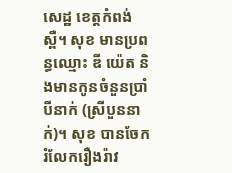សេដ្ឋ ខេត្តកំពង់ស្ពឺ។ សុខ មានប្រពន្ធឈ្មោះ ឌី យ៉េត និងមានកូនចំនួនប្រាំបីនាក់ (ស្រីបួននាក់)។ សុខ បានចែករំលែករឿងរ៉ាវ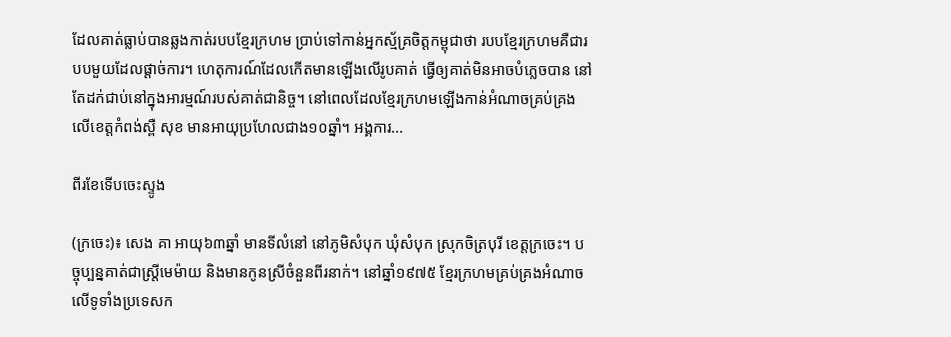ដែលគាត់ធ្លាប់បានឆ្លងកាត់របបខ្មែរក្រហម ប្រាប់ទៅកាន់អ្នកស្ម័គ្រចិត្តកម្ពុជាថា របបខ្មែរក្រហមគឺជារបបមួយដែលផ្ដាច់ការ។ ហេតុការណ៍ដែលកើតមានឡើងលើរូបគាត់ ធ្វើឲ្យគាត់មិនអាចបំភ្លេចបាន នៅតែដក់ជាប់នៅក្នុងអារម្មណ៍របស់គាត់ជានិច្ច។ នៅពេលដែលខ្មែរក្រហមឡើងកាន់អំណាចគ្រប់គ្រងលើខេត្តកំពង់ស្ពឺ សុខ មានអាយុប្រហែលជាង១០ឆ្នាំ។ អង្គការ...

ពីរខែទើបចេះស្ទូង

(ក្រចេះ)៖ សេង គា អាយុ៦៣ឆ្នាំ មានទីលំនៅ នៅភូមិសំបុក ឃុំសំបុក ស្រុកចិត្របុរី ខេត្តក្រចេះ។ បច្ចុប្បន្នគាត់ជាស្រ្តីមេម៉ាយ និងមានកូនស្រីចំនួនពីរនាក់។ នៅឆ្នាំ១៩៧៥ ខ្មែរក្រហមគ្រប់គ្រងអំណាចលើទូទាំងប្រទេសក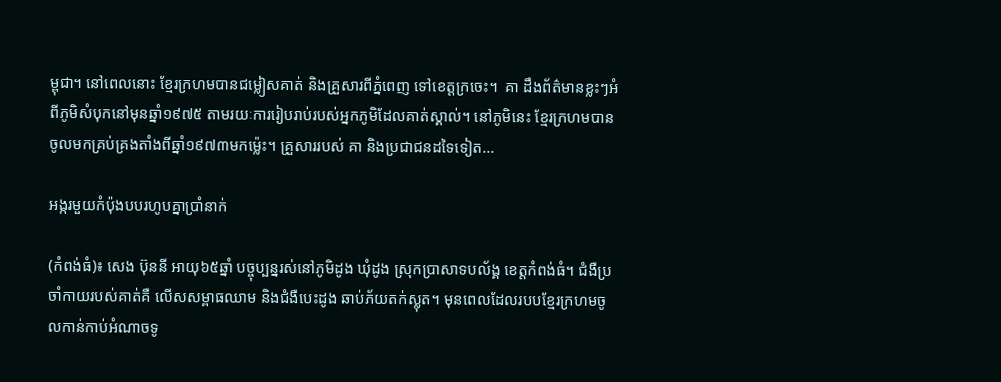ម្ពុជា។ នៅពេលនោះ ខ្មែរក្រហមបានជម្លៀសគាត់ និងគ្រួសារពីភ្នំពេញ ទៅខេត្តក្រចេះ។  គា ដឹងព័ត៌មានខ្លះៗអំពីភូមិសំបុកនៅមុនឆ្នាំ១៩៧៥ តាមរយៈការរៀបរាប់របស់អ្នកភូមិដែលគាត់ស្គាល់។ នៅភូមិនេះ ខ្មែរក្រហមបានចូលមកគ្រប់គ្រងតាំងពីឆ្នាំ១៩៧៣មកម្ល៉េះ។ គ្រួសាររបស់ គា និងប្រជាជនដទៃទៀត...

អង្ករមួយកំប៉ុងបបរហូបគ្នាប្រាំនាក់

(កំពង់ធំ)៖ សេង ប៊ុននី អាយុ៦៥ឆ្នាំ បច្ចុប្បន្នរស់នៅភូមិដូង ឃុំដូង ស្រុកប្រាសាទបល័ង្គ ខេត្តកំពង់ធំ។ ជំងឺប្រចាំកាយរបស់គាត់គឺ លើសសម្ពាធឈាម និងជំងឺបេះដូង ឆាប់ភ័យតក់ស្លុត។ មុនពេលដែលរបបខ្មែរក្រហមចូលកាន់កាប់អំណាចទូ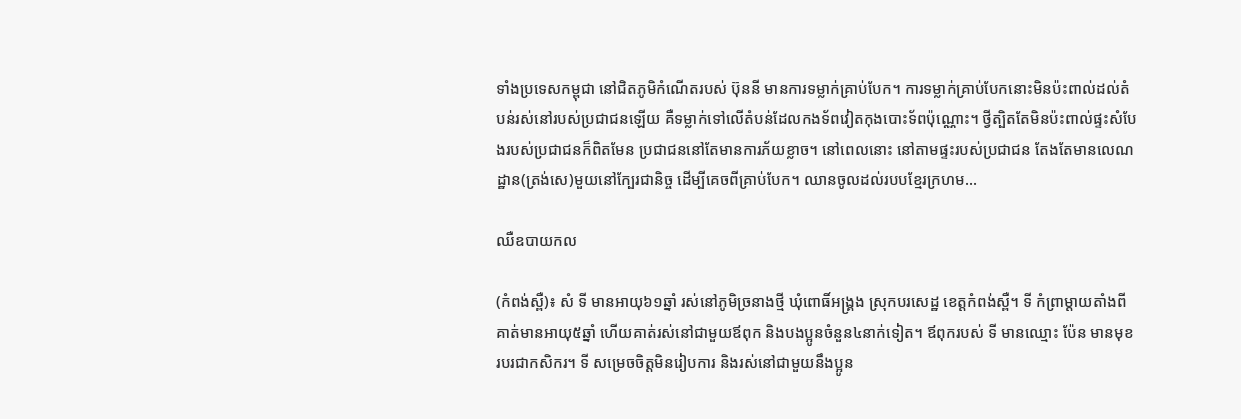ទាំងប្រទេសកម្ពុជា នៅជិតភូមិកំណើតរបស់ ប៊ុននី មានការទម្លាក់គ្រាប់បែក។ ការទម្លាក់គ្រាប់បែកនោះមិនប៉ះពាល់ដល់តំបន់រស់នៅរបស់ប្រជាជនឡើយ គឺទម្លាក់ទៅលើតំបន់ដែលកងទ័ពវៀតកុងបោះទ័ពប៉ុណ្ណោះ។ ថ្វីត្បិតតែមិនប៉ះពាល់ផ្ទះសំបែងរបស់ប្រជាជនក៏ពិតមែន ប្រជាជននៅតែមានការភ័យខ្លាច។ នៅពេលនោះ នៅតាមផ្ទះរបស់ប្រជាជន តែងតែមានលេណដ្ឋាន(ត្រង់សេ)មួយនៅក្បែរជានិច្ច ដើម្បីគេចពីគ្រាប់បែក។ ឈានចូលដល់របបខ្មែរក្រហម...

ឈឺឧបាយកល

(កំពង់ស្ពឺ)៖ សំ ទី មានអាយុ៦១ឆ្នាំ រស់នៅភូមិច្រនាងថ្មី ឃុំពោធិ៍អង្រ្គង ស្រុកបរសេដ្ឋ ខេត្តកំពង់ស្ពឺ។ ទី កំព្រាម្ដាយតាំងពីគាត់មានអាយុ៥ឆ្នាំ ហើយគាត់រស់នៅជាមួយឪពុក និងបងប្អូនចំនួន៤នាក់ទៀត។ ឪពុករបស់ ទី មានឈ្មោះ ប៉ែន មានមុខរបរជាកសិករ។ ទី សម្រេចចិត្តមិនរៀបការ និងរស់នៅជាមួយនឹងប្អូន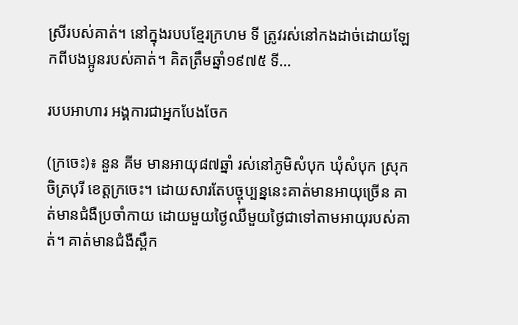ស្រីរបស់គាត់។ នៅក្នុងរបបខ្មែរក្រហម ទី ត្រូវរស់នៅកងដាច់ដោយឡែកពីបងប្អូនរបស់គាត់។ គិតត្រឹមឆ្នាំ១៩៧៥ ទី...

របបអាហារ អង្គការជាអ្នកបែងចែក

(ក្រចេះ)៖ នួន គីម មានអាយុ៨៧ឆ្នាំ រស់នៅភូមិសំបុក ឃុំសំបុក ស្រុកចិត្របុរី ខេត្តក្រចេះ។ ដោយសារតែបច្ចុប្បន្ននេះគាត់មានអាយុច្រើន គាត់មានជំងឺប្រចាំកាយ ដោយមួយថ្ងៃឈឺមួយថ្ងៃជាទៅតាមអាយុរបស់គាត់។ គាត់មានជំងឺស្ពឹក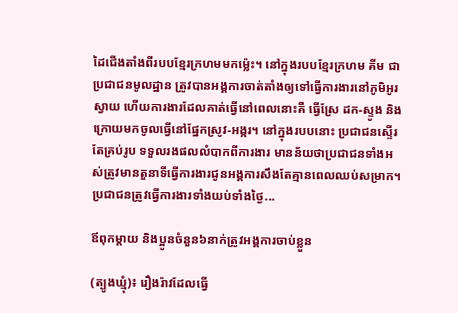ដៃជើងតាំងពីរបបខ្មែរក្រហមមកម្ល៉េះ។ នៅក្នុងរបបខ្មែរក្រហម គីម ជាប្រជាជនមូលដ្ឋាន ត្រូវបានអង្គការចាត់តាំងឲ្យទៅធ្វើការងារនៅភូមិអូរស្វាយ ហើយការងារដែលគាត់ធ្វើនៅពេលនោះគឺ ធ្វើស្រែ ដក-ស្ទូង និងក្រោយមកចូលធ្វើនៅផ្នែកស្រូវ-អង្ករ។ នៅក្នុងរបបនោះ ប្រជាជនស្ទើរតែគ្រប់រូប ទទួលរងផលលំបាកពីការងារ មានន័យថាប្រជាជនទាំងអស់ត្រូវមានតួនាទីធ្វើការងារជូនអង្គការសឹងតែគ្មានពេលឈប់សម្រាក។ ប្រជាជនត្រូវធ្វើការងារទាំងយប់ទាំងថ្ងៃ...

ឪពុកម្ដាយ និងប្អូនចំនួន៦នាក់ត្រូវអង្គការចាប់ខ្លួន

(ត្បូងឃ្មុំ)៖ រឿងរ៉ាវដែលធ្វើ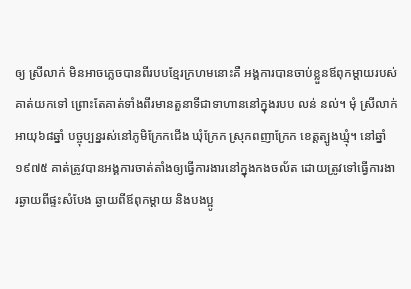ឲ្យ ស្រីលាក់ មិនអាចភ្លេចបានពីរបបខ្មែរក្រហមនោះគឺ អង្គការបានចាប់ខ្លួនឪពុកម្ដាយរបស់គាត់យកទៅ ព្រោះតែគាត់ទាំងពីរមានតួនាទីជាទាហាននៅក្នុងរបប លន់ នល់។ មុំ ស្រីលាក់ អាយុ៦៨ឆ្នាំ បច្ចុប្បន្នរស់នៅភូមិក្រែកជើង ឃុំក្រែក ស្រុកពញាក្រែក ខេត្តត្បូងឃ្មុំ។ នៅឆ្នាំ១៩៧៥ គាត់ត្រូវបានអង្គការចាត់តាំងឲ្យធ្វើការងារនៅក្នុងកងចល័ត ដោយត្រូវទៅធ្វើការងារឆ្ងាយពីផ្ទះសំបែង ឆ្ងាយពីឪពុកម្ដាយ និងបងប្អូ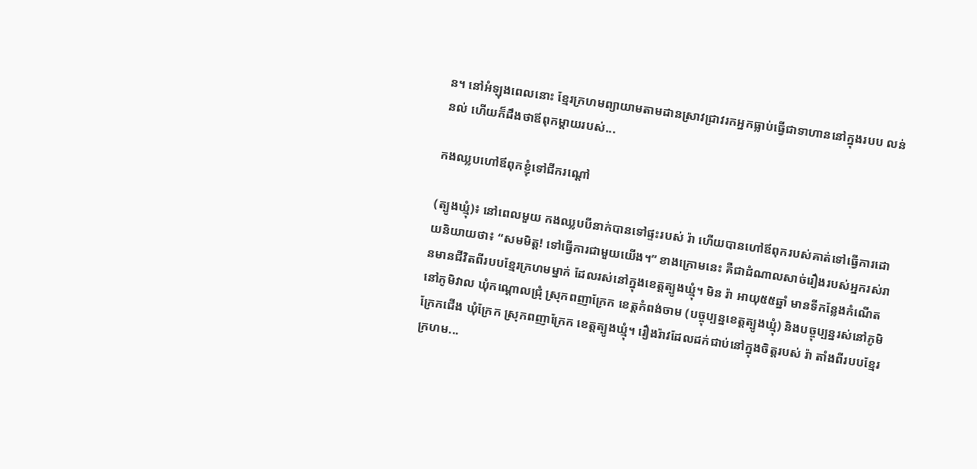ន។ នៅអំឡុងពេលនោះ ខ្មែរក្រហមព្យាយាមតាមដានស្រាវជ្រាវរកអ្នកធ្លាប់ធ្វើជាទាហាននៅក្នុងរបប លន់ នល់ ហើយក៏ដឹងថាឪពុកម្ដាយរបស់...

កងឈ្លបហៅឪពុកខ្ញុំទៅជីករណ្ដៅ

(ត្បូងឃ្មុំ)៖ នៅពេលមួយ កងឈ្លបបីនាក់បានទៅផ្ទះរបស់ រ៉ា ហើយបានហៅឪពុករបស់គាត់ទៅធ្វើការដោយនិយាយថា៖ “សមមិត្ត! ទៅធ្វើការជាមួយយើង។” ខាងក្រោមនេះ គឺជាដំណាលសាច់រឿងរបស់អ្នករស់រានមានជីវិតពីរបបខ្មែរក្រហមម្នាក់ ដែលរស់នៅក្នុងខេត្តត្បូងឃ្មុំ។ មិន រ៉ា អាយុ៥៥ឆ្នាំ មានទីកន្លែងកំណើតនៅភូមិវាល ឃុំកណ្ដោលជ្រុំ ស្រុកពញាក្រែក ខេត្តកំពង់ចាម (បច្ចុប្បន្នខេត្តត្បូងឃ្មុំ) និងបច្ចុប្បន្នរស់នៅភូមិក្រែកជើង ឃុំក្រែក ស្រុកពញាក្រែក ខេត្តត្បូងឃ្មុំ។ រឿងរ៉ាវដែលដក់ជាប់នៅក្នុងចិត្តរបស់ រ៉ា តាំងពីរបបខ្មែរក្រហម...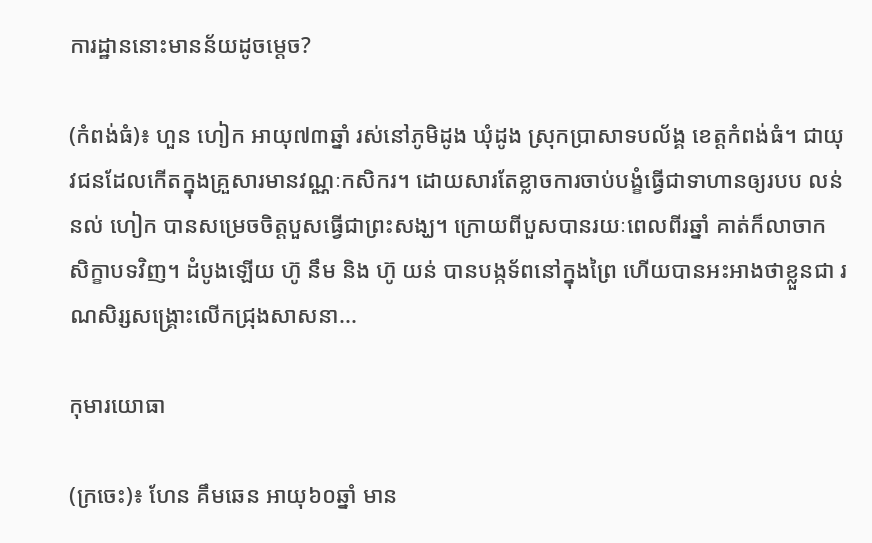ការដ្ឋាននោះមានន័យដូចម្ដេច?

(កំពង់ធំ)៖ ហួន ហៀក អាយុ៧៣ឆ្នាំ រស់នៅភូមិដូង ឃុំដូង ស្រុកប្រាសាទបល័ង្គ ខេត្តកំពង់ធំ។ ជាយុវជនដែលកើតក្នុងគ្រួសារមានវណ្ណៈកសិករ។ ដោយសារតែខ្លាចការចាប់បង្ខំធ្វើជាទាហានឲ្យរបប លន់ នល់ ហៀក បានសម្រេចចិត្តបួសធ្វើជាព្រះសង្ឃ។ ក្រោយពីបួសបានរយៈពេលពីរឆ្នាំ គាត់ក៏លាចាកសិក្ខាបទវិញ។ ដំបូងឡើយ ហ៊ូ នឹម និង ហ៊ូ យន់ បានបង្កទ័ពនៅក្នុងព្រៃ ហើយបានអះអាងថាខ្លួនជា រណសិរ្សសង្រ្គោះលើកជ្រុងសាសនា...

កុមារយោធា

(ក្រចេះ)៖ ហែន គឹមឆេន អាយុ៦០ឆ្នាំ មាន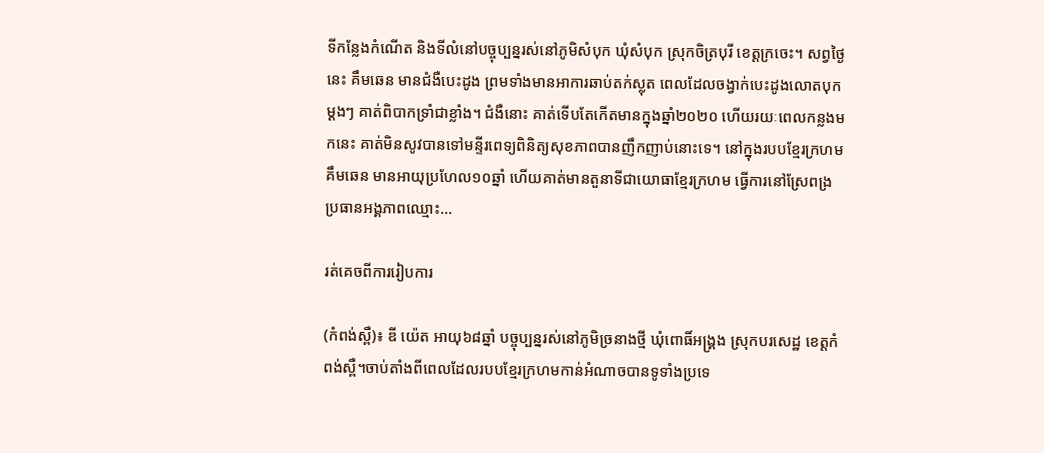ទីកន្លែងកំណើត និងទីលំនៅបច្ចុប្បន្នរស់នៅភូមិសំបុក ឃុំសំបុក ស្រុកចិត្របុរី ខេត្តក្រចេះ។ សព្វថ្ងៃនេះ គឹមឆេន មានជំងឺបេះដូង ព្រមទាំងមានអាការឆាប់តក់ស្លុត ពេលដែលចង្វាក់បេះដូងលោតបុកម្ដងៗ គាត់ពិបាកទ្រាំជាខ្លាំង។ ជំងឺនោះ គាត់ទើបតែកើតមានក្នុងឆ្នាំ២០២០ ហើយរយៈពេលកន្លងមកនេះ គាត់មិនសូវបានទៅមន្ទីរពេទ្យពិនិត្យសុខភាពបានញឹកញាប់នោះទេ។ នៅក្នុងរបបខ្មែរក្រហម គឹមឆេន មានអាយុប្រហែល១០ឆ្នាំ ហើយគាត់មានតួនាទីជាយោធាខ្មែរក្រហម ធ្វើការនៅស្រែពង្រ ប្រធានអង្គភាពឈ្មោះ...

រត់គេចពីការរៀបការ

(កំពង់ស្ពឺ)៖ ឌី យ៉េត អាយុ៦៨ឆ្នាំ បច្ចុប្បន្នរស់នៅភូមិច្រនាងថ្មី ឃុំពោធិ៍អង្រ្គង ស្រុកបរសេដ្ឋ ខេត្តកំពង់ស្ពឺ។ចាប់តាំងពីពេលដែលរបបខ្មែរក្រហមកាន់អំណាចបានទូទាំងប្រទេ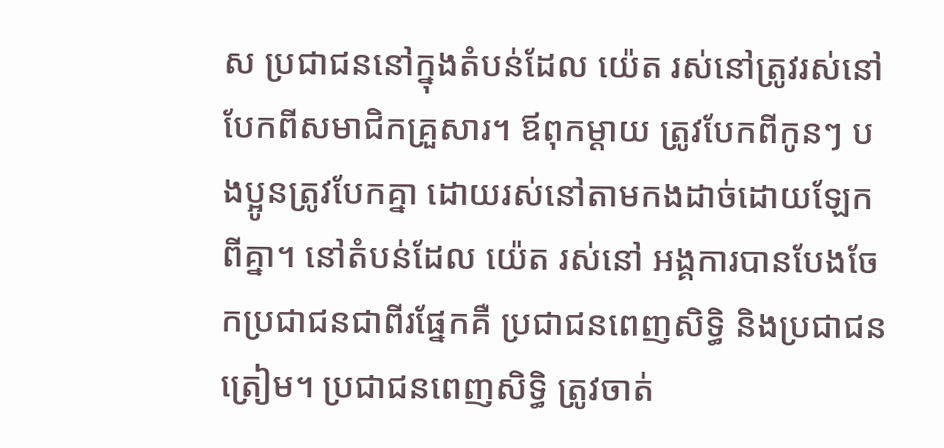ស ប្រជាជននៅក្នុងតំបន់ដែល យ៉េត រស់នៅត្រូវរស់នៅបែកពីសមាជិកគ្រួសារ។ ឪពុកម្ដាយ ត្រូវបែកពីកូនៗ បងប្អូនត្រូវបែកគ្នា ដោយរស់នៅតាមកងដាច់ដោយឡែកពីគ្នា។ នៅតំបន់ដែល យ៉េត រស់នៅ អង្គការបានបែងចែកប្រជាជនជាពីរផ្នែកគឺ ប្រជាជនពេញសិទ្ធិ និងប្រជាជនត្រៀម។ ប្រជាជនពេញសិទ្ធិ ត្រូវចាត់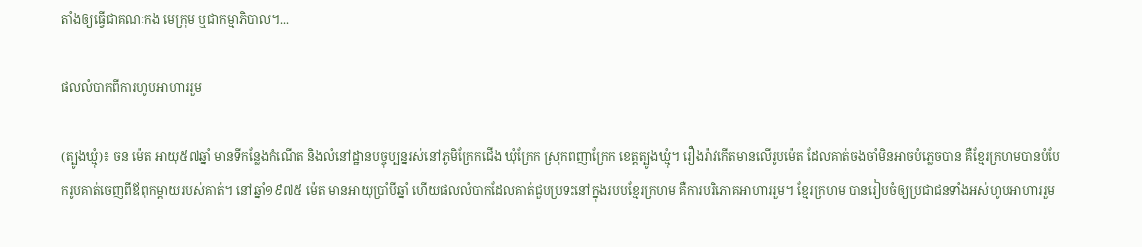តាំងឲ្យធ្វើជាគណៈកង មេក្រុម ឬជាកម្មាភិបាល។...

ផលលំបាកពីការហូបអាហាររួម

(ត្បូងឃ្មុំ)៖ ចន ម៉េត អាយុ៥៧ឆ្នាំ មានទីកន្លែងកំណើត និងលំនៅដ្ឋានបច្ចុប្បន្នរស់នៅភូមិក្រែកជើង ឃុំក្រែក ស្រុកពញាក្រែក ខេត្តត្បូងឃ្មុំ។ រឿងរ៉ាវកើតមានលើរូបម៉េត ដែលគាត់ចងចាំមិនអាចបំភ្លេចបាន គឺខ្មែរក្រហមបានបំបែករូបគាត់ចេញពីឪពុកម្ដាយរបស់គាត់។ នៅឆ្នាំ១៩៧៥ ម៉េត មានអាយុប្រាំបីឆ្នាំ ហើយផលលំបាកដែលគាត់ជួបប្រទះនៅក្នុងរបបខ្មែរក្រហម គឺការបរិភោគអាហាររួម។ ខ្មែរក្រហម បានរៀបចំឲ្យប្រជាជនទាំងអស់ហូបអាហាររួម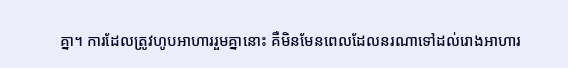គ្នា។ ការដែលត្រូវហូបអាហាររួមគ្នានោះ គឺមិនមែនពេលដែលនរណាទៅដល់រោងអាហារ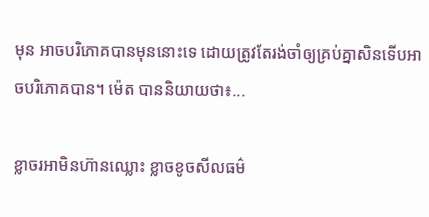មុន អាចបរិភោគបានមុននោះទេ ដោយត្រូវតែរង់ចាំឲ្យគ្រប់គ្នាសិនទើបអាចបរិភោគបាន។ ម៉េត បាននិយាយថា៖...

ខ្លាចរអាមិនហ៊ានឈ្លោះ ខ្លាចខូចសីលធម៌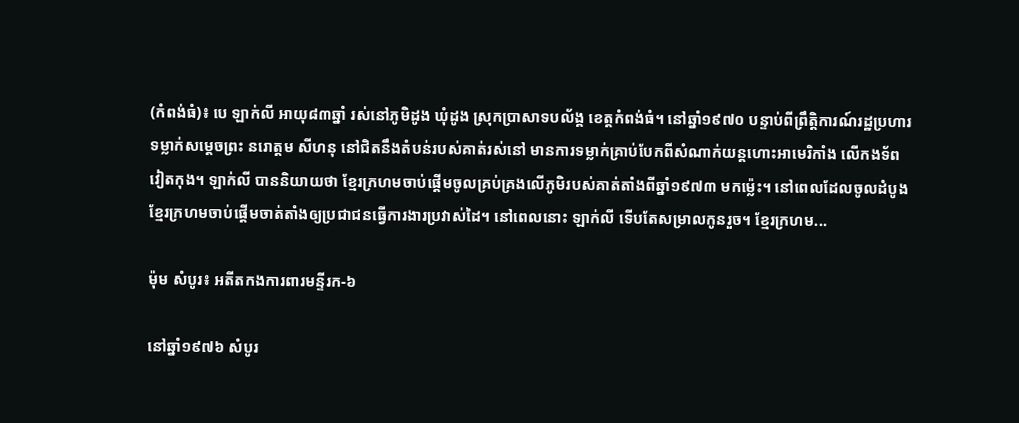(កំពង់ធំ)៖ បេ ឡាក់លី អាយុ៨៣ឆ្នាំ រស់នៅភូមិដូង ឃុំដូង ស្រុកប្រាសាទបល័ង្គ ខេត្តកំពង់ធំ។ នៅឆ្នាំ១៩៧០ បន្ទាប់ពីព្រឹត្តិការណ៍រដ្ឋប្រហារទម្លាក់សម្ដេចព្រះ នរោត្តម សីហនុ នៅជិតនឹងតំបន់របស់គាត់រស់នៅ មានការទម្លាក់គ្រាប់បែកពីសំណាក់យន្តហោះអាមេរិកាំង លើកងទ័ពវៀតកុង។ ឡាក់លី បាននិយាយថា ខ្មែរក្រហមចាប់ផ្ដើមចូលគ្រប់គ្រងលើភូមិរបស់គាត់តាំងពីឆ្នាំ១៩៧៣ មកម្ល៉េះ។ នៅពេលដែលចូលដំបូង ខ្មែរក្រហមចាប់ផ្ដើមចាត់តាំងឲ្យប្រជាជនធ្វើការងារប្រវាស់ដៃ។ នៅពេលនោះ ឡាក់លី ទើបតែសម្រាលកូនរួច។ ខ្មែរក្រហម...

ម៉ុម សំបូរ៖ អតីតកងការពារមន្ទីរក-៦

នៅឆ្នាំ១៩៧៦ សំបូរ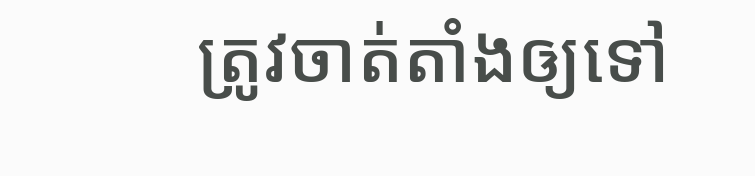ត្រូវចាត់តាំងឲ្យទៅ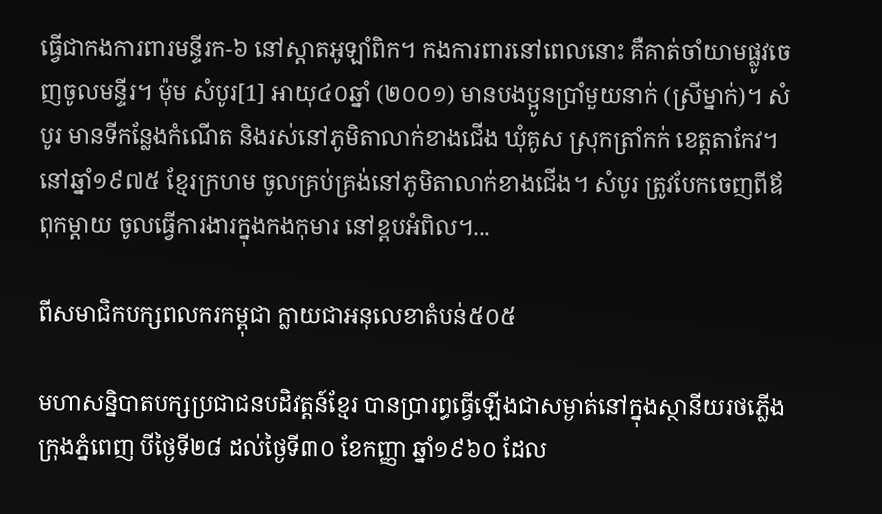ធ្វើជាកងការពារមន្ទីរក-៦ នៅស្តាតអូឡាំពិក។ កងការពារនៅពេលនោះ គឺគាត់ចាំយាមផ្លូវចេញចូលមន្ទីរ។ ម៉ុម សំបូរ[1] អាយុ៤០ឆ្នាំ (២០០១) មានបងប្អូនប្រាំមួយនាក់ (ស្រីម្នាក់)។ សំបូរ មានទីកន្លែងកំណើត និងរស់នៅភូមិតាលាក់ខាងជើង ឃុំគូស ស្រុកត្រាំកក់ ខេត្តតាកែវ។ នៅឆ្នាំ១៩៧៥ ខ្មែរក្រហម ចូលគ្រប់គ្រង់នៅភូមិតាលាក់ខាងជើង។ សំបូរ ត្រូវបែកចេញពីឪពុកម្ដាយ ចូលធ្វើការងារក្នុងកងកុមារ នៅខ្ពបអំពិល។...

ពីសមាជិកបក្សពលករកម្ពុជា ក្លាយជាអនុលេខាតំបន់៥០៥

មហាសន្និបាតបក្សប្រជាជនបដិវត្តន៍ខ្មែរ បានប្រារព្ធធ្វើឡើងជាសម្ងាត់នៅក្នុងស្ថានីយរថភ្លើងក្រុងភ្នំពេញ បីថ្ងៃទី២៨ ដល់ថ្ងៃទី៣០ ខែកញ្ញា ឆ្នាំ១៩៦០ ដែល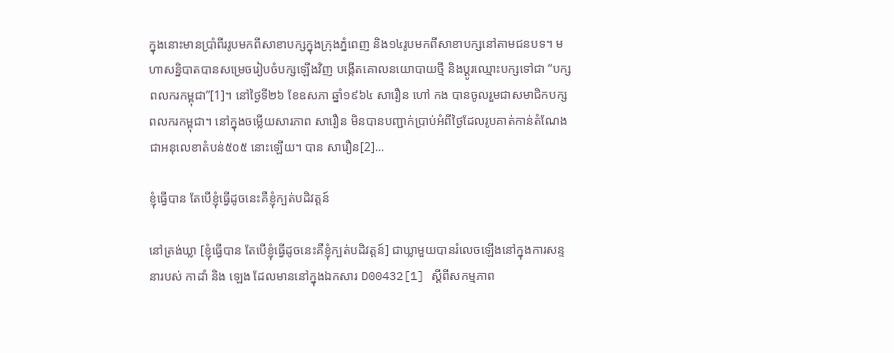ក្នុងនោះមានប្រាំពីររូបមកពីសាខាបក្សក្នុងក្រុងភ្នំពេញ និង១៤រូបមកពីសាខាបក្សនៅតាមជនបទ។ មហាសន្និបាតបានសម្រេចរៀបចំបក្សឡើងវិញ បង្កើតគោលនយោបាយថ្មី និងប្ដូរឈ្មោះបក្សទៅជា “បក្សពលករកម្ពុជា”[1]។ នៅថ្ងៃទី២៦ ខែឧសភា ឆ្នាំ១៩៦៤ សារឿន ហៅ កង បានចូលរួមជាសមាជិកបក្សពលករកម្ពុជា។ នៅក្នុងចម្លើយសារភាព សារឿន មិនបានបញ្ជាក់ប្រាប់អំពីថ្ងៃដែលរូបគាត់កាន់តំណែងជាអនុលេខាតំបន់៥០៥ នោះឡើយ។ បាន សារឿន[2]...

ខ្ញុំធ្វើបាន តែបើខ្ញុំធ្វើដូចនេះគឺខ្ញុំក្បត់បដិវត្តន៍

នៅត្រង់ឃ្លា [ខ្ញុំធ្វើបាន តែបើខ្ញុំធ្វើដូចនេះគឺខ្ញុំក្បត់បដិវត្តន៍] ជាឃ្លាមួយបានរំលេចឡើងនៅក្នុងការសន្ទនារបស់ កាដាំ និង ឡេង ដែលមាននៅក្នុងឯកសារ D00432[1] ស្ដីពីសកម្មភាព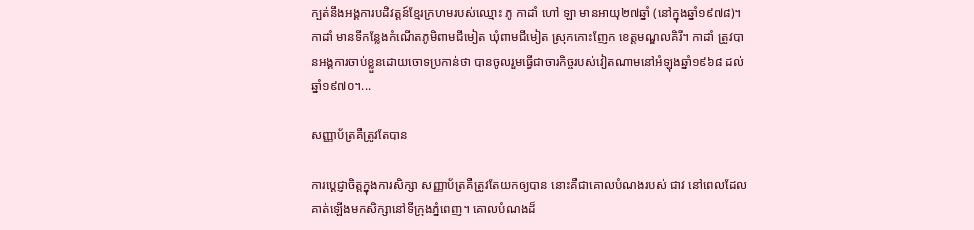ក្បត់នឹងអង្គការបដិវត្តន៍ខ្មែរក្រហមរបស់ឈ្មោះ ភូ កាដាំ ហៅ ឡា មានអាយុ២៧ឆ្នាំ (នៅក្នុងឆ្នាំ១៩៧៨)។ កាដាំ មានទីកន្លែងកំណើតភូមិពាមជីមៀត ឃុំពាមជីមៀត ស្រុកកោះញែក ខេត្តមណ្ឌលគិរី។ កាដាំ ត្រូវបានអង្គការចាប់ខ្លួនដោយចោទប្រកាន់ថា បានចូលរួមធ្វើជាចារកិច្ចរបស់វៀតណាមនៅអំឡុងឆ្នាំ១៩៦៨ ដល់ឆ្នាំ១៩៧០។...

សញ្ញាប័ត្រគឺត្រូវតែបាន

ការប្ដេជ្ញាចិត្តក្នុងការសិក្សា សញ្ញាប័ត្រគឺត្រូវតែយកឲ្យបាន នោះគឺជាគោលបំណងរបស់ ជាវ នៅពេលដែលគាត់ឡើងមកសិក្សានៅទីក្រុងភ្នំពេញ។ គោលបំណងដ៏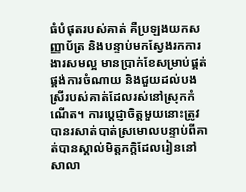ធំបំផុតរបស់គាត់ គឺប្រឡងយកសញ្ញាប័ត្រ និងបន្ទាប់មកស្វែងរកការងារសមល្អ មានប្រាក់ខែសម្រាប់ផ្គត់ផ្គង់ការចំណាយ និងជួយដល់បងស្រីរបស់គាត់ដែលរស់នៅស្រុកកំណើត។ ការប្ដេជ្ញាចិត្តមួយនោះត្រូវបានរសាត់បាត់ស្រមោលបន្ទាប់ពីគាត់បានស្គាល់មិត្តភក្ដិដែលរៀននៅសាលា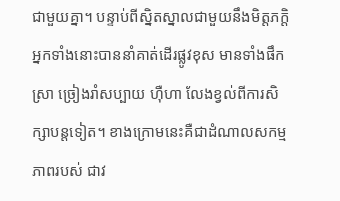ជាមួយគ្នា។ បន្ទាប់ពីស្និតស្នាលជាមួយនឹងមិត្តភក្ដិ អ្នកទាំងនោះបាននាំគាត់ដើរផ្លូវខុស មានទាំងផឹកស្រា ច្រៀងរាំសប្បាយ ហ៊ឺហា លែងខ្វល់ពីការសិក្សាបន្តទៀត។ ខាងក្រោមនេះគឺជាដំណាលសកម្មភាពរបស់ ជាវ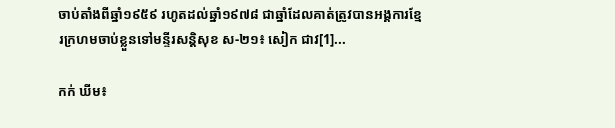ចាប់តាំងពីឆ្នាំ១៩៥៩ រហូតដល់ឆ្នាំ១៩៧៨ ជាឆ្នាំដែលគាត់ត្រូវបានអង្គការខ្មែរក្រហមចាប់ខ្លួនទៅមន្ទីរសន្តិសុខ ស-២១៖ សៀក ជាវ[1]...

កក់ ឃីម៖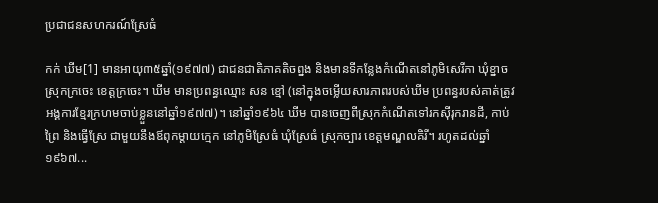ប្រជាជនសហករណ៍ស្រែធំ

កក់ ឃីម[1] មានអាយុ៣៥ឆ្នាំ(១៩៧៧) ជាជនជាតិភាគតិចព្នង និងមានទីកន្លែងកំណើតនៅភូមិសេរីកា ឃុំខ្នាច ស្រុកក្រចេះ ខេត្តក្រចេះ។ ឃីម មានប្រពន្ធឈ្មោះ សន ខ្មៅ (នៅក្នុងចម្លើយសារភាពរបស់ឃីម ប្រពន្ធរបស់គាត់ត្រូវអង្គការខ្មែរក្រហមចាប់ខ្លួននៅឆ្នាំ១៩៧៧)។ នៅឆ្នាំ១៩៦៤ ឃីម បានចេញពីស្រុកកំណើតទៅរកស៊ីរុករានដី, កាប់ព្រៃ និងធ្វើស្រែ ជាមួយនឹងឪពុកម្ដាយក្មេក នៅភូមិស្រែធំ ឃុំស្រែធំ ស្រុកច្បារ ខេត្តមណ្ឌលគិរី។ រហូតដល់ឆ្នាំ១៩៦៧...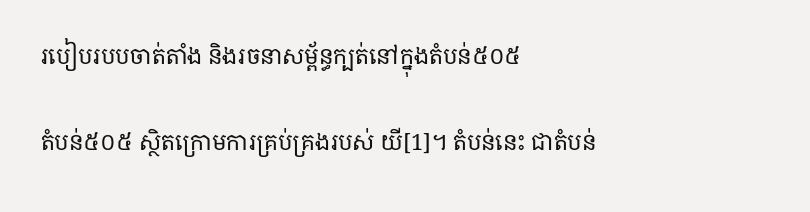របៀបរបបចាត់តាំង និងរចនាសម្ព័ន្ធក្បត់នៅក្នុងតំបន់៥០៥

តំបន់៥០៥ ស្ថិតក្រោមការគ្រប់គ្រងរបស់ យី[1]។ តំបន់នេះ ជាតំបន់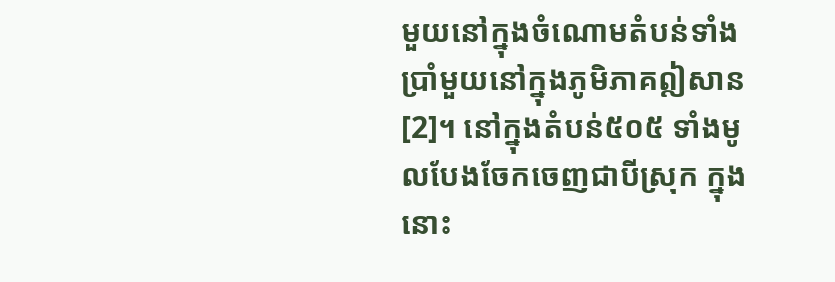មួយនៅក្នុងចំណោមតំបន់ទាំងប្រាំមួយនៅក្នុងភូមិភាគឦសាន[2]។ នៅក្នុងតំបន់៥០៥ ទាំងមូលបែងចែកចេញជាបីស្រុក ក្នុងនោះ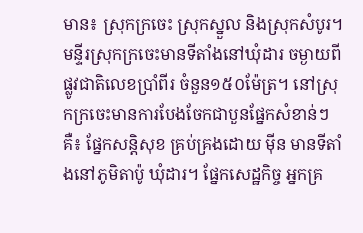មាន៖ ស្រុកក្រចេះ ស្រុកស្នួល និងស្រុកសំបូរ។ មន្ទីរស្រុកក្រចេះមានទីតាំងនៅឃុំដារ ចម្ងាយពីផ្លូវជាតិលេខប្រាំពីរ ចំនួន១៥០ម៉ែត្រ។ នៅស្រុកក្រចេះមានការបែងចែកជាបួនផ្នែកសំខាន់ៗគឺ៖ ផ្នែកសន្តិសុខ គ្រប់គ្រងដោយ ម៉ីន មានទីតាំងនៅភូមិតាប៉ូ ឃុំដារ។ ផ្នែកសេដ្ឋកិច្ច អ្នកគ្រ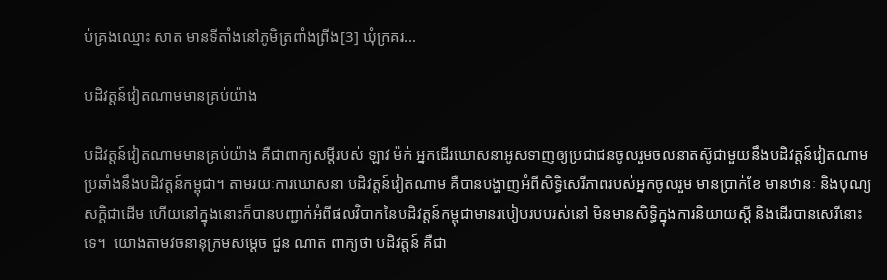ប់គ្រងឈ្មោះ សាត មានទីតាំងនៅភូមិត្រពាំងព្រីង[3] ឃុំក្រគរ...

បដិវត្តន៍វៀតណាមមានគ្រប់យ៉ាង

បដិវត្តន៍វៀតណាមមានគ្រប់យ៉ាង គឺជាពាក្យសម្ដីរបស់ ឡាវ ម៉ក់ អ្នកដើរឃោសនាអូសទាញឲ្យប្រជាជនចូលរួមចលនាតស៊ូជាមួយនឹងបដិវត្តន៍វៀតណាម ប្រឆាំងនឹងបដិវត្តន៍កម្ពុជា។ តាមរយៈការឃោសនា បដិវត្តន៍វៀតណាម គឺបានបង្ហាញអំពីសិទ្ធិសេរីភាពរបស់អ្នកចូលរួម មានប្រាក់ខែ មានឋានៈ និងបុណ្យសក្ដិជាដើម ហើយនៅក្នុងនោះក៏បានបញ្ជាក់អំពីផលវិបាកនៃបដិវត្តន៍កម្ពុជាមានរបៀបរបបរស់នៅ មិនមានសិទ្ធិក្នុងការនិយាយស្ដី និងដើរបានសេរីនោះទេ។  យោងតាមវចនានុក្រមសម្ដេច ជួន ណាត ពាក្យថា បដិវត្តន៍ គឺជា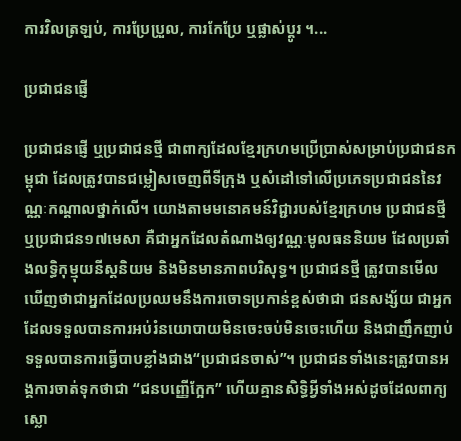ការវិលត្រឡប់, ការប្រែប្រួល, ការកែប្រែ ឬផ្លាស់ប្ដូរ ។...

ប្រជាជនផ្ញើ

ប្រជាជនផ្ញើ ឬប្រជាជនថ្មី ជាពាក្យដែលខ្មែរក្រហមប្រើប្រាស់សម្រាប់ប្រជាជនកម្ពុជា ដែលត្រូវបានជម្លៀសចេញពីទីក្រុង ឬសំដៅទៅលើប្រភេទប្រជាជននៃវណ្ណៈកណ្ដាលថ្នាក់លើ។ យោងតាមមនោគមន៍វិជ្ជារបស់ខ្មែរក្រហម ប្រជាជនថ្មី ឬប្រជាជន១៧មេសា គឺជាអ្នកដែលតំណាងឲ្យវណ្ណៈមូលធននិយម ដែលប្រឆាំងលទ្ធិកុម្មុយនីស្ដនិយម និងមិនមានភាពបរិសុទ្ធ។ ប្រជាជនថ្មី ត្រូវបានមើលឃើញថាជាអ្នកដែលប្រឈមនឹងការចោទប្រកាន់ខ្ពស់ថាជា ជនសង្ស័យ ជាអ្នកដែលទទួលបានការអប់រំនយោបាយមិនចេះចប់មិនចេះហើយ និងជាញឹកញាប់ទទួលបានការធ្វើបាបខ្លាំងជាង“ប្រជាជនចាស់”។ ប្រជាជនទាំងនេះត្រូវបានអង្គការចាត់ទុកថាជា “ជនបញ្ញើក្អែក” ហើយគ្មានសិទ្ធិអ្វីទាំងអស់ដូចដែលពាក្យស្លោ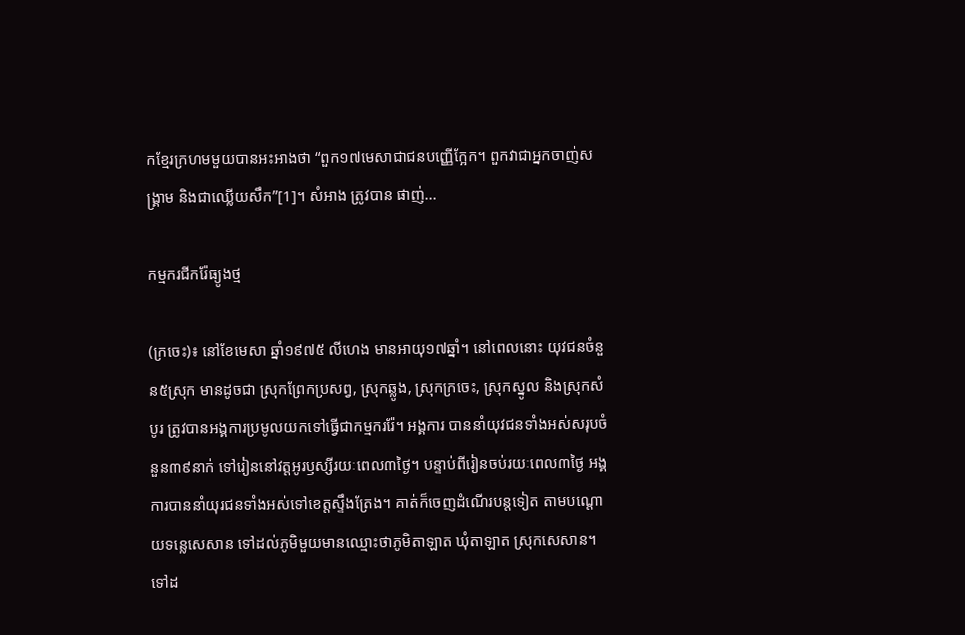កខ្មែរក្រហមមួយបានអះអាងថា “ពួក១៧មេសាជាជនបញ្ញើក្អែក។ ពួកវាជាអ្នកចាញ់សង្រ្គាម និងជាឈ្លើយសឹក”[1]។ សំអាង ត្រូវបាន ផាញ់...

កម្មករជីករ៉ែធ្យូងថ្ម

(ក្រចេះ)៖ នៅខែមេសា ឆ្នាំ១៩៧៥ លីហេង មានអាយុ១៧ឆ្នាំ។ នៅពេលនោះ យុវជនចំនួន៥ស្រុក មានដូចជា ស្រុកព្រែកប្រសព្វ, ស្រុកឆ្លូង, ស្រុកក្រចេះ, ស្រុកស្នូល និងស្រុកសំបូរ ត្រូវបានអង្គការប្រមូលយកទៅធ្វើជាកម្មកររ៉ែ។ អង្គការ បាននាំយុវជនទាំងអស់សរុបចំនួន៣៩នាក់ ទៅរៀននៅវត្តអូរឫស្សីរយៈពេល៣ថ្ងៃ។ បន្ទាប់ពីរៀនចប់រយៈពេល៣ថ្ងៃ អង្គការបាននាំយុរជនទាំងអស់ទៅខេត្តស្ទឹងត្រែង។ គាត់ក៏ចេញដំណើរបន្តទៀត តាមបណ្ដោយទន្លេសេសាន ទៅដល់ភូមិមួយមានឈ្មោះថាភូមិតាឡាត ឃុំតាឡាត ស្រុកសេសាន។ ទៅដ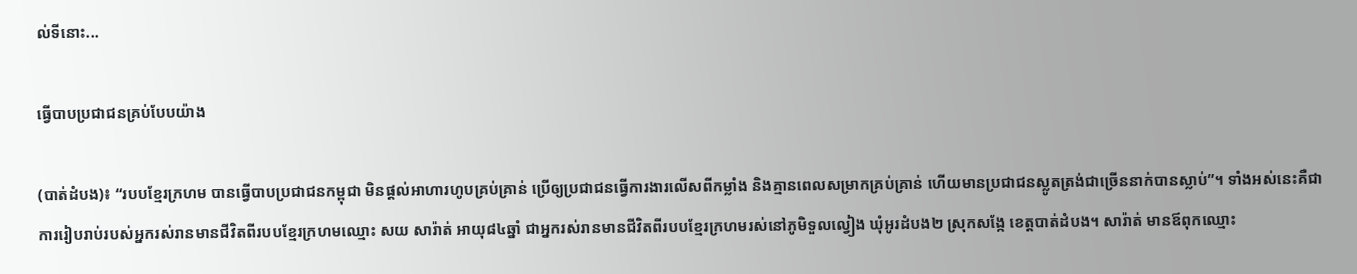ល់ទីនោះ...

ធ្វើបាបប្រជាជនគ្រប់បែបយ៉ាង

(បាត់ដំបង)៖ “របបខ្មែរក្រហម បានធ្វើបាបប្រជាជនកម្ពុជា មិនផ្ដល់អាហារហូបគ្រប់គ្រាន់ ប្រើឲ្យប្រជាជនធ្វើការងារលើសពីកម្លាំង និងគ្មានពេលសម្រាកគ្រប់គ្រាន់ ហើយមានប្រជាជនស្លូតត្រង់ជាច្រើននាក់បានស្លាប់”។ ទាំងអស់នេះគឺជាការរៀបរាប់របស់អ្នករស់រានមានជីវិតពីរបបខ្មែរក្រហមឈ្មោះ សយ សារ៉ាត់ អាយុ៨៤ឆ្នាំ ជាអ្នករស់រានមានជីវិតពីរបបខ្មែរក្រហមរស់នៅភូមិទួលល្វៀង ឃុំអូរដំបង២ ស្រុកសង្កែ ខេត្តបាត់ដំបង។ សារ៉ាត់ មានឪពុកឈ្មោះ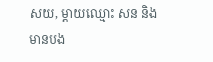សយ, ម្ដាយឈ្មោះ សន និងមានបង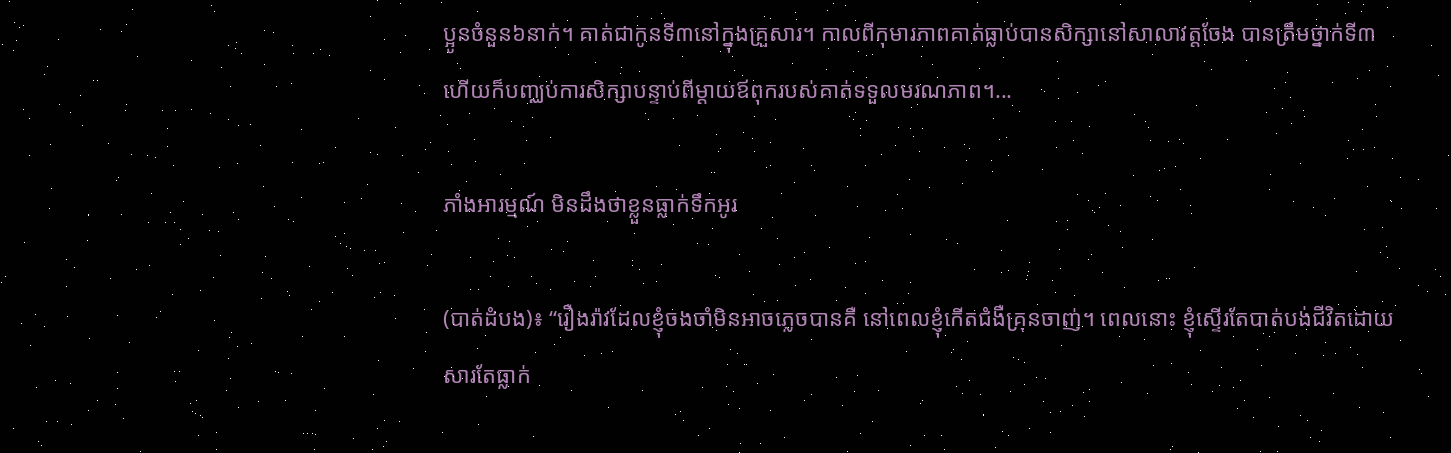ប្អូនចំនួន៦នាក់។ គាត់ជាកូនទី៣នៅក្នុងគ្រួសារ។ កាលពីកុមារភាពគាត់ធ្លាប់បានសិក្សានៅសាលាវត្តចែង បានត្រឹមថ្នាក់ទី៣ ហើយក៏បញ្ឈប់ការសិក្សាបន្ទាប់ពីម្ដាយឪពុករបស់គាត់ទទួលមរណភាព។...

ភាំងអារម្មណ៍ មិនដឹងថាខ្លួនធ្លាក់ទឹកអូរ

(បាត់ដំបង)៖ “រឿងរ៉ាវដែលខ្ញុំចងចាំមិនអាចភ្លេចបានគឺ នៅពេលខ្ញុំកើតជំងឺគ្រុនចាញ់។ ពេលនោះ ខ្ញុំស្ទើរតែបាត់បង់ជីវិតដោយសារតែធ្លាក់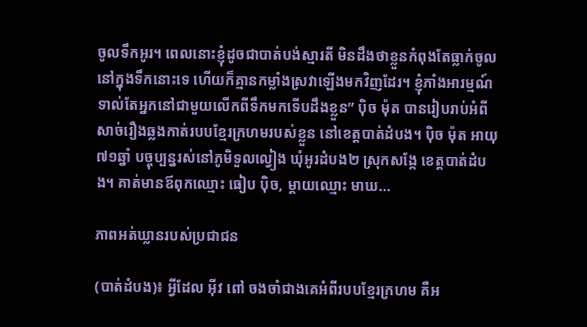ចូលទឹកអូរ។ ពេលនោះខ្ញុំដូចជាបាត់បង់ស្មារតី មិនដឹងថាខ្លួនកំពុងតែធ្លាក់ចូលនៅក្នុងទឹកនោះទេ ហើយក៏គ្មានកម្លាំងស្រវាឡើងមកវិញដែរ។ ខ្ញុំភាំងអារម្មណ៍ទាល់តែអ្នកនៅជាមួយលើកពីទឹកមកទើបដឹងខ្លួន” ប៉ិច ម៉ុត បានរៀបរាប់អំពីសាច់រឿងឆ្លងកាត់របបខ្មែរក្រហមរបស់ខ្លួន នៅខេត្តបាត់ដំបង។ ប៉ិច ម៉ុត អាយុ៧១ឆ្នាំ បច្ចុប្បន្នរស់នៅភូមិទួលល្វៀង ឃុំអូរដំបង២ ស្រុកសង្កែ ខេត្តបាត់ដំបង។ គាត់មានឪពុកឈ្មោះ ធៀប ប៉ិច, ម្ដាយឈ្មោះ មាឃ...

ភាពអត់ឃ្លានរបស់ប្រជាជន

(បាត់ដំបង)៖ អ្វីដែល អ៊ីវ ពៅ ចងចាំជាងគេអំពីរបបខ្មែរក្រហម គឺអ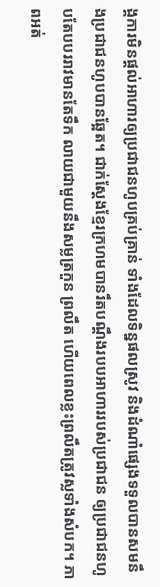ង្គការមិនផ្ដល់អាហារឲ្យប្រជាជនហូបគ្រប់គ្រាន់ ទាំងដែលទិន្នផលស្រូវ និងដំណាំផ្សេងទទួលបានសមនឹងប្រជាជនហូបបានឆ្អែត។ ជាក់ស្ដែងខ្មែរក្រហមបានរឹតបណ្តឹងរបបអាហាររបស់ប្រជាជន ឲ្យប្រជាជនហូបតែបបររាវមានតែទឹក លាយជាមួយនឹងសម្លត្រកួន ព្រលឹត ហើយពេលខ្លះព្រលឹតត្រូវស្លទាំងសំបក។ ភាពអត់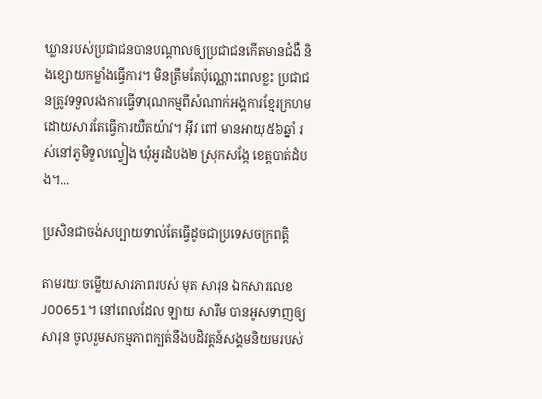ឃ្លានរបស់ប្រជាជនបានបណ្ដាលឲ្យប្រជាជនកើតមានជំងឺ និងខ្សោយកម្លាំងធ្វើការ។ មិនត្រឹមតែប៉ុណ្ណោះពេលខ្លះ ប្រជាជនត្រូវទទួលរងការធ្វើទារុណកម្មពីសំណាក់អង្គការខ្មែរក្រហម ដោយសារតែធ្វើការយឺតយ៉ាវ។ អ៊ីវ ពៅ មានអាយុ៥៦ឆ្នាំ រស់នៅភូមិទួលល្វៀង ឃុំអូរដំបង២ ស្រុកសង្កែ ខេត្តបាត់ដំបង។...

ប្រសិនជាចង់សប្បាយទាល់តែធ្វើដូចជាប្រទេសចក្រពត្តិ

តាមរយៈចម្លើយសារភាពរបស់ មុត សារុន ឯកសារលេខ J00651។ នៅពេលដែល ឡាយ សារឹម បានអូសទាញឲ្យ សារុន ចូលរួមសកម្មភាពក្បត់នឹងបដិវត្តន៍សង្គមនិយមរបស់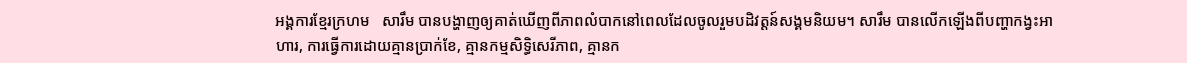អង្គការខ្មែរក្រហម   សារឹម បានបង្ហាញឲ្យគាត់ឃើញពីភាពលំបាកនៅពេលដែលចូលរួមបដិវត្តន៍សង្គមនិយម។ សារឹម បានលើកឡើងពីបញ្ហាកង្វះអាហារ, ការធ្វើការដោយគ្មានប្រាក់ខែ, គ្មានកម្មសិទ្ធិសេរីភាព, គ្មានក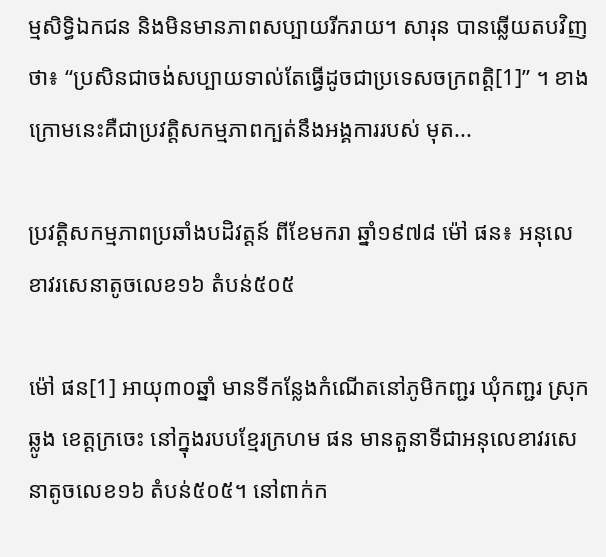ម្មសិទ្ធិឯកជន និងមិនមានភាពសប្បាយរីករាយ។ សារុន បានឆ្លើយតបវិញថា៖ “ប្រសិនជាចង់សប្បាយទាល់តែធ្វើដូចជាប្រទេសចក្រពត្តិ[1]” ។ ខាងក្រោមនេះគឺជាប្រវត្តិសកម្មភាពក្បត់នឹងអង្គការរបស់ មុត...

ប្រវត្តិសកម្មភាពប្រឆាំងបដិវត្តន៍ ពីខែមករា ឆ្នាំ១៩៧៨ ម៉ៅ ផន៖ អនុលេខាវរសេនាតូចលេខ១៦ តំបន់៥០៥

ម៉ៅ ផន[1] អាយុ៣០ឆ្នាំ មានទីកន្លែងកំណើតនៅភូមិកញ្ជរ ឃុំកញ្ជរ ស្រុកឆ្លូង ខេត្តក្រចេះ នៅក្នុងរបបខ្មែរក្រហម ផន មានតួនាទីជាអនុលេខាវរសេនាតូចលេខ១៦ តំបន់៥០៥។ នៅពាក់ក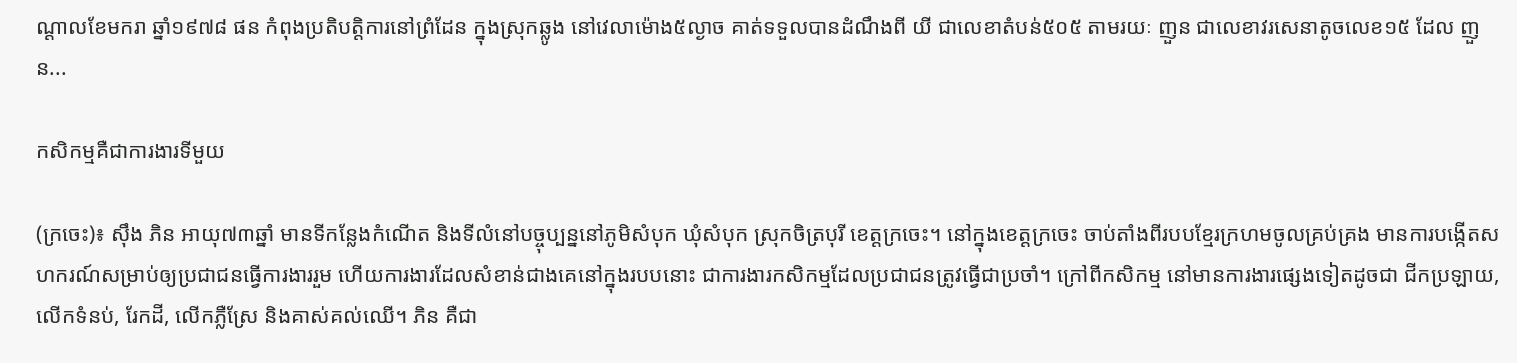ណ្ដាលខែមករា ឆ្នាំ១៩៧៨ ផន កំពុងប្រតិបត្តិការនៅព្រំដែន ក្នុងស្រុកឆ្លូង នៅវេលាម៉ោង៥ល្ងាច គាត់ទទួលបានដំណឹងពី យី ជាលេខាតំបន់៥០៥ តាមរយៈ ញួន ជាលេខាវរសេនាតូចលេខ១៥ ដែល ញួន...

កសិកម្មគឺជាការងារទីមួយ

(ក្រចេះ)៖ ស៊ឹង ភិន អាយុ៧៣ឆ្នាំ មានទីកន្លែងកំណើត និងទីលំនៅបច្ចុប្បន្ននៅភូមិសំបុក ឃុំសំបុក ស្រុកចិត្របុរី ខេត្តក្រចេះ។ នៅក្នុងខេត្តក្រចេះ ចាប់តាំងពីរបបខ្មែរក្រហមចូលគ្រប់គ្រង មានការបង្កើតសហករណ៍សម្រាប់ឲ្យប្រជាជនធ្វើការងាររួម ហើយការងារដែលសំខាន់ជាងគេនៅក្នុងរបបនោះ ជាការងារកសិកម្មដែលប្រជាជនត្រូវធ្វើជាប្រចាំ។ ក្រៅពីកសិកម្ម នៅមានការងារផ្សេងទៀតដូចជា ជីកប្រឡាយ, លើកទំនប់, រែកដី, លើកភ្លឺស្រែ និងគាស់គល់ឈើ។ ភិន គឺជា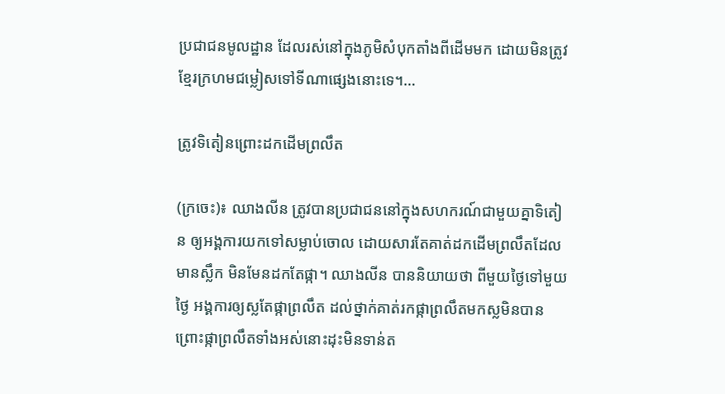ប្រជាជនមូលដ្ឋាន ដែលរស់នៅក្នុងភូមិសំបុកតាំងពីដើមមក ដោយមិនត្រូវខ្មែរក្រហមជម្លៀសទៅទីណាផ្សេងនោះទេ។...

ត្រូវទិតៀនព្រោះដកដើមព្រលឹត

(ក្រចេះ)៖ ឈាងលីន ត្រូវបានប្រជាជននៅក្នុងសហករណ៍ជាមួយគ្នាទិតៀន ឲ្យអង្គការយកទៅសម្លាប់ចោល ដោយសារតែគាត់ដកដើមព្រលឹតដែលមានស្លឹក មិនមែនដកតែផ្កា។ ឈាងលីន បាននិយាយថា ពីមួយថ្ងៃទៅមួយថ្ងៃ អង្គការឲ្យស្លតែផ្កាព្រលឹត ដល់ថ្នាក់គាត់រកផ្កាព្រលឹតមកស្លមិនបាន ព្រោះផ្កាព្រលឹតទាំងអស់នោះដុះមិនទាន់ត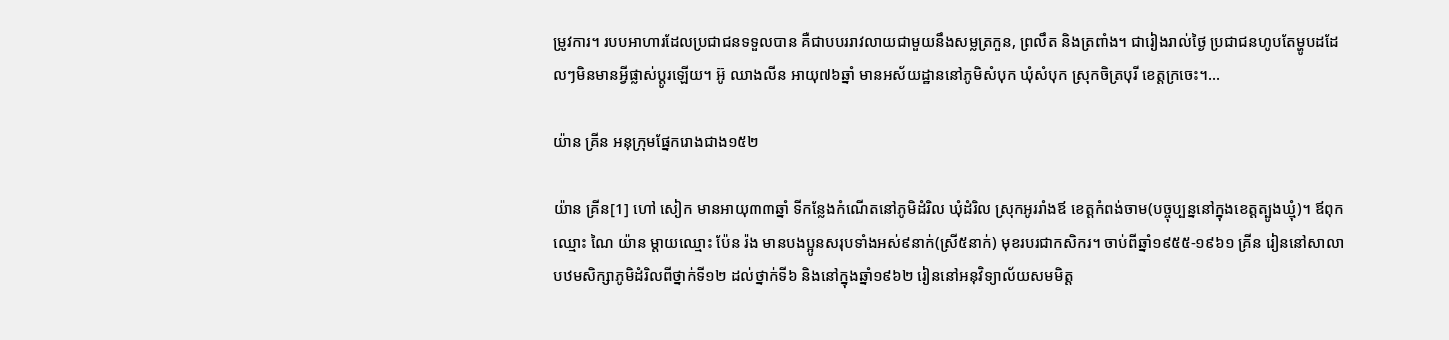ម្រូវការ។ របបអាហារដែលប្រជាជនទទួលបាន គឺជាបបររាវលាយជាមួយនឹងសម្លត្រកួន, ព្រលឹត និងត្រពាំង។ ជារៀងរាល់ថ្ងៃ ប្រជាជនហូបតែម្ហូបដដែលៗមិនមានអ្វីផ្លាស់ប្ដូរឡើយ។ អ៊ូ ឈាងលីន អាយុ៧៦ឆ្នាំ មានអស័យដ្ឋាននៅភូមិសំបុក ឃុំសំបុក ស្រុកចិត្របុរី ខេត្តក្រចេះ។...

យ៉ាន គ្រីន អនុក្រុមផ្នែករោងជាង១៥២

យ៉ាន គ្រីន[1] ហៅ សៀក មានអាយុ៣៣ឆ្នាំ ទីកន្លែងកំណើតនៅភូមិដំរិល ឃុំដំរិល ស្រុកអូររាំងឪ ខេត្តកំពង់ចាម(បច្ចុប្បន្ននៅក្នុងខេត្តត្បូងឃ្មុំ)។ ឪពុកឈ្មោះ ណៃ យ៉ាន ម្ដាយឈ្មោះ ប៉ែន រ៉ង មានបងប្អូនសរុបទាំងអស់៩នាក់(ស្រី៥នាក់) មុខរបរជាកសិករ។ ចាប់ពីឆ្នាំ១៩៥៥-១៩៦១ គ្រីន រៀននៅសាលាបឋមសិក្សាភូមិដំរិលពីថ្នាក់ទី១២ ដល់ថ្នាក់ទី៦ និងនៅក្នុងឆ្នាំ១៩៦២ រៀននៅអនុវិទ្យាល័យសមមិត្ត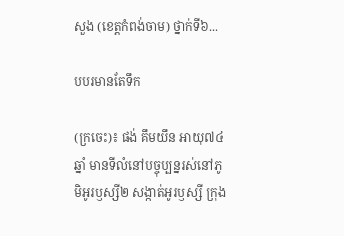សួង (ខេត្តកំពង់ចាម) ថ្នាក់ទី៦...

បបរមានតែទឹក

(ក្រចេះ)៖ ផង់ គឹមយឹន អាយុ៧៤ឆ្នាំ មានទីលំនៅបច្ចុប្បន្នរស់នៅភូមិអូរឫស្សី២ សង្កាត់អូរឫស្សី ក្រុង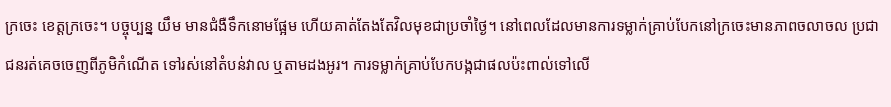ក្រចេះ ខេត្តក្រចេះ។ បច្ចុប្បន្ន យឹម មានជំងឺទឹកនោមផ្អែម ហើយគាត់តែងតែវិលមុខជាប្រចាំថ្ងៃ។ នៅពេលដែលមានការទម្លាក់គ្រាប់បែកនៅក្រចេះមានភាពចលាចល ប្រជាជនរត់គេចចេញពីភូមិកំណើត ទៅរស់នៅតំបន់វាល ឬតាមដងអូរ។ ការទម្លាក់គ្រាប់បែកបង្កជាផលប៉ះពាល់ទៅលើ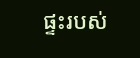ផ្ទះរបស់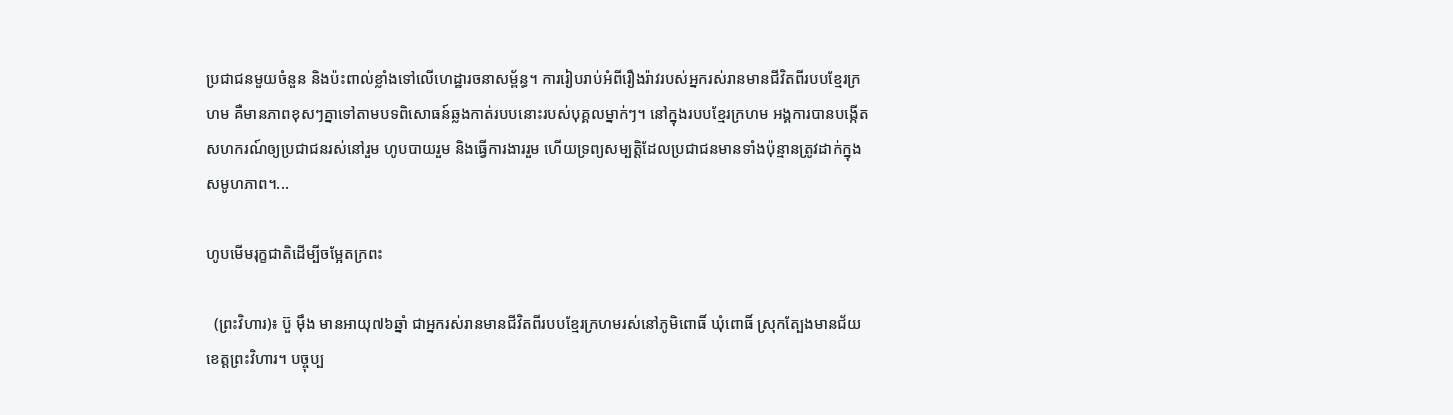ប្រជាជនមួយចំនួន និងប៉ះពាល់ខ្លាំងទៅលើហេដ្ឋារចនាសម្ព័ន្ធ។ ការរៀបរាប់អំពីរឿងរ៉ាវរបស់អ្នករស់រានមានជីវិតពីរបបខ្មែរក្រហម គឺមានភាពខុសៗគ្នាទៅតាមបទពិសោធន៍ឆ្លងកាត់របបនោះរបស់បុគ្គលម្នាក់ៗ។ នៅក្នុងរបបខ្មែរក្រហម អង្គការបានបង្កើតសហករណ៍ឲ្យប្រជាជនរស់នៅរួម ហូបបាយរួម និងធ្វើការងាររួម ហើយទ្រព្យសម្បត្តិដែលប្រជាជនមានទាំងប៉ុន្មានត្រូវដាក់ក្នុងសមូហភាព។...

ហូបមើមរុក្ខជាតិដើម្បីចម្អែតក្រពះ

  (ព្រះវិហារ)៖ ប៊ួ ម៉ឹង មានអាយុ៧៦ឆ្នាំ ជាអ្នករស់រានមានជីវិតពីរបបខ្មែរក្រហមរស់នៅភូមិពោធិ៍ ឃុំពោធិ៍ ស្រុកត្បែងមានជ័យ ខេត្តព្រះវិហារ។ បច្ចុប្ប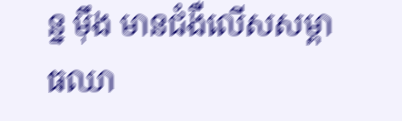ន្ន ម៉ឹង មានជំងឺលើសសម្ពាធឈា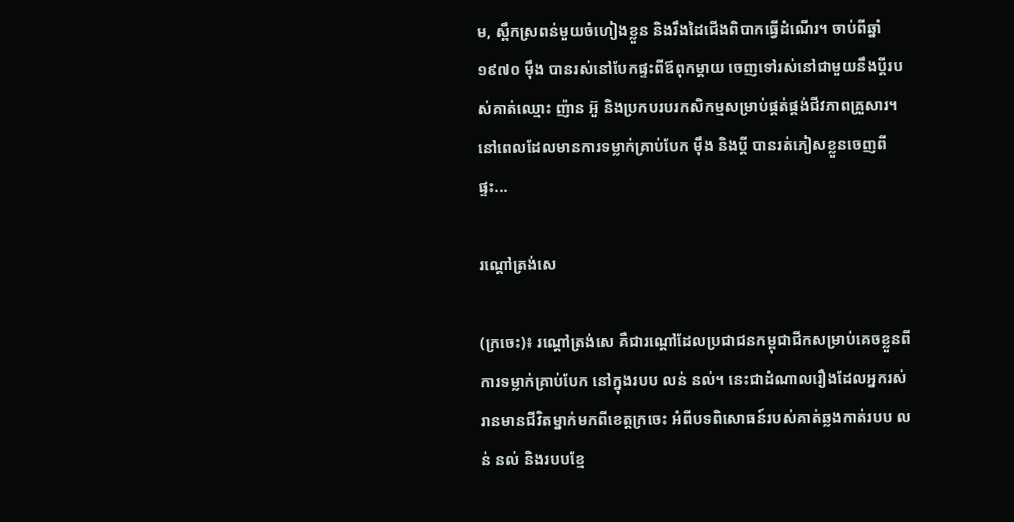ម, ស្ពឹកស្រពន់មួយចំហៀងខ្លួន និងរឹងដៃជើងពិបាកធ្វើដំណើរ។ ចាប់ពីឆ្នាំ១៩៧០ ម៉ឹង បានរស់នៅបែកផ្ទះពីឪពុកម្ដាយ ចេញទៅរស់នៅជាមួយនឹងប្ដីរបស់គាត់ឈ្មោះ ញ៉ាន អ៊ួ និងប្រកបរបរកសិកម្មសម្រាប់ផ្គត់ផ្គង់ជីវភាពគ្រួសារ។ នៅពេលដែលមានការទម្លាក់គ្រាប់បែក ម៉ឹង និងប្ដី បានរត់ភៀសខ្លួនចេញពីផ្ទះ...

រណ្ដៅត្រង់សេ

(ក្រចេះ)៖ រណ្ដៅត្រង់សេ គឺជារណ្ដៅដែលប្រជាជនកម្ពុជាជីកសម្រាប់គេចខ្លួនពីការទម្លាក់គ្រាប់បែក នៅក្នុងរបប លន់ នល់។ នេះជាដំណាលរឿងដែលអ្នករស់រានមានជីវិតម្នាក់មកពីខេត្តក្រចេះ អំពីបទពិសោធន៍របស់គាត់ឆ្លងកាត់របប លន់ នល់ និងរបបខ្មែ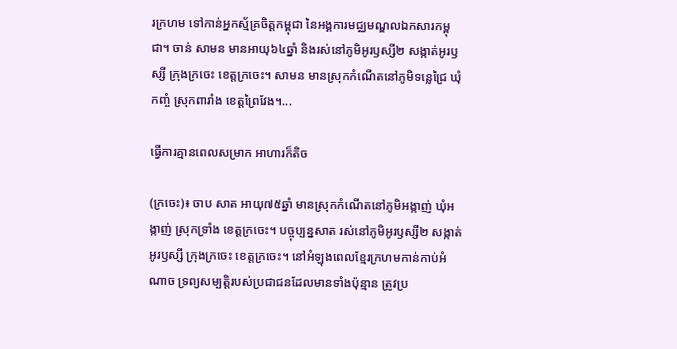រក្រហម ទៅកាន់អ្នកស្ម័គ្រចិត្តកម្ពុជា នៃអង្គការមជ្ឈមណ្ឌលឯកសារកម្ពុជា។ ចាន់ សាមន មានអាយុ៦៤ឆ្នាំ និងរស់នៅភូមិអូរឫស្សី២ សង្កាត់អូរឫស្សី ក្រុងក្រចេះ ខេត្តក្រចេះ។ សាមន មានស្រុកកំណើតនៅភូមិទន្លេជ្រៃ ឃុំកញ្ចំ ស្រុកពារាំង ខេត្តព្រៃវែង។...

ធ្វើការគ្មានពេលសម្រាក អាហារក៏តិច

(ក្រចេះ)៖ ចាប សាត អាយុ៧៥ឆ្នាំ មានស្រុកកំណើតនៅភូមិអង្កាញ់ ឃុំអង្កាញ់ ស្រុកទ្រាំង ខេត្តក្រចេះ។ បច្ចុប្បន្នសាត រស់នៅភូមិអូរឫស្សី២ សង្កាត់អូរឫស្សី ក្រុងក្រចេះ ខេត្តក្រចេះ។ នៅអំឡុងពេលខ្មែរក្រហមកាន់កាប់អំណាច ទ្រព្យសម្បត្តិរបស់ប្រជាជនដែលមានទាំងប៉ុន្មាន ត្រូវប្រ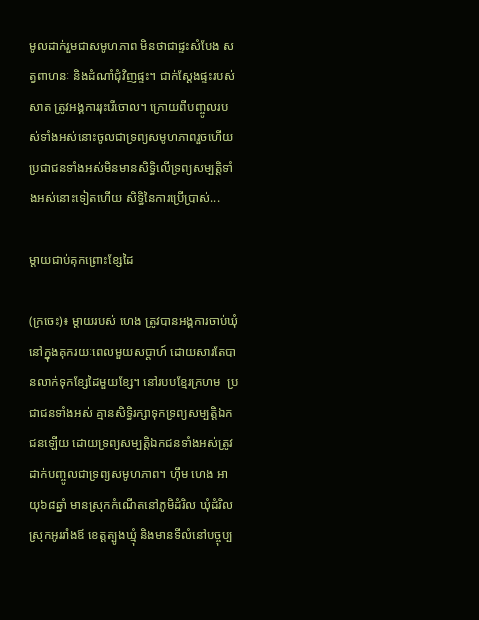មូលដាក់រួមជាសមូហភាព មិនថាជាផ្ទះសំបែង សត្វពាហនៈ និងដំណាំជុំវិញផ្ទះ។ ជាក់ស្ដែងផ្ទះរបស់ សាត ត្រូវអង្គការរុះរើចោល។ ក្រោយពីបញ្ចូលរបស់ទាំងអស់នោះចូលជាទ្រព្យសមូហភាពរួចហើយ ប្រជាជនទាំងអស់មិនមានសិទ្ធិលើទ្រព្យសម្បត្តិទាំងអស់នោះទៀតហើយ សិទ្ធិនៃការប្រើប្រាស់...

ម្ដាយជាប់គុកព្រោះខ្សែដៃ

(ក្រចេះ)៖ ម្ដាយរបស់ ហេង ត្រូវបានអង្គការចាប់ឃុំនៅក្នុងគុករយៈពេលមួយសប្ដាហ៍ ដោយសារតែបានលាក់ទុកខ្សែដៃមួយខ្សែ។ នៅរបបខ្មែរក្រហម  ប្រជាជនទាំងអស់ គ្មានសិទ្ធិរក្សាទុកទ្រព្យសម្បត្តិឯកជនឡើយ ដោយទ្រព្យសម្បត្តិឯកជនទាំងអស់ត្រូវដាក់បញ្ចូលជាទ្រព្យសមូហភាព។ ហ៊ឹម ហេង អាយុ៦៨ឆ្នាំ មានស្រុកកំណើតនៅភូមិដំរិល ឃុំដំរិល ស្រុកអូររាំងឪ ខេត្តត្បូងឃ្មុំ និងមានទីលំនៅបច្ចុប្ប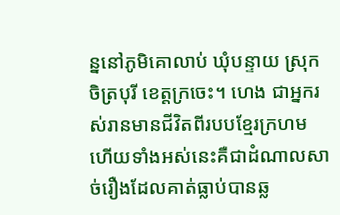ន្ននៅភូមិគោលាប់ ឃុំបន្ទាយ ស្រុកចិត្របុរី ខេត្តក្រចេះ។ ហេង ជាអ្នករស់រានមានជីវិតពីរបបខ្មែរក្រហម ហើយទាំងអស់នេះគឺជាដំណាលសាច់រឿងដែលគាត់ធ្លាប់បានឆ្ល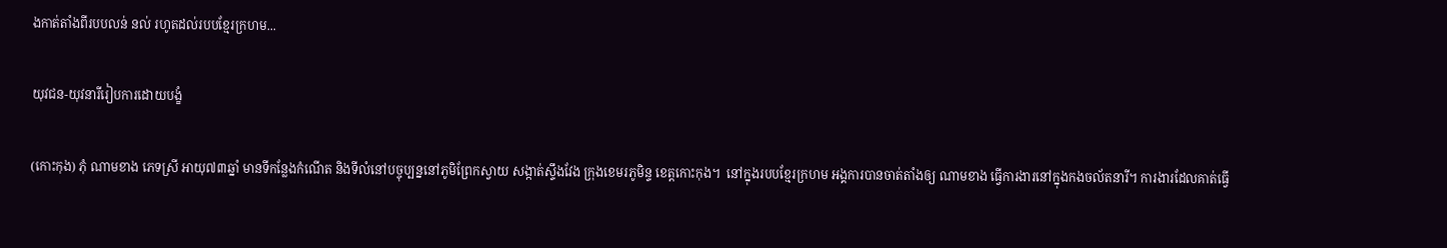ងកាត់តាំងពីរបបលន់ នល់ រហូតដល់របបខ្មែរក្រហម...

យុវជន-យុវនារីរៀបការដោយបង្ខំ

(កោះកុង) ភុំ ណាមខាង ភេទស្រី អាយុ៧៣ឆ្នាំ មានទីកន្លែងកំណើត និងទីលំនៅបច្ចុប្បន្ននៅភូមិព្រែកស្វាយ សង្កាត់ស្ទឹងវែង ក្រុងខេមរភូមិន្ទ ខេត្តកោះកុង។  នៅក្នុងរបបខ្មែរក្រហម អង្គការបានចាត់តាំងឲ្យ ណាមខាង ធ្វើការងារនៅក្នុងកងចល័តនារី។ ការងារដែលគាត់ធ្វើ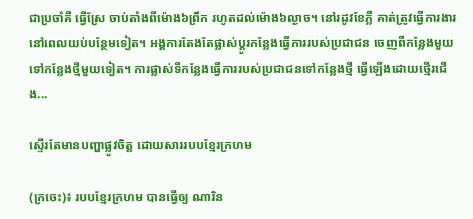ជាប្រចាំគឺ ធ្វើស្រែ ចាប់តាំងពីម៉ោង៦ព្រឹក រហូតដល់ម៉ោង៦ល្ងាច។ នៅរដូវខែភ្លឺ គាត់ត្រូវធ្វើការងារនៅពេលយប់បន្ថែមទៀត។ អង្គការតែងតែផ្លាស់ប្ដូរកន្លែងធ្វើការរបស់ប្រជាជន ចេញពីកន្លែងមួយទៅកន្លែងថ្មីមួយទៀត។ ការផ្លាស់ទីកន្លែងធ្វើការរបស់ប្រជាជនទៅកន្លែងថ្មី ធ្វើឡើងដោយថ្មើរជើង...

ស្ទើរតែមានបញ្ហាផ្លូវចិត្ត ដោយសាររបបខ្មែរក្រហម

(ក្រចេះ)៖ របបខ្មែរក្រហម បានធ្វើឲ្យ ណារិន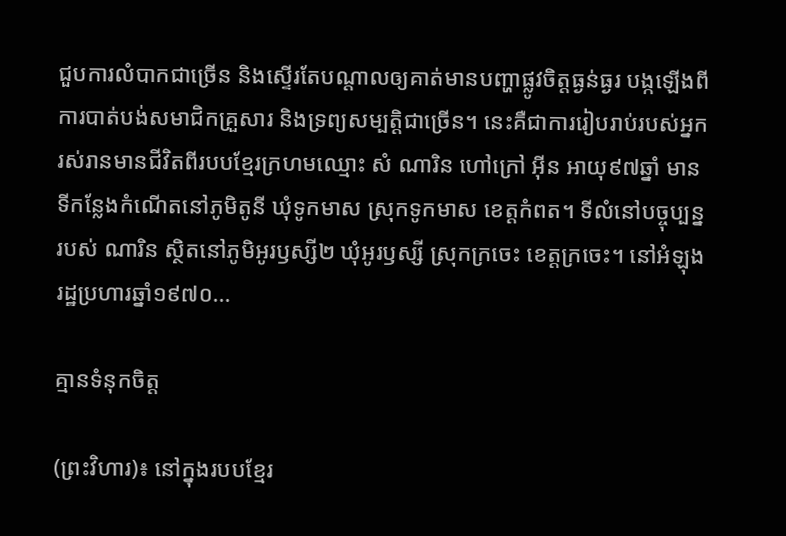ជួបការលំបាកជាច្រើន និងស្ទើរតែបណ្ដាលឲ្យគាត់មានបញ្ហាផ្លូវចិត្តធ្ងន់ធ្ងរ បង្កឡើងពីការបាត់បង់សមាជិកគ្រួសារ និងទ្រព្យសម្បត្តិជាច្រើន។ នេះគឺជាការរៀបរាប់របស់អ្នករស់រានមានជីវិតពីរបបខ្មែរក្រហមឈ្មោះ សំ ណារិន ហៅក្រៅ អ៊ីន អាយុ៩៧ឆ្នាំ មានទីកន្លែងកំណើតនៅភូមិតូនី ឃុំទូកមាស ស្រុកទូកមាស ខេត្តកំពត។ ទីលំនៅបច្ចុប្បន្នរបស់ ណារិន ស្ថិតនៅភូមិអូរឫស្សី២ ឃុំអូរឫស្សី ស្រុកក្រចេះ ខេត្តក្រចេះ។ នៅអំឡុងរដ្ឋប្រហារឆ្នាំ១៩៧០...

គ្មានទំនុកចិត្ត

(ព្រះវិហារ)៖ នៅក្នុងរបបខ្មែរ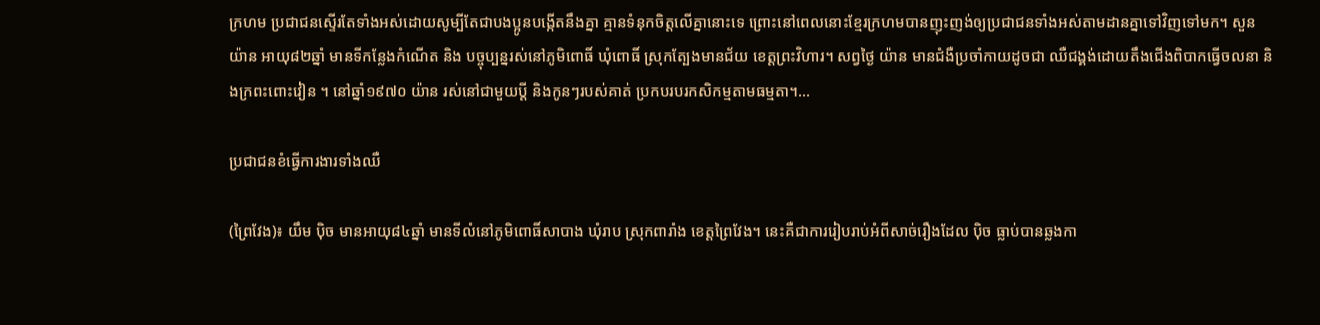ក្រហម ប្រជាជនស្ទើរតែទាំងអស់ដោយសូម្បីតែជាបងប្អូនបង្កើតនឹងគ្នា គ្មានទំនុកចិត្តលើគ្នានោះទេ ព្រោះនៅពេលនោះខ្មែរក្រហមបានញុះញង់ឲ្យប្រជាជនទាំងអស់តាមដានគ្នាទៅវិញទៅមក។ សួន យ៉ាន អាយុ៨២ឆ្នាំ មានទីកន្លែងកំណើត និង បច្ចុប្បន្នរស់នៅភូមិពោធិ៍ ឃុំពោធិ៍ ស្រុកត្បែងមានជ័យ ខេត្តព្រះវិហារ។ សព្វថ្ងៃ យ៉ាន មានជំងឺប្រចាំកាយដូចជា ឈឺជង្គង់ដោយតឹងជើងពិបាកធ្វើចលនា និងក្រពះពោះវៀន ។ នៅឆ្នាំ១៩៧០ យ៉ាន រស់នៅជាមួយប្ដី និងកូនៗរបស់គាត់ ប្រកបរបរកសិកម្មតាមធម្មតា។...

ប្រជាជនខំធ្វើការងារទាំងឈឺ

(ព្រៃវែង)៖ យឹម ប៉ិច មានអាយុ៨៤ឆ្នាំ មានទីលំនៅភូមិពោធិ៍សាបាង ឃុំរាប ស្រុកពារាំង ខេត្តព្រៃវែង។ នេះគឺជាការរៀបរាប់អំពីសាច់រឿងដែល ប៉ិច ធ្លាប់បានឆ្លងកា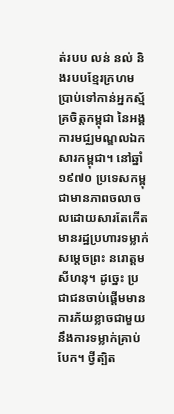ត់របប លន់ នល់ និងរបបខ្មែរក្រហម ប្រាប់ទៅកាន់អ្នកស្ម័គ្រចិត្តកម្ពុជា នៃអង្គការមជ្ឈមណ្ឌលឯកសារកម្ពុជា។ នៅឆ្នាំ១៩៧០ ប្រទេសកម្ពុជាមានភាពចលាចលដោយសារតែកើតមានរដ្ឋប្រហារទម្លាក់សម្ដេចព្រះ នរោត្ដម សីហនុ។ ដូច្នេះ ប្រជាជនចាប់ផ្ដើមមានការភ័យខ្លាចជាមួយនឹងការទម្លាក់គ្រាប់បែក។ ថ្វីត្បិត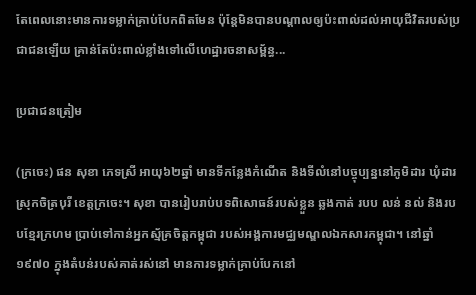តែពេលនោះមានការទម្លាក់គ្រាប់បែកពិតមែន ប៉ុន្តែមិនបានបណ្ដាលឲ្យប៉ះពាល់ដល់អាយុជីវិតរបស់ប្រជាជនឡើយ គ្រាន់តែប៉ះពាល់ខ្លាំងទៅលើហេដ្ឋារចនាសម្ព័ន្ធ...

ប្រជាជនត្រៀម

(ក្រចេះ) ផន សុខា ភេទស្រី អាយុ៦២ឆ្នាំ មានទីកន្លែងកំណើត និងទីលំនៅបច្ចុប្បន្ននៅភូមិដារ ឃុំដារ ស្រុកចិត្របុរី ខេត្តក្រចេះ។ សុខា បានរៀបរាប់បទពិសោធន៍របស់ខ្លួន ឆ្លងកាត់ របប លន់ នល់ និងរបបខ្មែរក្រហម ប្រាប់ទៅកាន់អ្នកស្ម័គ្រចិត្តកម្ពុជា របស់អង្គការមជ្ឈមណ្ឌលឯកសារកម្ពុជា។ នៅឆ្នាំ១៩៧០ ក្នុងតំបន់របស់គាត់រស់នៅ មានការទម្លាក់គ្រាប់បែកនៅ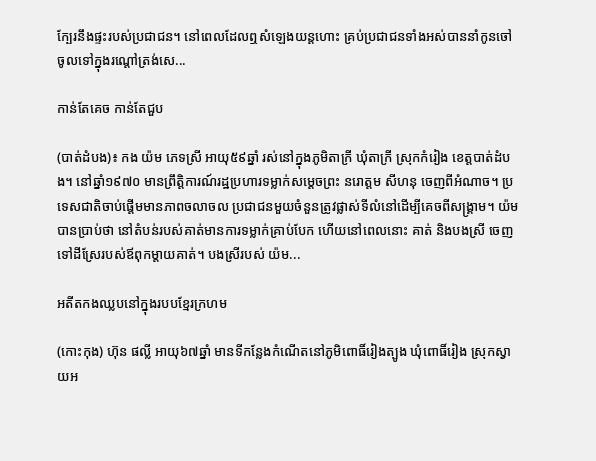ក្បែរនឹងផ្ទះរបស់ប្រជាជន។ នៅពេលដែលឮសំឡេងយន្តហោះ គ្រប់ប្រជាជនទាំងអស់បាននាំកូនចៅ ចូលទៅក្នុងរណ្ដៅត្រង់សេ...

កាន់តែគេច កាន់តែជួប

(បាត់ដំបង)៖ កង យ៉ម ភេទស្រី អាយុ៥៩ឆ្នាំ រស់នៅក្នុងភូមិតាក្រី ឃុំតាក្រី ស្រុកកំរៀង ខេត្តបាត់ដំបង។ នៅឆ្នាំ១៩៧០ មានព្រឹត្តិការណ៍រដ្ឋប្រហារទម្លាក់សម្ដេចព្រះ នរោត្ដម សីហនុ ចេញពីអំណាច។ ប្រទេសជាតិចាប់ផ្ដើមមានភាពចលាចល ប្រជាជនមួយចំនួនត្រូវផ្លាស់ទីលំនៅដើម្បីគេចពីសង្រ្គាម។ យ៉ម បានប្រាប់ថា នៅតំបន់របស់គាត់មានការទម្លាក់គ្រាប់បែក ហើយនៅពេលនោះ គាត់ និងបងស្រី ចេញទៅដីស្រែរបស់ឪពុកម្ដាយគាត់។ បងស្រីរបស់ យ៉ម...

អតីតកងឈ្លបនៅក្នុងរបបខ្មែរក្រហម

(កោះកុង) ហ៊ុន ផល្លី អាយុ៦៧ឆ្នាំ មានទីកន្លែងកំណើតនៅភូមិពោធិ៍រៀងត្បូង ឃុំពោធិ៍រៀង ស្រុកស្វាយអ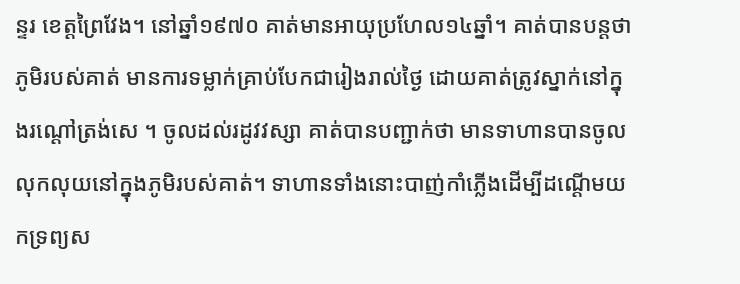ន្ទរ ខេត្តព្រៃវែង។ នៅឆ្នាំ១៩៧០ គាត់មានអាយុប្រហែល១៤ឆ្នាំ។ គាត់បានបន្តថា ភូមិរបស់គាត់ មានការទម្លាក់គ្រាប់បែកជារៀងរាល់ថ្ងៃ ដោយគាត់ត្រូវស្នាក់នៅក្នុងរណ្ដៅត្រង់សេ ។ ចូលដល់រដូវវស្សា គាត់បានបញ្ជាក់ថា មានទាហានបានចូលលុកលុយនៅក្នុងភូមិរបស់គាត់។ ទាហានទាំងនោះបាញ់កាំភ្លើងដើម្បីដណ្ដើមយកទ្រព្យស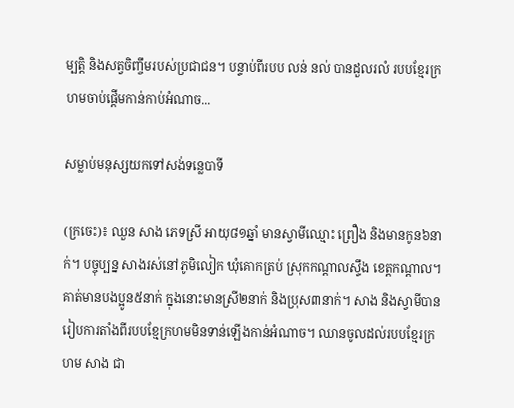ម្បត្តិ និងសត្វចិញ្ចឹមរបស់ប្រជាជន។ បន្ទាប់ពីរបប លន់ នល់ បានដួលរលំ របបខ្មែរក្រហមចាប់ផ្ដើមកាន់កាប់អំណាច...

សម្លាប់មនុស្សយកទៅសង់ទន្លេបាទី

(ក្រចេះ)៖ ឈួន សាង ភេទស្រី អាយុ៨១ឆ្នាំ មានស្វាមីឈ្មោះ ព្រឿង និងមានកូន៦នាក់។ បច្ចុប្បន្ន សាងរស់នៅភូមិលៀក ឃុំគោកត្រប់ ស្រុកកណ្ដាលស្ទឹង ខេត្តកណ្ដាល។ គាត់មានបងប្អូន៥នាក់ ក្នុងនោះមានស្រី២នាក់ និងប្រុស៣នាក់។ សាង និងស្វាមីបានរៀបការតាំងពីរបបខ្មែក្រហមមិនទាន់ឡើងកាន់អំណាច។ ឈានចូលដល់របបខ្មែរក្រហម សាង ជា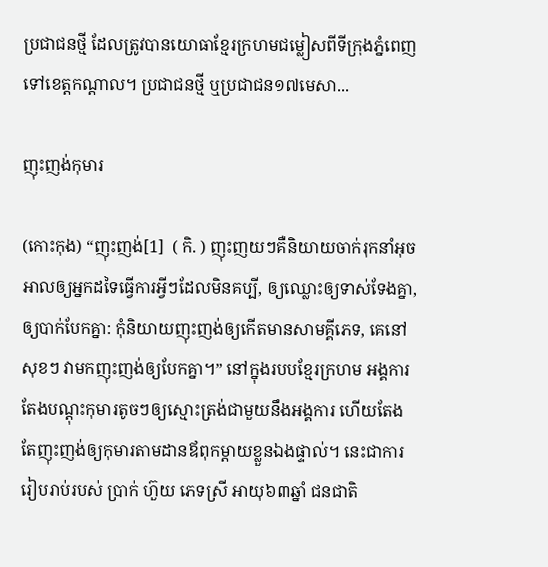ប្រជាជនថ្មី ដែលត្រូវបានយោធាខ្មែរក្រហមជម្លៀសពីទីក្រុងភ្នំពេញ ទៅខេត្តកណ្ដាល។ ប្រជាជនថ្មី ឬប្រជាជន១៧មេសា...

ញុះញង់កុមារ

(កោះកុង) “ញុះញង់[1]  ( កិ. ) ញុះញយៗគឺនិយាយចាក់រុកនាំអុចអាលឲ្យអ្នកដទៃធ្វើការអ្វីៗដែលមិនគប្បី, ឲ្យឈ្លោះឲ្យទាស់ទែងគ្នា, ឲ្យបាក់បែកគ្នា: កុំនិយាយញុះញង់ឲ្យកើតមានសាមគ្គីភេទ, គេនៅសុខៗ វាមកញុះញង់ឲ្យបែកគ្នា។” នៅក្នុងរបបខ្មែរក្រហម អង្គការតែងបណ្ដុះកុមារតូចៗឲ្យស្មោះត្រង់ជាមួយនឹងអង្គការ ហើយតែងតែញុះញង់ឲ្យកុមារតាមដានឪពុកម្ដាយខ្លួនឯងផ្ទាល់។ នេះជាការរៀបរាប់របស់ ប្រាក់ ហ៊ួយ ភេទស្រី អាយុ៦៣ឆ្នាំ ជនជាតិ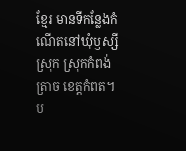ខ្មែរ មានទីកន្លែងកំណើតនៅឃុំឫស្សីស្រុក ស្រុកកំពង់ត្រាច ខេត្តកំពត។ ប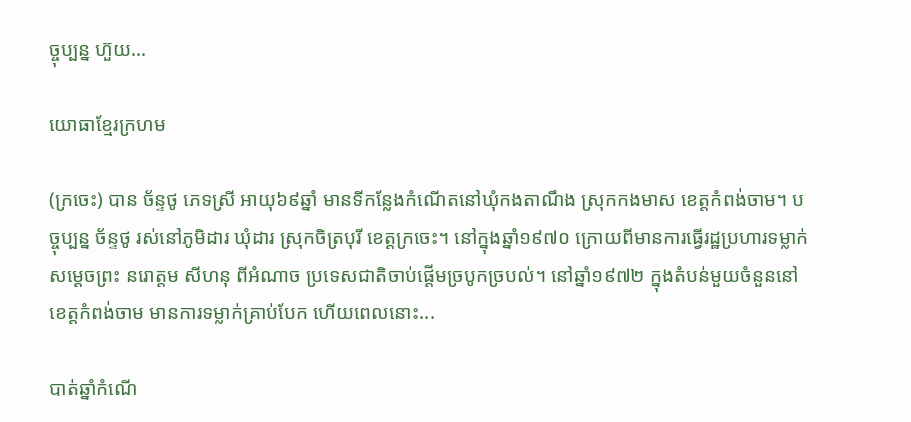ច្ចុប្បន្ន ហ៊ួយ...

យោធាខ្មែរក្រហម

(ក្រចេះ) បាន ច័ន្ទថូ ភេទស្រី អាយុ៦៩ឆ្នាំ មានទីកន្លែងកំណើតនៅឃុំកងតាណឹង ស្រុកកងមាស ខេត្តកំពង់ចាម។ បច្ចុប្បន្ន ច័ន្ទថូ រស់នៅភូមិដារ ឃុំដារ ស្រុកចិត្របុរី ខេត្តក្រចេះ។ នៅក្នុងឆ្នាំ១៩៧០ ក្រោយពីមានការធ្វើរដ្ឋប្រហារទម្លាក់ សម្ដេចព្រះ នរោត្តម សីហនុ ពីអំណាច ប្រទេសជាតិចាប់ផ្តើមច្របូកច្របល់។ នៅឆ្នាំ១៩៧២ ក្នុងតំបន់មួយចំនួននៅខេត្តកំពង់ចាម មានការទម្លាក់គ្រាប់បែក ហើយពេលនោះ...

បាត់ឆ្នាំកំណើ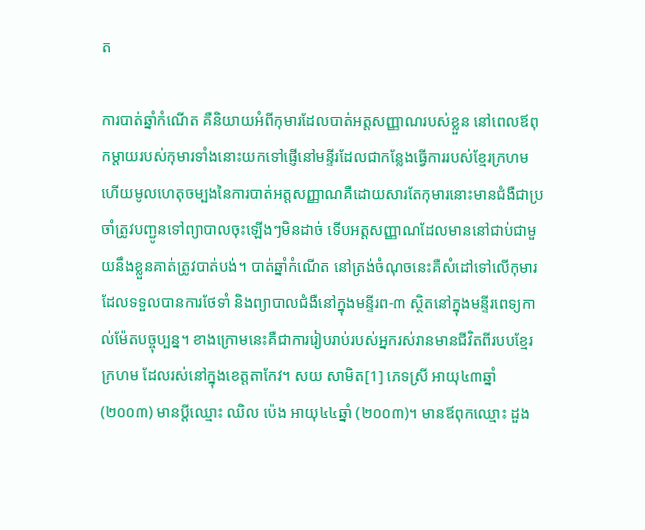ត

ការបាត់ឆ្នាំកំណើត គឺនិយាយអំពីកុមារដែលបាត់អត្តសញ្ញាណរបស់ខ្លួន នៅពេលឪពុកម្ដាយរបស់កុមារទាំងនោះយកទៅផ្ញើនៅមន្ទីរដែលជាកន្លែងធ្វើការរបស់ខ្មែរក្រហម ហើយមូលហេតុចម្បងនៃការបាត់អត្តសញ្ញាណគឺដោយសារតែកុមារនោះមានជំងឺជាប្រចាំត្រូវបញ្ជូនទៅព្យាបាលចុះឡើងៗមិនដាច់ ទើបអត្តសញ្ញាណដែលមាននៅជាប់ជាមួយនឹងខ្លួនគាត់ត្រូវបាត់បង់។ បាត់ឆ្នាំកំណើត នៅត្រង់ចំណុចនេះគឺសំដៅទៅលើកុមារដែលទទួលបានការថែទាំ និងព្យាបាលជំងឺនៅក្នុងមន្ទីរព-៣ ស្ថិតនៅក្នុងមន្ទីរពេទ្យកាល់ម៉ែតបច្ចុប្បន្ន។ ខាងក្រោមនេះគឺជាការរៀបរាប់របស់អ្នករស់រានមានជីវិតពីរបបខ្មែរក្រហម ដែលរស់នៅក្នុងខេត្តតាកែវ។ សយ សាមិត[1] ភេទស្រី អាយុ៤៣ឆ្នាំ (២០០៣) មានប្ដីឈ្មោះ ឈិល ប៉េង អាយុ៤៤ឆ្នាំ (២០០៣)។ មានឪពុកឈ្មោះ ដួង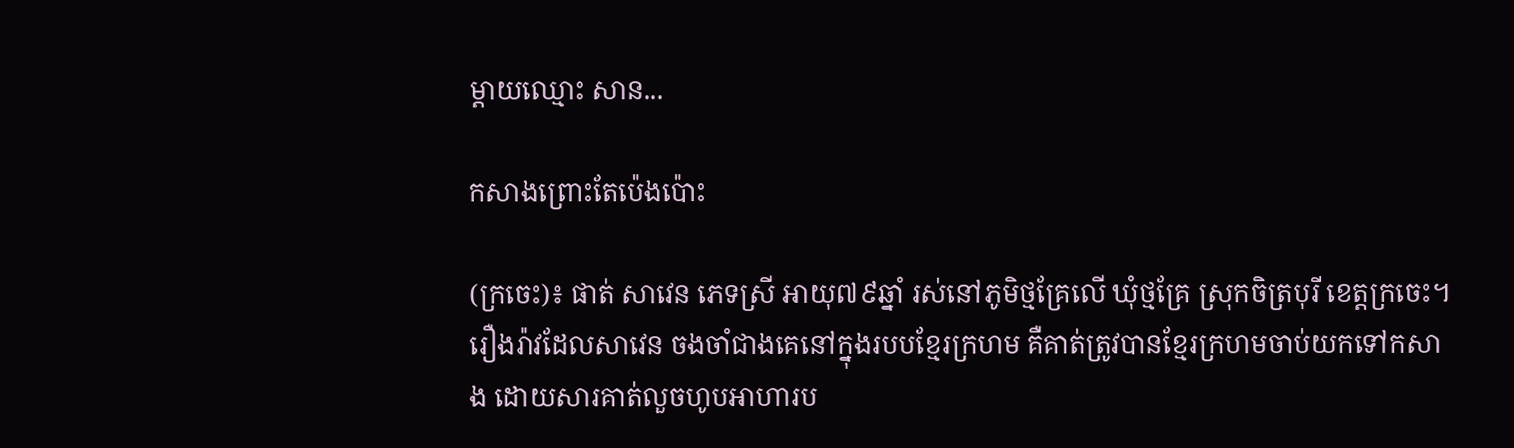ម្ដាយឈ្មោះ សាន...

កសាងព្រោះតែប៉េងប៉ោះ

(ក្រចេះ)៖ ផាត់ សាវេន ភេទស្រី អាយុ៧៩ឆ្នាំ រស់នៅភូមិថ្មគ្រែលើ ឃុំថ្មគ្រែ ស្រុកចិត្របុរី ខេត្តក្រចេះ។ រឿងរ៉ាវដែលសាវេន ចងចាំជាងគេនៅក្នុងរបបខ្មែរក្រហម គឺគាត់ត្រូវបានខ្មែរក្រហមចាប់យកទៅកសាង ដោយសារគាត់លួចហូបអាហារប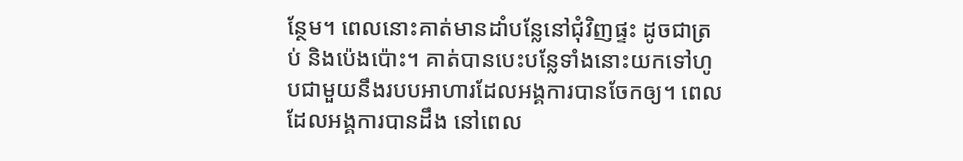ន្ថែម។ ពេលនោះគាត់មានដាំបន្លែនៅជុំវិញផ្ទះ ដូចជាត្រប់ និងប៉េងប៉ោះ។ គាត់បានបេះបន្លែទាំងនោះយកទៅហូបជាមួយនឹងរបបអាហារដែលអង្គការបានចែកឲ្យ។ ពេលដែលអង្គការបានដឹង នៅពេល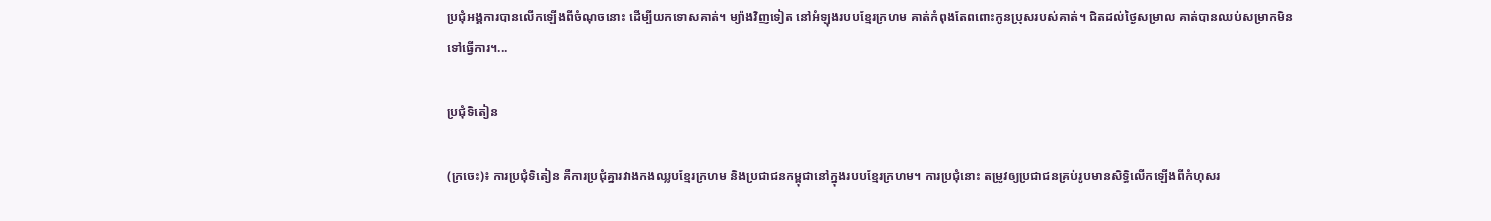ប្រជុំអង្គការបានលើកឡើងពីចំណុចនោះ ដើម្បីយកទោសគាត់។ ម្យ៉ាងវិញទៀត នៅអំឡុងរបបខ្មែរក្រហម គាត់កំពុងតែពពោះកូនប្រុសរបស់គាត់។ ជិតដល់ថ្ងៃសម្រាល គាត់បានឈប់សម្រាកមិនទៅធ្វើការ។...

ប្រជុំទិតៀន

(ក្រចេះ)៖ ការប្រជុំទិតៀន គឺការប្រជុំគ្នារវាងកងឈ្លបខ្មែរក្រហម និងប្រជាជនកម្ពុជានៅក្នុងរបបខ្មែរក្រហម។ ការប្រជុំនោះ តម្រូវឲ្យប្រជាជនគ្រប់រូបមានសិទ្ធិលើកឡើងពីកំហុសរ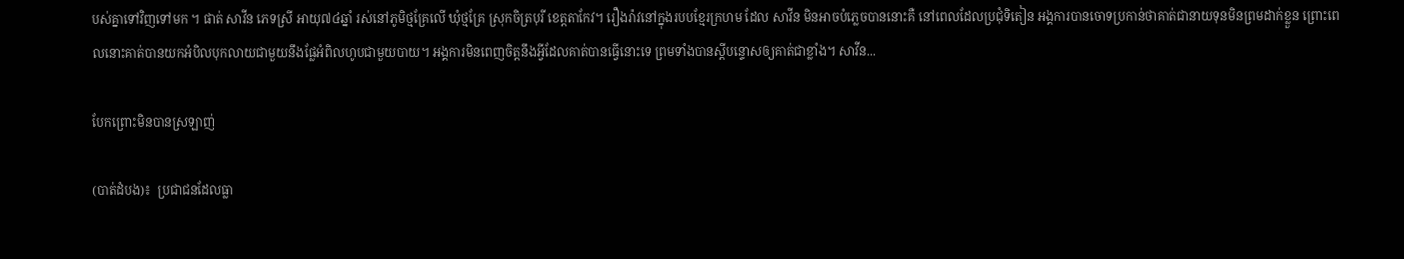បស់គ្នាទៅវិញទៅមក ។ ផាត់ សាវីន ភេទស្រី អាយុ៧៤ឆ្នាំ រស់នៅភូមិថ្មគ្រែលើ ឃុំថ្មគ្រែ ស្រុកចិត្របុរី ខេត្តតាកែវ។ រឿងរ៉ាវនៅក្នុងរបបខ្មែរក្រហម ដែល សាវីន មិនអាចបំភ្លេចបាននោះគឺ នៅពេលដែលប្រជុំទិតៀន អង្គការបានចោទប្រកាន់ថាគាត់ជានាយទុនមិនព្រមដាក់ខ្លួន ព្រោះពេលនោះគាត់បានយកអំបិលបុកលាយជាមួយនឹងផ្លែអំពិលហូបជាមួយបាយ។ អង្គការមិនពេញចិត្តនឹងអ្វីដែលគាត់បានធ្វើនោះទេ ព្រមទាំងបានស្ដីបន្ទោសឲ្យគាត់ជាខ្លាំង។ សាវីន...

បែកព្រោះមិនបានស្រឡាញ់

(បាត់ដំបង)៖  ប្រជាជនដែលធ្លា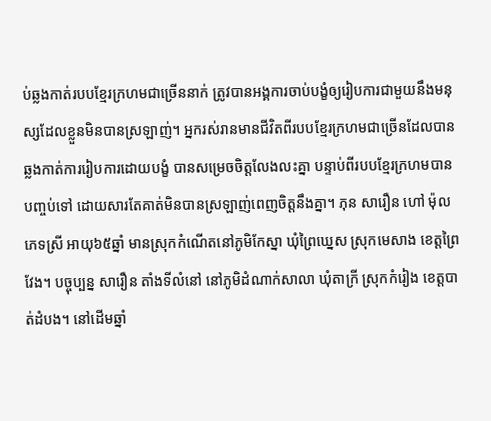ប់ឆ្លងកាត់របបខ្មែរក្រហមជាច្រើននាក់ ត្រូវបានអង្គការចាប់បង្ខំឲ្យរៀបការជាមួយនឹងមនុស្សដែលខ្លួនមិនបានស្រឡាញ់។ អ្នករស់រានមានជីវិតពីរបបខ្មែរក្រហមជាច្រើនដែលបានឆ្លងកាត់ការរៀបការដោយបង្ខំ បានសម្រេចចិត្តលែងលះគ្នា បន្ទាប់ពីរបបខ្មែរក្រហមបានបញ្ចប់ទៅ ដោយសារតែគាត់មិនបានស្រឡាញ់ពេញចិត្តនឹងគ្នា។ ភុន សារឿន ហៅ ម៉ុល ភេទស្រី អាយុ៦៥ឆ្នាំ មានស្រុកកំណើតនៅភូមិកែស្នា ឃុំព្រៃឃ្នេស ស្រុកមេសាង ខេត្តព្រៃវែង។ បច្ចុប្បន្ន សារឿន តាំងទីលំនៅ នៅភូមិដំណាក់សាលា ឃុំតាក្រី ស្រុកកំរៀង ខេត្តបាត់ដំបង។ នៅដើមឆ្នាំ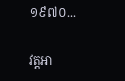១៩៧០...

វត្តអា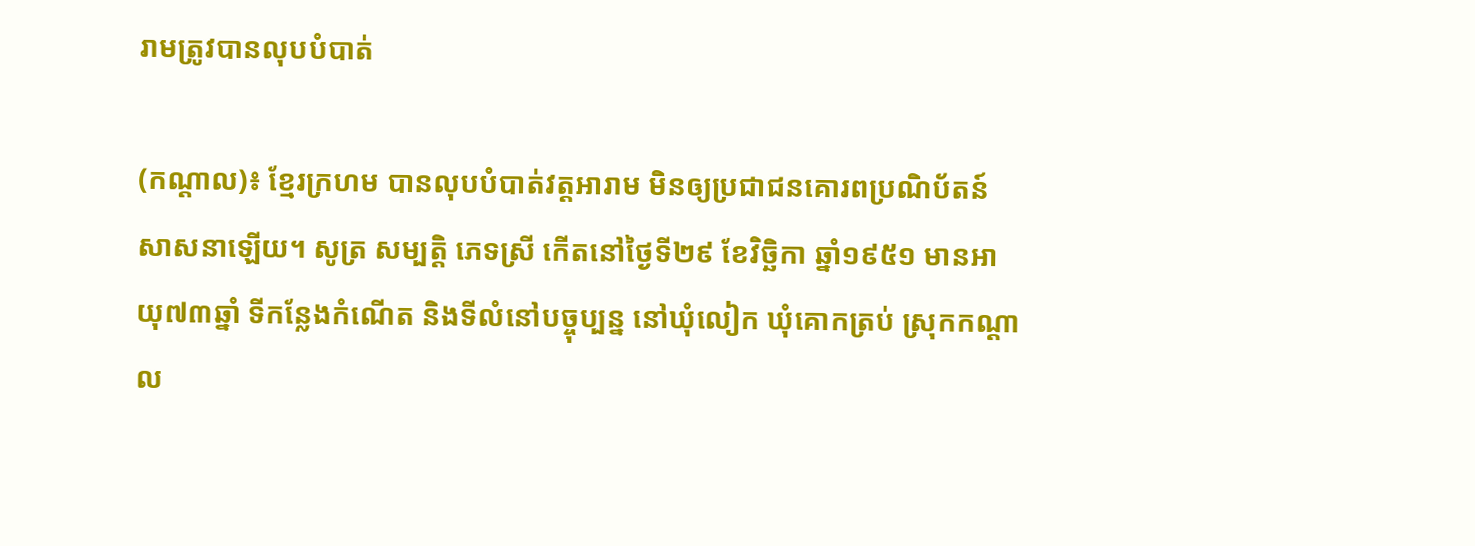រាមត្រូវបានលុបបំបាត់

(កណ្ដាល)៖ ខ្មែរក្រហម បានលុបបំបាត់វត្តអារាម មិនឲ្យប្រជាជនគោរពប្រណិប័តន៍សាសនាឡើយ។ សូត្រ សម្បត្តិ ភេទស្រី កើតនៅថ្ងៃទី២៩ ខែវិច្ឆិកា ឆ្នាំ១៩៥១ មានអាយុ៧៣ឆ្នាំ ទីកន្លែងកំណើត និងទីលំនៅបច្ចុប្បន្ន នៅឃុំលៀក ឃុំគោកត្រប់ ស្រុកកណ្ដាល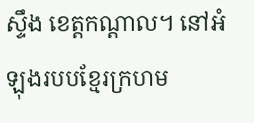ស្ទឹង ខេត្តកណ្ដាល។ នៅអំឡុងរបបខ្មែរក្រហម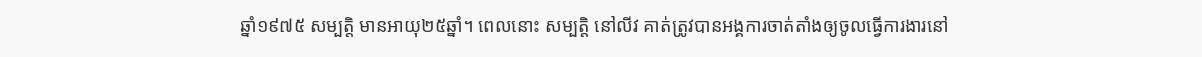ឆ្នាំ១៩៧៥ សម្បត្តិ មានអាយុ២៥ឆ្នាំ។ ពេលនោះ សម្បត្តិ នៅលីវ គាត់ត្រូវបានអង្គការចាត់តាំងឲ្យចូលធ្វើការងារនៅ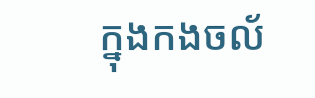ក្នុងកងចល័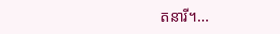តនារី។...